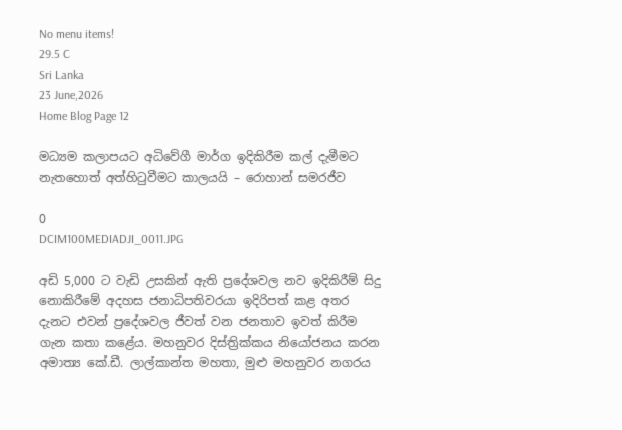No menu items!
29.5 C
Sri Lanka
23 June,2026
Home Blog Page 12

මධ්‍යම කලාපයට අධිවේගී මාර්ග ඉදිකිරීම කල් දැමීමට නැතහොත් අත්හිටුවීමට කාලයයි – රොහාන් සමරජීව

0
DCIM100MEDIADJI_0011.JPG

අඩි 5,000 ට වැඩි උසකින් ඇති ප්‍රදේශවල නව ඉදිකිරීම් සිදු නොකිරීමේ අදහස ජනාධිපතිවරයා ඉදිරිපත් කළ අතර දැනට එවන් ප්‍රදේශවල ජීවත් වන ජනතාව ඉවත් කිරීම ගැන කතා කළේය. මහනුවර දිස්ත්‍රික්කය නියෝජනය කරන අමාත්‍ය කේ.ඩී. ලාල්කාන්ත මහතා, මුළු මහනුවර නගරය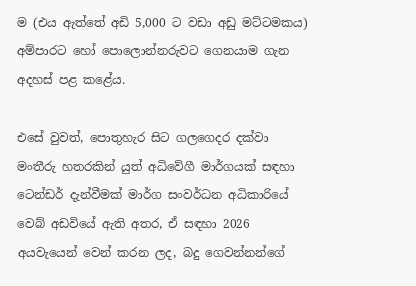ම (එය ඇත්තේ අඩි 5,000 ට වඩා අඩු මට්ටමකය) අම්පාරට හෝ පොලොන්නරුවට ගෙනයාම ගැන අදහස් පළ කළේය.

එසේ වුවත්, පොතුහැර සිට ගලගෙදර දක්වා මංතීරු හතරකින් යුත් අධිවේගී මාර්ගයක් සඳහා ටෙන්ඩර් දැන්වීමක් මාර්ග සංවර්ධන අධිකාරියේ වෙබ් අඩවියේ ඇති අතර, ඒ සඳහා 2026 අයවැයෙන් වෙන් කරන ලද, බදු ගෙවන්නන්ගේ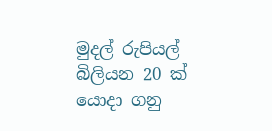මුදල් රුපියල් බිලියන 20 ක් යොදා ගනු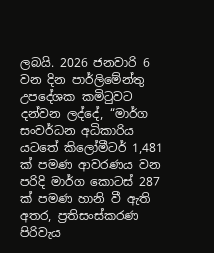ලබයි. 2026 ජනවාරි 6 වන දින පාර්ලිමේන්තු උපදේශක කමිටුවට දන්වන ලද්දේ, “මාර්ග සංවර්ධන අධිකාරිය යටතේ කිලෝමීටර් 1,481 ක් පමණ ආවරණය වන පරිදි මාර්ග කොටස් 287 ක් පමණ හානි වී ඇති අතර, ප්‍රතිසංස්කරණ පිරිවැය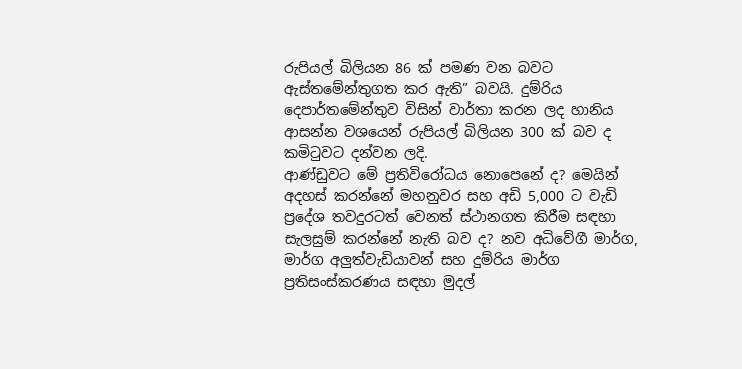රුපියල් බිලියන 86 ක් පමණ වන බවට ඇස්තමේන්තුගත කර ඇති” බවයි. දුම්රිය දෙපාර්තමේන්තුව විසින් වාර්තා කරන ලද හානිය ආසන්න වශයෙන් රුපියල් බිලියන 300 ක් බව ද කමිටුවට දන්වන ලදි.
ආණ්ඩුවට මේ ප්‍රතිවිරෝධය නොපෙනේ ද? මෙයින් අදහස් කරන්නේ මහනුවර සහ අඩි 5,000 ට වැඩි ප්‍රදේශ තවදුරටත් වෙනත් ස්ථානගත කිරීම සඳහා සැලසුම් කරන්නේ නැති බව ද? නව අධිවේගී මාර්ග, මාර්ග අලු‍ත්වැඩියාවන් සහ දුම්රිය මාර්ග ප්‍රතිසංස්කරණය සඳහා මුදල්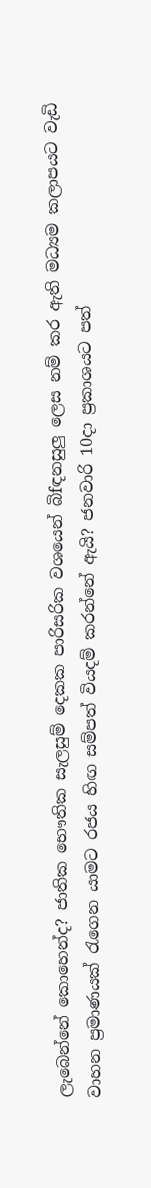ලැබෙන්නේ කොහෙන්ද? ජාතික භෞතික සැලසුම් දෙකක පාරිසරික වශයෙන් බිfඳනසුලු ලෙස නම් කර ඇති මධ්‍යම කලාපයට වැඩි වාහන ප්‍රමාණයක් රැගෙන යාමට රජය හිඟ සම්පත් වියදම් කරන්නේ ඇයි? ජනවාරි 10දා ප්‍රකාශයට පත්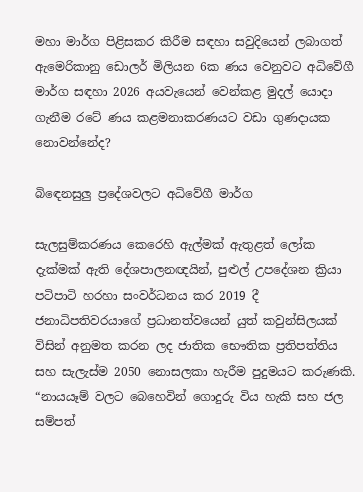මහා මාර්ග පිළිසකර කිරීම සඳහා සවුදියෙන් ලබාගත් ඇමෙරිකානු ඩොලර් මිලියන 6ක ණය වෙනුවට අධිවේගී මාර්ග සඳහා 2026 අයවැයෙන් වෙන්කළ මුදල් යොදා ගැනීම රටේ ණය කළමනාකරණයට වඩා ගුණදායක නොවන්නේද?

බිඳෙනසුලු‍ ප්‍රදේශවලට අධිවේගී මාර්ග

සැලසුම්කරණය කෙරෙහි ඇල්මක් ඇතුළත් ලෝක දැක්මක් ඇති දේශපාලනඥයින්, පුළුල් උපදේශන ක්‍රියා පටිපාටි හරහා සංවර්ධනය කර 2019 දී ජනාධිපතිවරයාගේ ප්‍රධානත්වයෙන් යුත් කවුන්සිලයක් විසින් අනුමත කරන ලද ජාතික භෞතික ප්‍රතිපත්තිය සහ සැලැස්ම 2050 නොසලකා හැරීම පුදුමයට කරුණකි. “නායයෑම් වලට බෙහෙවින් ගොදුරු විය හැකි සහ ජල සම්පත්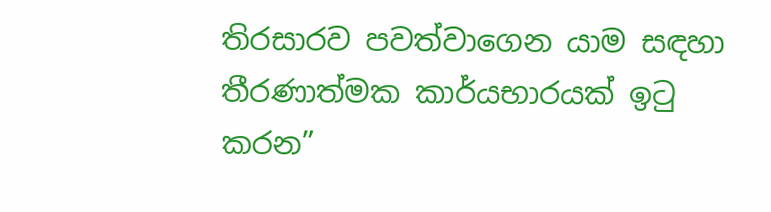තිරසාරව පවත්වාගෙන යාම සඳහා තීරණාත්මක කාර්යභාරයක් ඉටු කරන”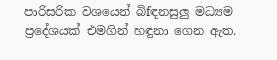පාරිසරික වශයෙන් බිfඳනසුලු‍ මධ්‍යම ප්‍රදේශයක් එමගින් හඳුනා ගෙන ඇත.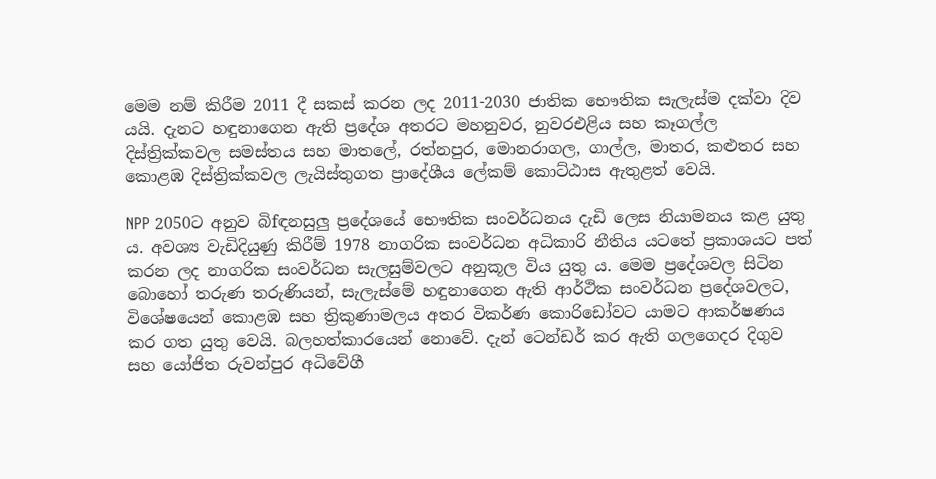මෙම නම් කිරීම 2011 දී සකස් කරන ලද 2011-2030 ජාතික භෞතික සැලැස්ම දක්වා දිව යයි. දැනට හඳුනාගෙන ඇති ප්‍රදේශ අතරට මහනුවර, නුවරඑළිය සහ කෑගල්ල දිස්ත්‍රික්කවල සමස්තය සහ මාතලේ, රත්නපුර, මොනරාගල, ගාල්ල, මාතර, කළුතර සහ කොළඹ දිස්ත්‍රික්කවල ලැයිස්තුගත ප්‍රාදේශීය ලේකම් කොට්ඨාස ඇතුළත් වෙයි.

NPP 2050ට අනුව බිfඳනසුලු‍ ප්‍රදේශයේ භෞතික සංවර්ධනය දැඩි ලෙස නියාමනය කළ යුතු ය. අවශ්‍ය වැඩිදියුණු කිරීම් 1978 නාගරික සංවර්ධන අධිකාරි නීතිය යටතේ ප්‍රකාශයට පත් කරන ලද නාගරික සංවර්ධන සැලසුම්වලට අනුකූල විය යුතු ය. මෙම ප්‍රදේශවල සිටින බොහෝ තරුණ තරුණියන්, සැලැස්මේ හඳුනාගෙන ඇති ආර්ථික සංවර්ධන ප්‍රදේශවලට, විශේෂයෙන් කොළඹ සහ ත්‍රිකුණාමලය අතර විකර්ණ කොරිඩෝවට යාමට ආකර්ෂණය කර ගත යුතු වෙයි. බලහත්කාරයෙන් නොවේ. දැන් ටෙන්ඩර් කර ඇති ගලගෙදර දිගුව සහ යෝජිත රුවන්පුර අධිවේගී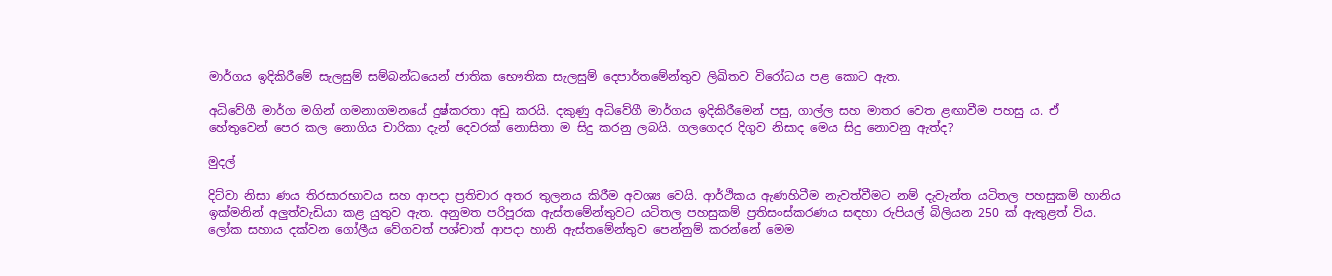මාර්ගය ඉදිකිරීමේ සැලසුම් සම්බන්ධයෙන් ජාතික භෞතික සැලසුම් දෙපාර්තමේන්තුව ලිඛිතව විරෝධය පළ කොට ඇත.

අධිවේගී මාර්ග මගින් ගමනාගමනයේ දුෂ්කරතා අඩු කරයි. දකුණු අධිවේගී මාර්ගය ඉදිකිරීමෙන් පසු, ගාල්ල සහ මාතර වෙත ළඟාවීම පහසු ය. ඒ හේතුවෙන් පෙර කල නොගිය චාරිකා දැන් දෙවරක් නොසිතා ම සිදු කරනු ලබයි. ගලගෙදර දිගුව නිසාද මෙය සිදු නොවනු ඇත්ද?

මුදල්

දිට්වා නිසා ණය තිරසාරභාවය සහ ආපදා ප්‍රතිචාර අතර තුලනය කිරීම අවශ්‍ය වෙයි. ආර්ථිකය ඇණහිටීම නැවත්වීමට නම් දැවැන්ත යටිතල පහසුකම් හානිය ඉක්මනින් අලු‍ත්වැඩියා කළ යුතුව ඇත. අනුමත පරිපූරක ඇස්තමේන්තුවට යටිතල පහසුකම් ප්‍රතිසංස්කරණය සඳහා රුපියල් බිලියන 250 ක් ඇතුළත් විය. ලෝක සහාය දක්වන ගෝලීය වේගවත් පශ්චාත් ආපදා හානි ඇස්තමේන්තුව පෙන්නුම් කරන්නේ මෙම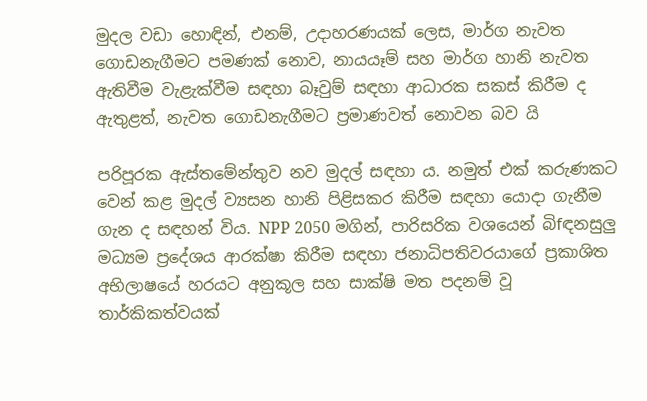මුදල වඩා හොඳින්, එනම්, උදාහරණයක් ලෙස, මාර්ග නැවත ගොඩනැගීමට පමණක් නොව, නායයෑම් සහ මාර්ග හානි නැවත ඇතිවීම වැළැක්වීම සඳහා බෑවුම් සඳහා ආධාරක සකස් කිරීම ද ඇතුළත්, නැවත ගොඩනැගීමට ප්‍රමාණවත් නොවන බව යි

පරිපූරක ඇස්තමේන්තුව නව මුදල් සඳහා ය. නමුත් එක් කරුණකට වෙන් කළ මුදල් ව්‍යසන හානි පිළිසකර කිරීම සඳහා යොදා ගැනීම  ගැන ද සඳහන් විය. NPP 2050 මගින්, පාරිසරික වශයෙන් බිfඳනසුලු‍ මධ්‍යම ප්‍රදේශය ආරක්ෂා කිරීම සඳහා ජනාධිපතිවරයාගේ ප්‍රකාශිත අභිලාෂයේ හරයට අනුකූල සහ සාක්ෂි මත පදනම් වූ තාර්කිකත්වයක්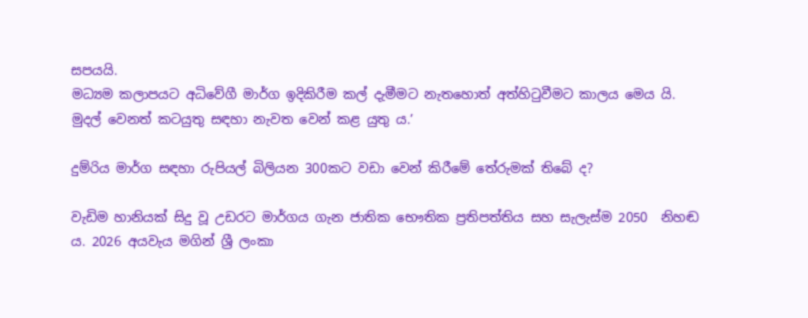සපයයි.
මධ්‍යම කලාපයට අධිවේගී මාර්ග ඉදිකිරීම කල් දැමීමට නැතහොත් අත්හිටුවීමට කාලය මෙය යි. මුදල් වෙනත් කටයුතු සඳහා නැවත වෙන් කළ යුතු ය.’

දුම්රිය මාර්ග සඳහා රුපියල් බිලියන 300කට වඩා වෙන් කිරීමේ තේරුමක් තිබේ ද?

වැඩිම හානියක් සිදු වූ උඩරට මාර්ගය ගැන ජාතික භෞතික ප්‍රතිපත්තිය සහ සැලැස්ම 2050  නිහඬ ය. 2026 අයවැය මගින් ශ්‍රී ලංකා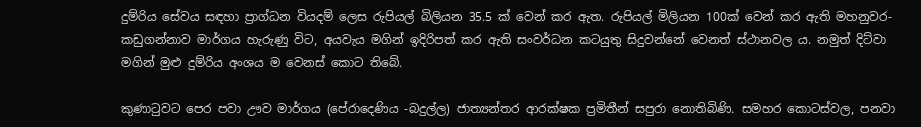දුම්රිය සේවය සඳහා ප්‍රාග්ධන වියදම් ලෙස රුපියල් බිලියන 35.5 ක් වෙන් කර ඇත. රුපියල් මිලියන 100ක් වෙන් කර ඇති මහනුවර- කඩුගන්නාව මාර්ගය හැරුණු විට, අයවැය මගින් ඉදිරිපත් කර ඇති සංවර්ධන කටයුතු සිදුවන්නේ වෙනත් ස්ථානවල ය. නමුත් දිට්වා මගින් මුළු දුම්රිය අංශය ම වෙනස් කොට තිබේ.

කුණාටුවට පෙර පවා ඌව මාර්ගය (පේරාදෙණිය -බදුල්ල) ජාත්‍යන්තර ආරක්ෂක ප්‍රමිතීන් සපුරා නොතිබිණි. සමහර කොටස්වල, පනවා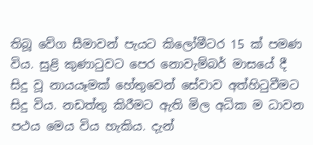තිබූ වේග සීමාවන් පැයට කිලෝමීටර 15 ක් පමණ විය. සුළි කුණාටුවට පෙර නොවැම්බර් මාසයේ දී සිදු වූ නායයෑමක් හේතුවෙන් සේවාව අත්හිටුවීමට සිදු විය. නඩත්තු කිරීමට ඇති මිල අධික ම ධාවන පථය මෙය විය හැකිය. දැන්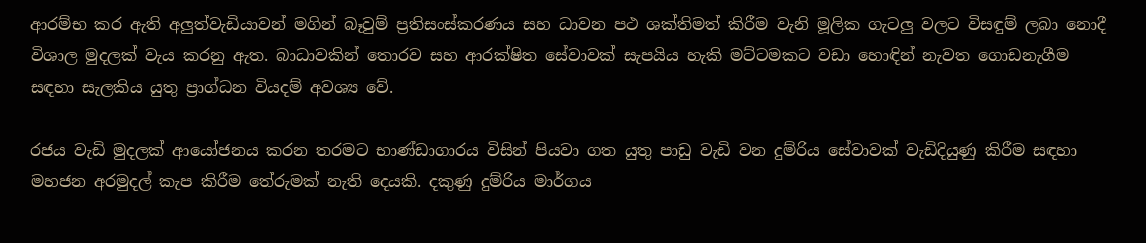ආරම්භ කර ඇති අලු‍ත්වැඩියාවන් මගින් බෑවුම් ප්‍රතිසංස්කරණය සහ ධාවන පථ ශක්තිමත් කිරීම වැනි මූලික ගැටලු වලට විසඳුම් ලබා නොදී විශාල මුදලක් වැය කරනු ඇත. බාධාවකින් තොරව සහ ආරක්ෂිත සේවාවක් සැපයිය හැකි මට්ටමකට වඩා හොඳින් නැවත ගොඩනැගීම සඳහා සැලකිය යුතු ප්‍රාග්ධන වියදම් අවශ්‍ය වේ.

රජය වැඩි මුදලක් ආයෝජනය කරන තරමට භාණ්ඩාගාරය විසින් පියවා ගත යුතු පාඩු වැඩි වන දුම්රිය සේවාවක් වැඩිදියුණු කිරීම සඳහා මහජන අරමුදල් කැප කිරීම තේරුමක් නැති දෙයකි. දකුණු දුම්රිය මාර්ගය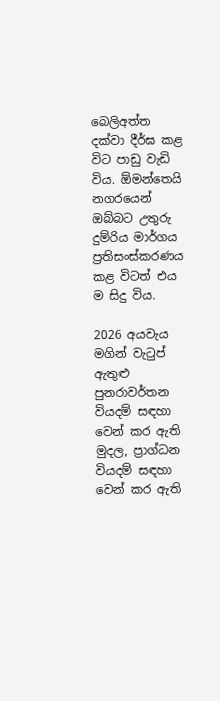බෙලිඅත්ත දක්වා දීර්ඝ කළ විට පාඩු වැඩි විය. ඕමන්තෙයි නගරයෙන් ඔබ්බට උතුරු දුම්රිය මාර්ගය ප්‍රතිසංස්කරණය කළ විටත් එය ම සිදු විය.

2026 අයවැය මගින් වැටුප් ඇතුළු පුනරාවර්තන වියදම් සඳහා වෙන් කර ඇති මුදල, ප්‍රාග්ධන වියදම් සඳහා වෙන් කර ඇති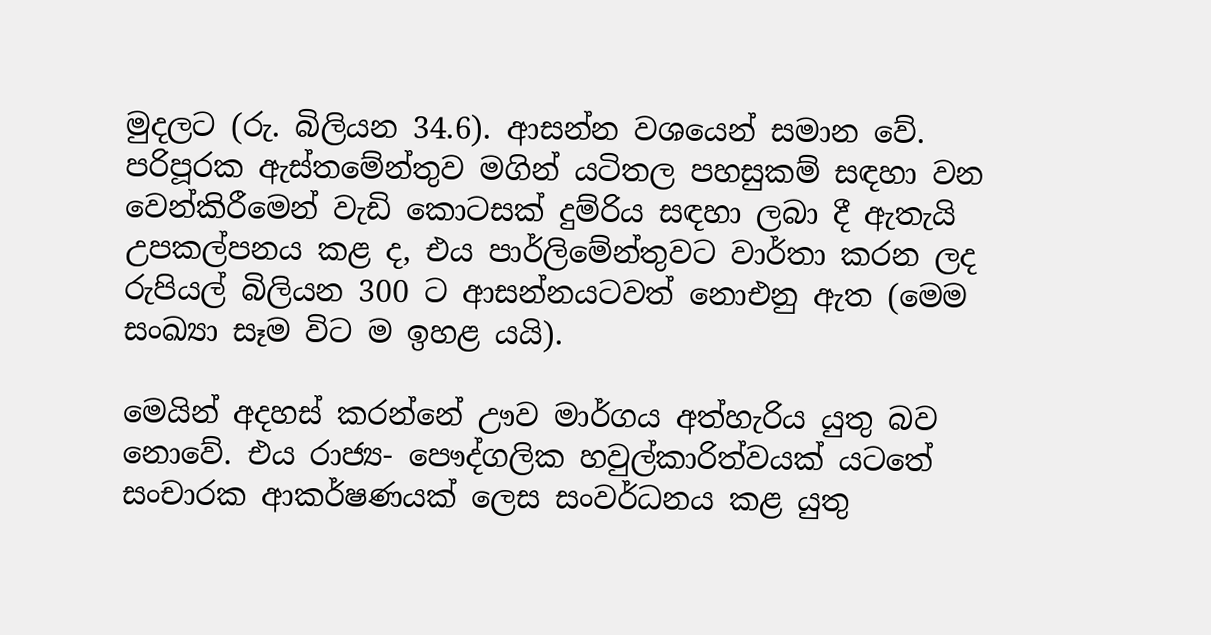මුදලට (රු. බිලියන 34.6). ආසන්න වශයෙන් සමාන වේ. පරිපූරක ඇස්තමේන්තුව මගින් යටිතල පහසුකම් සඳහා වන වෙන්කිරීමෙන් වැඩි කොටසක් දුම්රිය සඳහා ලබා දී ඇතැයි උපකල්පනය කළ ද, එය පාර්ලිමේන්තුවට වාර්තා කරන ලද රුපියල් බිලියන 300 ට ආසන්නයටවත් නොඑනු ඇත (මෙම සංඛ්‍යා සෑම විට ම ඉහළ යයි).

මෙයින් අදහස් කරන්නේ ඌව මාර්ගය අත්හැරිය යුතු බව නොවේ. එය රාජ්‍ය- පෞද්ගලික හවුල්කාරිත්වයක් යටතේ සංචාරක ආකර්ෂණයක් ලෙස සංවර්ධනය කළ යුතු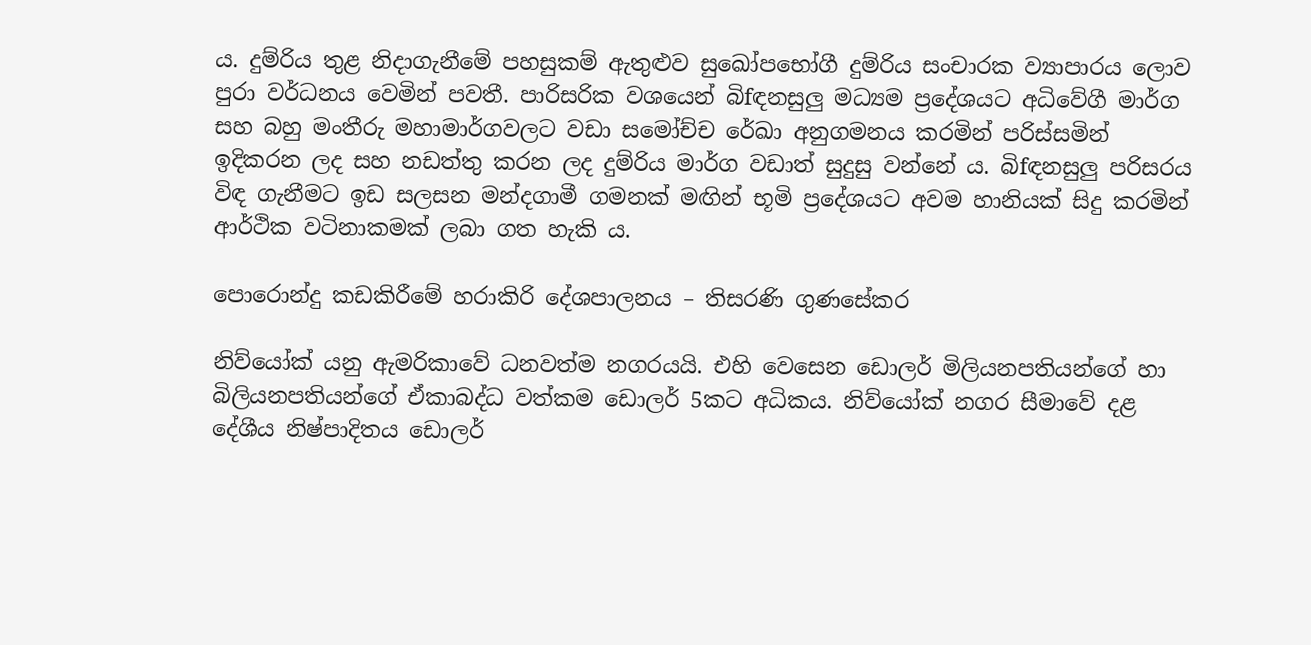ය. දුම්රිය තුළ නිදාගැනීමේ පහසුකම් ඇතුළුව සුඛෝපභෝගී දුම්රිය සංචාරක ව්‍යාපාරය ලොව පුරා වර්ධනය වෙමින් පවතී. පාරිසරික වශයෙන් බිfඳනසුලු‍ මධ්‍යම ප්‍රදේශයට අධිවේගී මාර්ග සහ බහු මංතීරු මහාමාර්ගවලට වඩා සමෝච්ච රේඛා අනුගමනය කරමින් පරිස්සමින් ඉදිකරන ලද සහ නඩත්තු කරන ලද දුම්රිය මාර්ග වඩාත් සුදුසු වන්නේ ය. බිfඳනසුලු‍ පරිසරය විඳ ගැනීමට ඉඩ සලසන මන්දගාමී ගමනක් මඟින් භූමි ප්‍රදේශයට අවම හානියක් සිදු කරමින් ආර්ථික වටිනාකමක් ලබා ගත හැකි ය.

පොරොන්දු කඩකිරීමේ හරාකිරි දේශපාලනය – තිසරණි ගුණසේකර

නිව්යෝක් යනු ඇමරිකාවේ ධනවත්ම නගරයයි. එහි වෙසෙන ඩොලර් මිලියනපතියන්ගේ හා බිලියනපතියන්ගේ ඒකාබද්ධ වත්කම ඩොලර් 5කට අධිකය. නිව්යෝක් නගර සීමාවේ දළ දේශීය නිෂ්පාදිතය ඩොලර්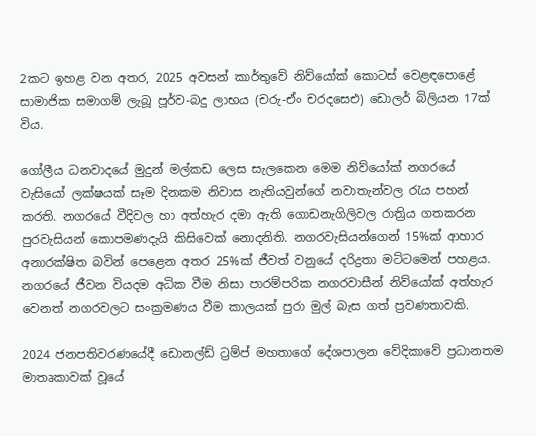2කට ඉහළ වන අතර, 2025 අවසන් කාර්තුවේ නිව්යෝක් කොටස් වෙළඳපොළේ සාමාජික සමාගම් ලැබූ පූර්ව-බදු ලාභය (චරු-ඒං චරදසෙඑ) ඩොලර් බිලියන 17ක් විය.

ගෝලීය ධනවාදයේ මුදුන් මල්කඩ ලෙස සැලකෙන මෙම නිව්යෝක් නගරයේ වැසියෝ ලක්ෂයක් සෑම දිනකම නිවාස නැතියවුන්ගේ නවාතැන්වල රැය පහන් කරති. නගරයේ වීදිවල හා අත්හැර දමා ඇති ගොඩනැගිලිවල රාත්‍රිය ගතකරන පුරවැසියන් කොපමණදැයි කිසිවෙක් නොදනිති. නගරවැසියන්ගෙන් 15%ක් ආහාර අනාරක්ෂිත බවින් පෙළෙන අතර 25%ක් ජීවත් වනුයේ දරිද්‍රතා මට්ටමෙන් පහළය. නගරයේ ජීවන වියදම අධික වීම නිසා පාරම්පරික නගරවාසීන් නිව්යෝක් අත්හැර වෙනත් නගරවලට සංක්‍රමණය වීම කාලයක් පුරා මුල් බැස ගත් ප්‍රවණතාවකි.

2024 ජනපතිවරණයේදී ඩොනල්ඩ් ට්‍රම්ප් මහතාගේ දේශපාලන වේදිකාවේ ප්‍රධානතම මාතෘකාවක් වූයේ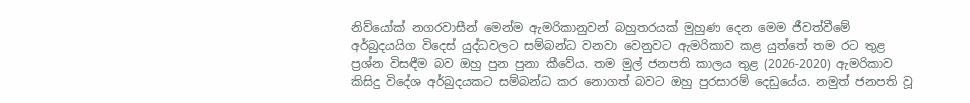නිව්යෝක් නගරවාසීන් මෙන්ම ඇමරිකානුවන් බහුතරයක් මුහුණ දෙන මෙම ජීවත්වීමේ අර්බුදයයිග විදෙස් යුද්ධවලට සම්බන්ධ වනවා වෙනුවට ඇමරිකාව කළ යුත්තේ තම රට තුළ ප්‍රශ්න විසඳීම බව ඔහු පුන පුනා කීවේය. තම මුල් ජනපති කාලය තුළ (2026-2020) ඇමරිකාව කිසිදු විදේශ අර්බුදයකට සම්බන්ධ කර නොගත් බවට ඔහු පුරසාරම් දෙඩුයේය. නමුත් ජනපති වූ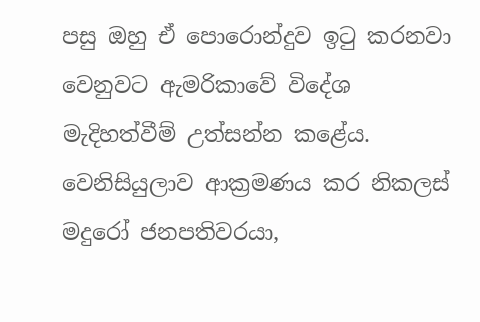පසු ඔහු ඒ පොරොන්දුව ඉටු කරනවා වෙනුවට ඇමරිකාවේ විදේශ මැදිහත්වීම් උත්සන්න කළේය. වෙනිසියුලාව ආක්‍රමණය කර නිකලස් මදුරෝ ජනපතිවරයා,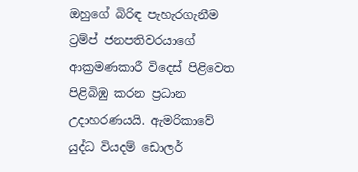ඔහුගේ බිරිඳ පැහැරගැනීම ට්‍රම්ප් ජනපතිවරයාගේ ආක්‍රමණකාරී විදෙස් පිළිවෙත පිළිබිඹු කරන ප්‍රධාන උදාහරණයයි. ඇමරිකාවේ යුද්ධ වියදම් ඩොලර්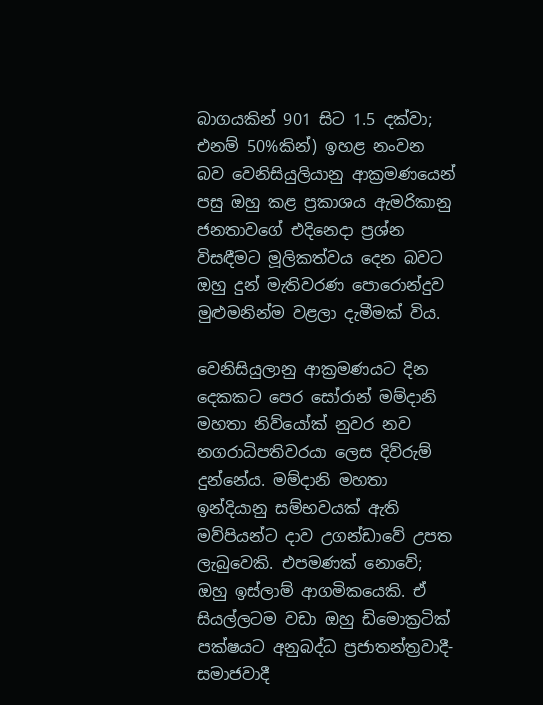බාගයකින් 901 සිට 1.5 දක්වා; එනම් 50%කින්) ඉහළ නංවන බව වෙනිසියුලියානු ආක්‍රමණයෙන් පසු ඔහු කළ ප්‍රකාශය ඇමරිකානු ජනතාවගේ එදිනෙදා ප්‍රශ්න විසඳීමට මූලිකත්වය දෙන බවට ඔහු දුන් මැතිවරණ පොරොන්දුව මුළුමනින්ම වළලා දැමීමක් විය.

වෙනිසියුලානු ආක්‍රමණයට දින දෙකකට පෙර සෝරාන් මම්දානි මහතා නිව්යෝක් නුවර නව නගරාධිපතිවරයා ලෙස දිව්රුම් දුන්නේය. මම්දානි මහතා ඉන්දියානු සම්භවයක් ඇති මව්පියන්ට දාව උගන්ඩාවේ උපත ලැබුවෙකි. එපමණක් නොවේ; ඔහු ඉස්ලාම් ආගමිකයෙකි. ඒ සියල්ලටම වඩා ඔහු ඩිමොක්‍රටික් පක්ෂයට අනුබද්ධ ප්‍රජාතන්ත්‍රවාදී- සමාජවාදී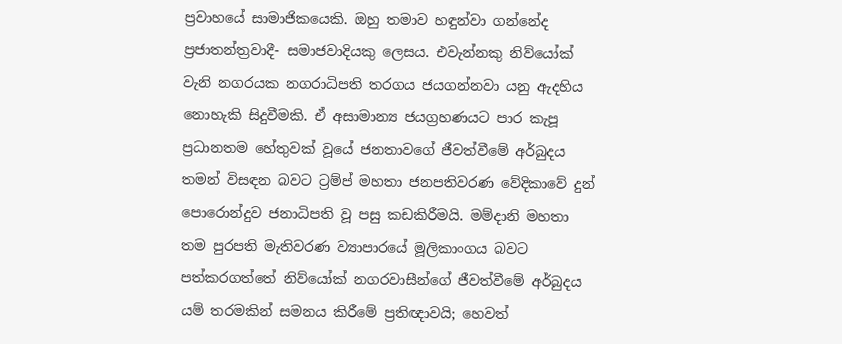ප්‍රවාහයේ සාමාජිකයෙකි. ඔහු තමාව හඳුන්වා ගන්නේද ප්‍රජාතන්ත්‍රවාදී- සමාජවාදියකු ලෙසය. එවැන්නකු නිව්යෝක් වැනි නගරයක නගරාධිපති තරගය ජයගන්නවා යනු ඇදහිය නොහැකි සිදුවීමකි. ඒ අසාමාන්‍ය ජයග්‍රහණයට පාර කැපූ ප්‍රධානතම හේතුවක් වූයේ ජනතාවගේ ජීවත්වීමේ අර්බුදය තමන් විසඳන බවට ට්‍රම්ප් මහතා ජනපතිවරණ වේදිකාවේ දුන් පොරොන්දුව ජනාධිපති වූ පසු කඩකිරීමයි. මම්දානි මහතා තම පුරපති මැතිවරණ ව්‍යාපාරයේ මූලිකාංගය බවට පත්කරගත්තේ නිව්යෝක් නගරවාසීන්ගේ ජීවත්වීමේ අර්බුදය යම් තරමකින් සමනය කිරීමේ ප්‍රතිඥාවයි; හෙවත්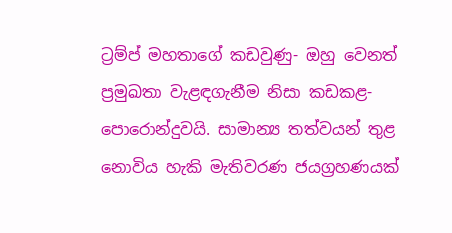ට්‍රම්ප් මහතාගේ කඩවුණු- ඔහු වෙනත් ප්‍රමුඛතා වැළඳගැනීම නිසා කඩකළ- පොරොන්දුවයි. සාමාන්‍ය තත්වයන් තුළ නොවිය හැකි මැතිවරණ ජයග්‍රහණයක්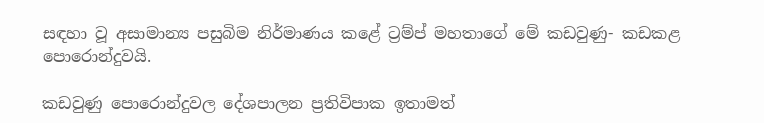සඳහා වූ අසාමාන්‍ය පසුබිම නිර්මාණය කළේ ට්‍රම්ප් මහතාගේ මේ කඩවුණු- කඩකළ පොරොන්දුවයි.

කඩවුණු පොරොන්දුවල දේශපාලන ප්‍රතිවිපාක ඉතාමත්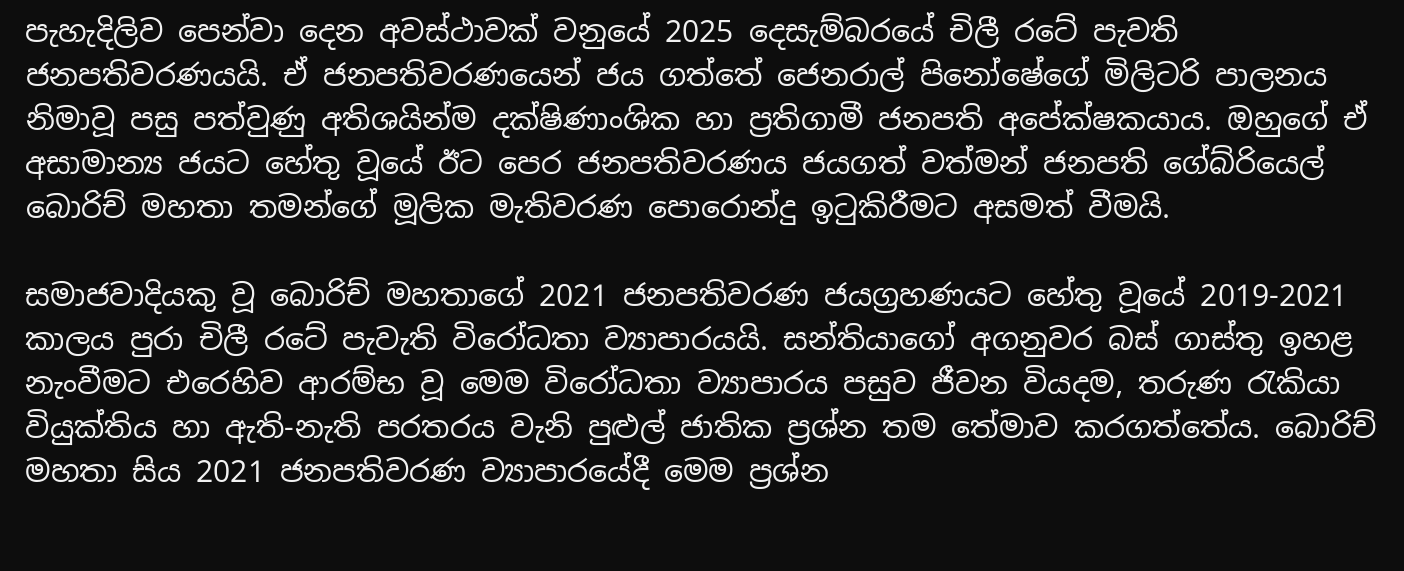පැහැදිලිව පෙන්වා දෙන අවස්ථාවක් වනුයේ 2025 දෙසැම්බරයේ චිලී රටේ පැවති ජනපතිවරණයයි. ඒ ජනපතිවරණයෙන් ජය ගත්තේ ජෙනරාල් පිනෝෂේගේ මිලිටරි පාලනය නිමාවූ පසු පත්වුණු අතිශයින්ම දක්ෂිණාංශික හා ප්‍රතිගාමී ජනපති අපේක්ෂකයාය. ඔහුගේ ඒ අසාමාන්‍ය ජයට හේතු වූයේ ඊට පෙර ජනපතිවරණය ජයගත් වත්මන් ජනපති ගේබ්රියෙල් බොරිච් මහතා තමන්ගේ මූලික මැතිවරණ පොරොන්දු ඉටුකිරීමට අසමත් වීමයි.

සමාජවාදියකු වූ බොරිච් මහතාගේ 2021 ජනපතිවරණ ජයග්‍රහණයට හේතු වූයේ 2019-2021 කාලය පුරා චිලී රටේ පැවැති විරෝධතා ව්‍යාපාරයයි. සන්තියාගෝ අගනුවර බස් ගාස්තු ඉහළ නැංවීමට එරෙහිව ආරම්භ වූ මෙම විරෝධතා ව්‍යාපාරය පසුව ජීවන වියදම, තරුණ රැකියා වියුක්තිය හා ඇති-නැති පරතරය වැනි පුළුල් ජාතික ප්‍රශ්න තම තේමාව කරගත්තේය. බොරිච් මහතා සිය 2021 ජනපතිවරණ ව්‍යාපාරයේදී මෙම ප්‍රශ්න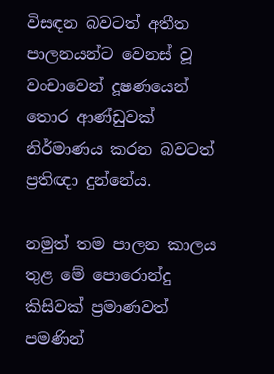විසඳන බවටත් අතීත පාලනයන්ට වෙනස් වූ වංචාවෙන් දූෂණයෙන් තොර ආණ්ඩුවක් නිර්මාණය කරන බවටත් ප්‍රතිඥා දුන්නේය.

නමුත් තම පාලන කාලය තුළ මේ පොරොන්දු කිසිවක් ප්‍රමාණවත් පමණින්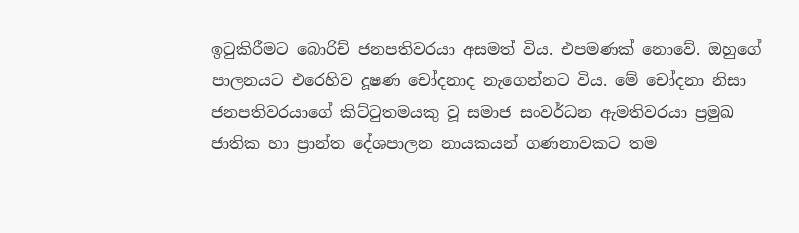ඉටුකිරීමට බොරිච් ජනපතිවරයා අසමත් විය. එපමණක් නොවේ. ඔහුගේ පාලනයට එරෙහිව දූෂණ චෝදනාද නැගෙන්නට විය. මේ චෝදනා නිසා ජනපතිවරයාගේ කිට්ටුතමයකු වූ සමාජ සංවර්ධන ඇමතිවරයා ප්‍රමුඛ ජාතික හා ප්‍රාන්ත දේශපාලන නායකයන් ගණනාවකට තම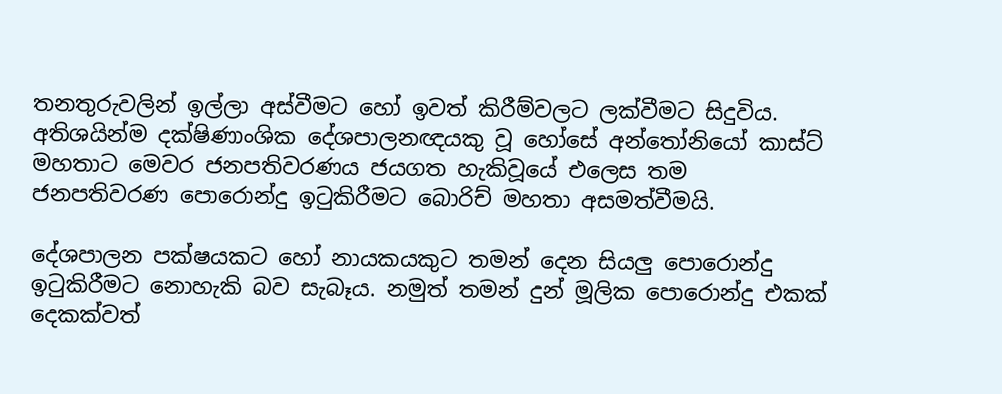තනතුරුවලින් ඉල්ලා අස්වීමට හෝ ඉවත් කිරීම්වලට ලක්වීමට සිදුවිය. අතිශයින්ම දක්ෂිණාංශික දේශපාලනඥයකු වූ හෝසේ අන්තෝනියෝ කාස්ට් මහතාට මෙවර ජනපතිවරණය ජයගත හැකිවූයේ එලෙස තම ජනපතිවරණ පොරොන්දු ඉටුකිරීමට බොරිච් මහතා අසමත්වීමයි.

දේශපාලන පක්ෂයකට හෝ නායකයකුට තමන් දෙන සියලු පොරොන්දු ඉටුකිරීමට නොහැකි බව සැබෑය. නමුත් තමන් දුන් මූලික පොරොන්දු එකක් දෙකක්වත්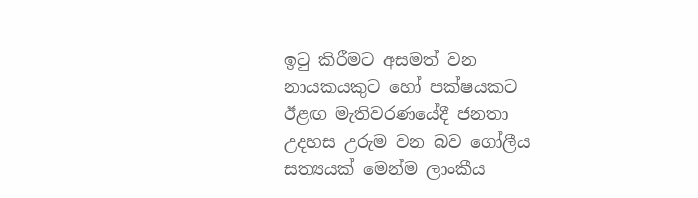ඉටු කිරීමට අසමත් වන නායකයකුට හෝ පක්ෂයකට ඊළඟ මැතිවරණයේදී ජනතා උදහස උරුම වන බව ගෝලීය සත්‍යයක් මෙන්ම ලාංකීය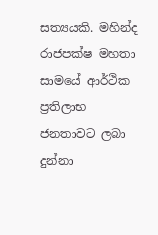සත්‍යයකි. මහින්ද රාජපක්ෂ මහතා සාමයේ ආර්ථික ප්‍රතිලාභ ජනතාවට ලබා දුන්නා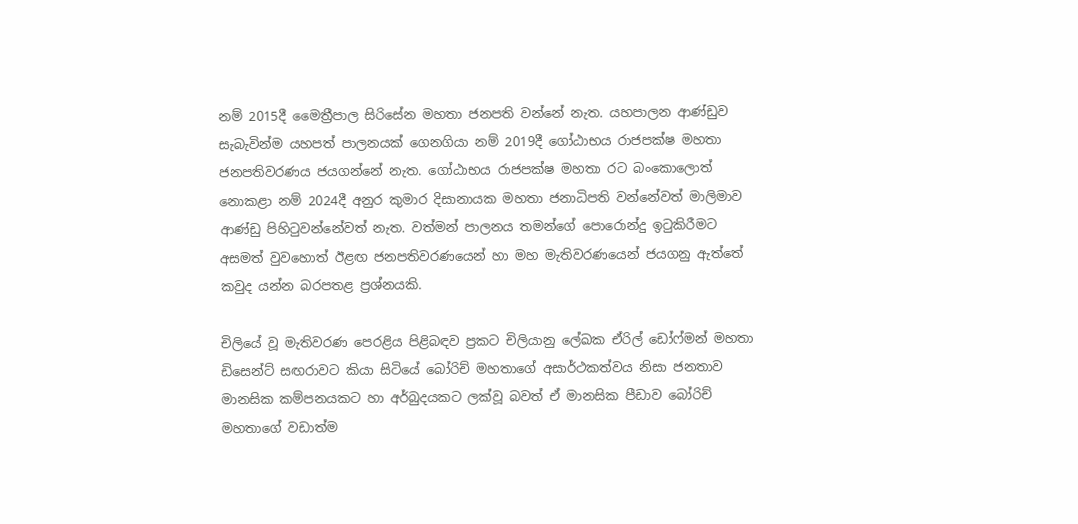නම් 2015දී මෛත්‍රීපාල සිරිසේන මහතා ජනපති වන්නේ නැත. යහපාලන ආණ්ඩුව සැබැවින්ම යහපත් පාලනයක් ගෙනගියා නම් 2019දී ගෝඨාභය රාජපක්ෂ මහතා ජනපතිවරණය ජයගන්නේ නැත. ගෝඨාභය රාජපක්ෂ මහතා රට බංකොලොත් නොකළා නම් 2024දී අනුර කුමාර දිසානායක මහතා ජනාධිපති වන්නේවත් මාලිමාව ආණ්ඩු පිහිටුවන්නේවත් නැත. වත්මන් පාලනය තමන්ගේ පොරොන්දු ඉටුකිරීමට අසමත් වුවහොත් ඊළඟ ජනපතිවරණයෙන් හා මහ මැතිවරණයෙන් ජයගනු ඇත්තේ කවුද යන්න බරපතළ ප්‍රශ්නයකි.

චිලියේ වූ මැතිවරණ පෙරළිය පිළිබඳව ප්‍රකට චිලියානු ලේඛක ඒරිල් ඩෝෆ්මන් මහතා ඩිසෙන්ට් සඟරාවට කියා සිටියේ බෝරිච් මහතාගේ අසාර්ථකත්වය නිසා ජනතාව මානසික කම්පනයකට හා අර්බුදයකට ලක්වූ බවත් ඒ මානසික පීඩාව බෝරිච් මහතාගේ වඩාත්ම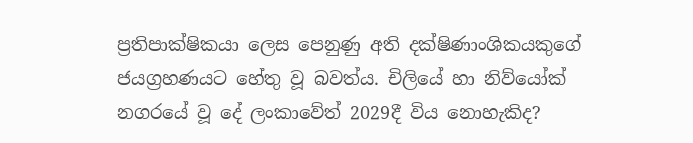ප්‍රතිපාක්ෂිකයා ලෙස පෙනුණු අති දක්ෂිණාංශිකයකුගේ ජයග්‍රහණයට හේතු වූ බවත්ය. චිලියේ හා නිව්යෝක් නගරයේ වූ දේ ලංකාවේත් 2029දී විය නොහැකිද?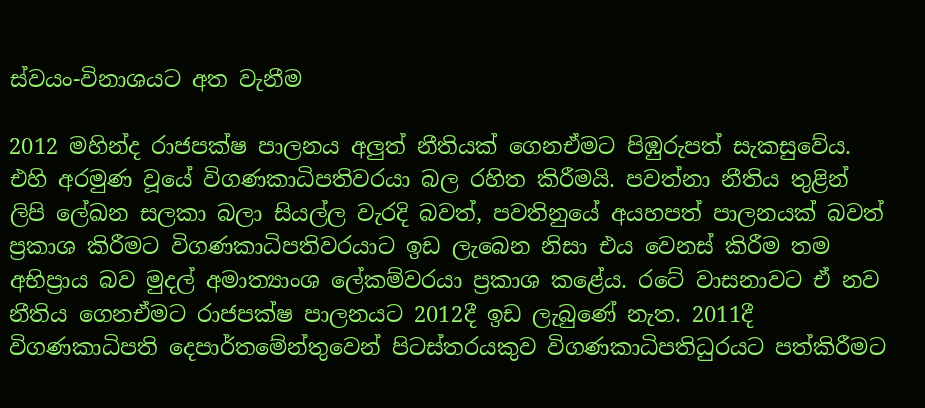ස්වයං-විනාශයට අත වැනීම

2012 මහින්ද රාජපක්ෂ පාලනය අලුත් නීතියක් ගෙනඒමට පිඹුරුපත් සැකසුවේය. එහි අරමුණ වූයේ විගණකාධිපතිවරයා බල රහිත කිරීමයි. පවත්නා නීතිය තුළින් ලිපි ලේඛන සලකා බලා සියල්ල වැරදි බවත්, පවතිනුයේ අයහපත් පාලනයක් බවත් ප්‍රකාශ කිරීමට විගණකාධිපතිවරයාට ඉඩ ලැබෙන නිසා එය වෙනස් කිරීම තම අභිප්‍රාය බව මුදල් අමාත්‍යාංශ ලේකම්වරයා ප්‍රකාශ කළේය. රටේ වාසනාවට ඒ නව නීතිය ගෙනඒමට රාජපක්ෂ පාලනයට 2012දී ඉඩ ලැබුණේ නැත. 2011දී විගණකාධිපති දෙපාර්තමේන්තුවෙන් පිටස්තරයකුව විගණකාධිපතිධුරයට පත්කිරීමට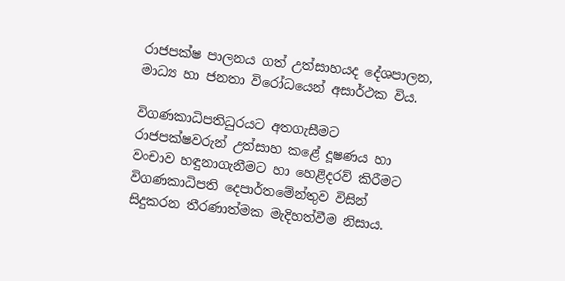රාජපක්ෂ පාලනය ගත් උත්සාහයද දේශපාලන, මාධ්‍ය හා ජනතා විරෝධයෙන් අසාර්ථක විය.

විගණකාධිපතිධුරයට අතගැසීමට රාජපක්ෂවරුන් උත්සාහ කළේ දූෂණය හා වංචාව හඳුනාගැනීමට හා හෙළිදරව් කිරීමට විගණකාධිපති දෙපාර්තමේන්තුව විසින් සිදුකරන තීරණාත්මක මැදිහත්වීම නිසාය.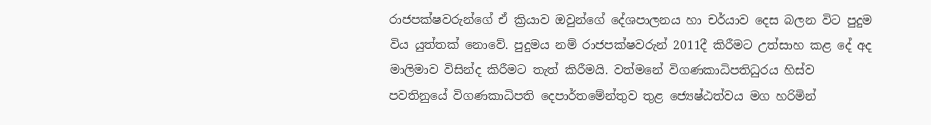රාජපක්ෂවරුන්ගේ ඒ ක්‍රියාව ඔවුන්ගේ දේශපාලනය හා චර්යාව දෙස බලන විට පුදුම විය යුත්තක් නොවේ. පුදුමය නම් රාජපක්ෂවරුන් 2011දී කිරීමට උත්සාහ කළ දේ අද මාලිමාව විසින්ද කිරීමට තැත් කිරීමයි. වත්මනේ විගණකාධිපතිධුරය හිස්ව පවතිනුයේ විගණකාධිපති දෙපාර්තමේන්තුව තුළ ජ්‍යෙෂ්ඨත්වය මග හරිමින්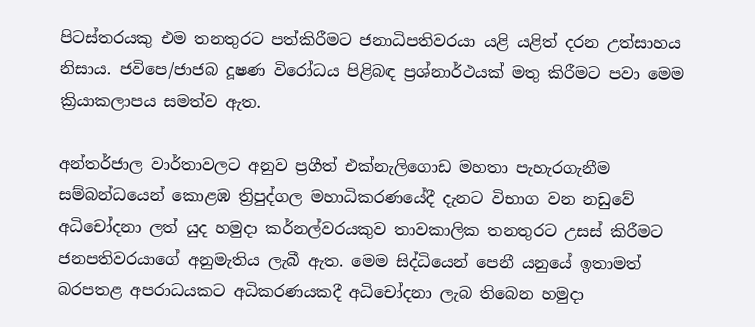පිටස්තරයකු එම තනතුරට පත්කිරීමට ජනාධිපතිවරයා යළි යළිත් දරන උත්සාහය නිසාය. ජවිපෙ/ජාජබ දූෂණ විරෝධය පිළිබඳ ප්‍රශ්නාර්ථයක් මතු කිරීමට පවා මෙම ක්‍රියාකලාපය සමත්ව ඇත.

අන්තර්ජාල වාර්තාවලට අනුව ප්‍රගීත් එක්නැලිගොඩ මහතා පැහැරගැනීම සම්බන්ධයෙන් කොළඹ ත්‍රිපුද්ගල මහාධිකරණයේදී දැනට විභාග වන නඩුවේ අධිචෝදනා ලත් යුද හමුදා කර්නල්වරයකුව තාවකාලික තනතුරට උසස් කිරීමට ජනපතිවරයාගේ අනුමැතිය ලැබී ඇත. මෙම සිද්ධියෙන් පෙනී යනුයේ ඉතාමත් බරපතළ අපරාධයකට අධිකරණයකදී අධිචෝදනා ලැබ තිබෙන හමුදා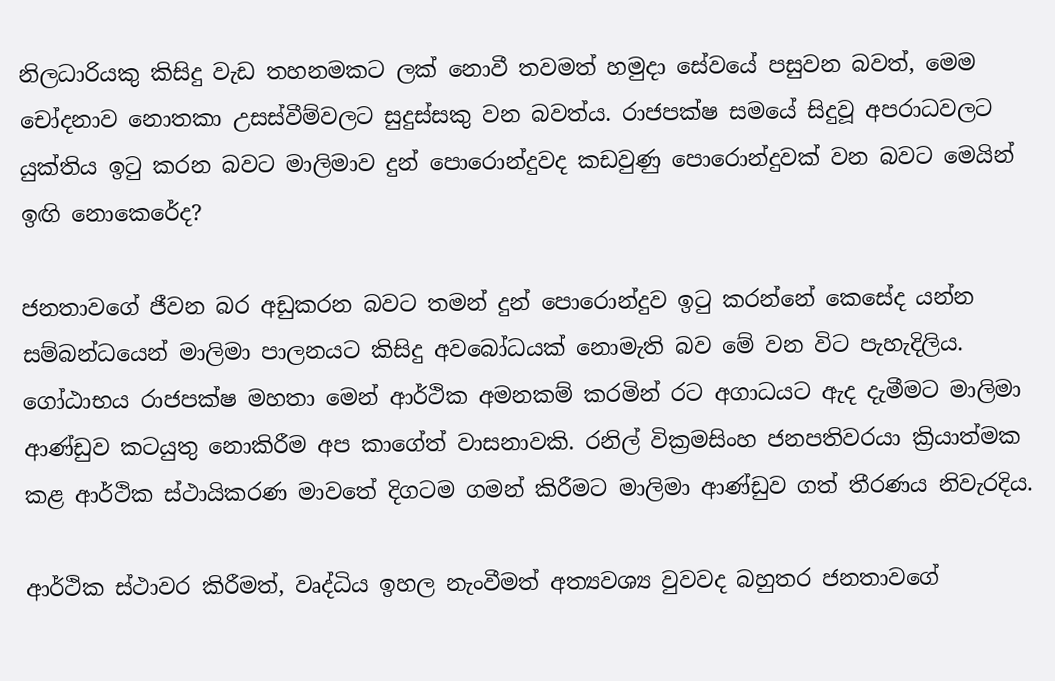නිලධාරියකු කිසිදු වැඩ තහනමකට ලක් නොවී තවමත් හමුදා සේවයේ පසුවන බවත්, මෙම චෝදනාව නොතකා උසස්වීම්වලට සුදුස්සකු වන බවත්ය. රාජපක්ෂ සමයේ සිදුවූ අපරාධවලට යුක්තිය ඉටු කරන බවට මාලිමාව දුන් පොරොන්දුවද කඩවුණු පොරොන්දුවක් වන බවට මෙයින් ඉඟි නොකෙරේද?

ජනතාවගේ ජීවන බර අඩුකරන බවට තමන් දුන් පොරොන්දුව ඉටු කරන්නේ කෙසේද යන්න සම්බන්ධයෙන් මාලිමා පාලනයට කිසිදු අවබෝධයක් නොමැති බව මේ වන විට පැහැදිලිය. ගෝඨාභය රාජපක්ෂ මහතා මෙන් ආර්ථික අමනකම් කරමින් රට අගාධයට ඇද දැමීමට මාලිමා ආණ්ඩුව කටයුතු නොකිරීම අප කාගේත් වාසනාවකි. රනිල් වික්‍රමසිංහ ජනපතිවරයා ක්‍රියාත්මක කළ ආර්ථික ස්ථායිකරණ මාවතේ දිගටම ගමන් කිරීමට මාලිමා ආණ්ඩුව ගත් තීරණය නිවැරදිය.

ආර්ථික ස්ථාවර කිරීමත්, වෘද්ධිය ඉහල නැංවීමත් අත්‍යවශ්‍ය වුවවද බහුතර ජනතාවගේ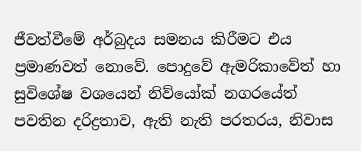ජීවත්වීමේ අර්බුදය සමනය කිරීමට එය ප්‍රමාණවත් නොවේ. පොදුවේ ඇමරිකාවේත් හා සුවිශේෂ වශයෙන් නිව්යෝක් නගරයේත් පවතින දරිද්‍රතාව, ඇති නැති පරතරය, නිවාස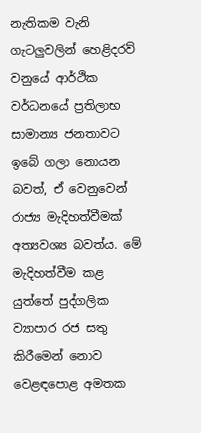නැතිකම වැනි ගැටලුවලින් හෙළිදරව් වනුයේ ආර්ථික වර්ධනයේ ප්‍රතිලාභ සාමාන්‍ය ජනතාවට ඉබේ ගලා නොයන බවත්, ඒ වෙනුවෙන් රාජ්‍ය මැදිහත්වීමක් අත්‍යවශ්‍ය බවත්ය. මේ මැදිහත්වීම කළ යුත්තේ පුද්ගලික ව්‍යාපාර රජ සතු කිරීමෙන් නොව වෙළඳපොළ අමතක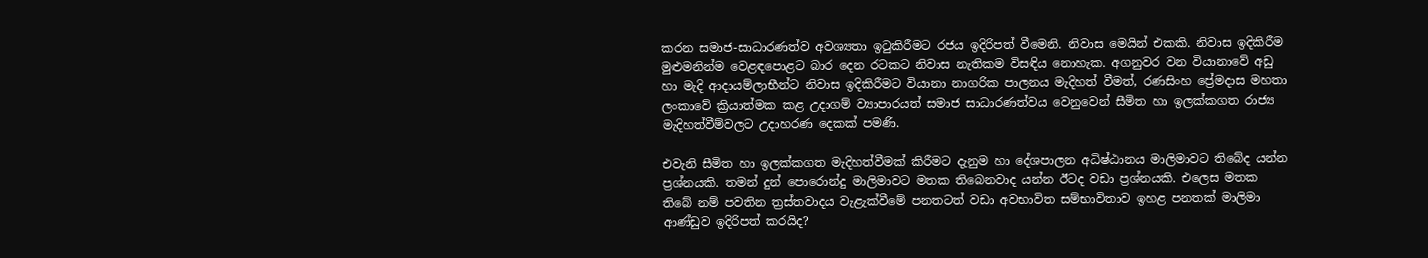කරන සමාජ-සාධාරණත්ව අවශ්‍යතා ඉටුකිරීමට රජය ඉදිරිපත් වීමෙනි. නිවාස මෙයින් එකකි. නිවාස ඉදිකිරීම මුළුමනින්ම වෙළඳපොළට බාර දෙන රටකට නිවාස නැතිකම විසඳිය නොහැක. අගනුවර වන වියානාවේ අඩු හා මැදි ආදායම්ලාභීන්ට නිවාස ඉදිකිරීමට වියානා නාගරික පාලනය මැදිහත් වීමත්, රණසිංහ ප්‍රේමදාස මහතා ලංකාවේ ක්‍රියාත්මක කළ උදාගම් ව්‍යාපාරයත් සමාජ සාධාරණත්වය වෙනුවෙන් සීමිත හා ඉලක්කගත රාජ්‍ය මැදිහත්වීම්වලට උදාහරණ දෙකක් පමණි.

එවැනි සීමිත හා ඉලක්කගත මැදිහත්වීමක් කිරීමට දැනුම හා දේශපාලන අධිෂ්ඨානය මාලිමාවට තිබේද යන්න ප්‍රශ්නයකි. තමන් දුන් පොරොන්දු මාලිමාවට මතක තිබෙනවාද යන්න ඊටද වඩා ප්‍රශ්නයකි. එලෙස මතක තිබේ නම් පවතින ත්‍රස්තවාදය වැළැක්වීමේ පනතටත් වඩා අවභාවිත සම්භාවිතාව ඉහළ පනතක් මාලිමා ආණ්ඩුව ඉදිරිපත් කරයිද?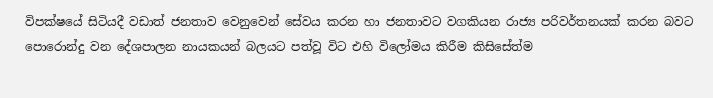විපක්ෂයේ සිටියදී වඩාත් ජනතාව වෙනුවෙන් සේවය කරන හා ජනතාවට වගකියන රාජ්‍ය පරිවර්තනයක් කරන බවට පොරොන්දු වන දේශපාලන නායකයන් බලයට පත්වූ විට එහි විලෝමය කිරීම කිසිසේත්ම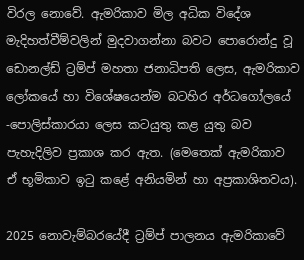විරල නොවේ. ඇමරිකාව මිල අධික විදේශ මැදිහත්වීම්වලින් මුදවාගන්නා බවට පොරොන්දු වූ ඩොනල්ඩ් ට්‍රම්ප් මහතා ජනාධිපති ලෙස, ඇමරිකාව ලෝකයේ හා විශේෂයෙන්ම බටහිර අර්ධගෝලයේ -පොලිස්කාරයා ලෙස කටයුතු කළ යුතු බව පැහැදිලිව ප්‍රකාශ කර ඇත. (මෙතෙක් ඇමරිකාව ඒ භූමිකාව ඉටු කළේ අනියමින් හා අප්‍රකාශිතවය).

2025 නොවැම්බරයේදී ට්‍රම්ප් පාලනය ඇමරිකාවේ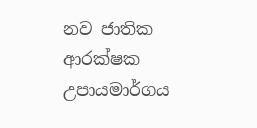නව ජාතික ආරක්ෂක උපායමාර්ගය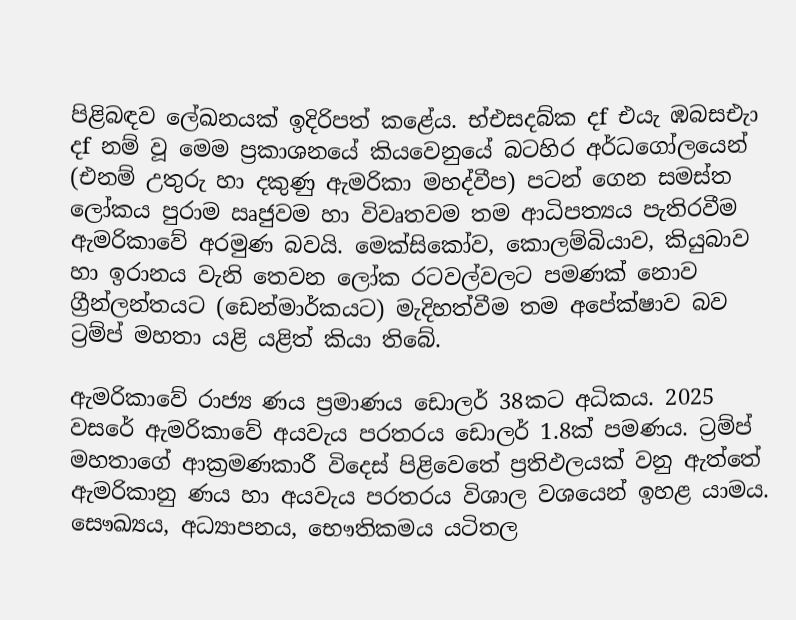පිළිබඳව ලේඛනයක් ඉදිරිපත් කළේය. භ්එසදබ්ක දf එයැ ඹබසඑැා දf නම් වූ මෙම ප්‍රකාශනයේ කියවෙනුයේ බටහිර අර්ධගෝලයෙන් (එනම් උතුරු හා දකුණු ඇමරිකා මහද්වීප) පටන් ගෙන සමස්ත ලෝකය පුරාම ඍජුවම හා විවෘතවම තම ආධිපත්‍යය පැතිරවීම ඇමරිකාවේ අරමුණ බවයි. මෙක්සිකෝව, කොලම්බියාව, කියුබාව හා ඉරානය වැනි තෙවන ලෝක රටවල්වලට පමණක් නොව ග්‍රීන්ලන්තයට (ඩෙන්මාර්කයට) මැදිහත්වීම තම අපේක්ෂාව බව ට්‍රම්ප් මහතා යළි යළිත් කියා තිබේ.

ඇමරිකාවේ රාජ්‍ය ණය ප්‍රමාණය ඩොලර් 38කට අධිකය. 2025 වසරේ ඇමරිකාවේ අයවැය පරතරය ඩොලර් 1.8ක් පමණය. ට්‍රම්ප් මහතාගේ ආක්‍රමණකාරී විදෙස් පිළිවෙතේ ප්‍රතිඵලයක් වනු ඇත්තේ ඇමරිකානු ණය හා අයවැය පරතරය විශාල වශයෙන් ඉහළ යාමය. සෞඛ්‍යය, අධ්‍යාපනය, භෞතිකමය යටිතල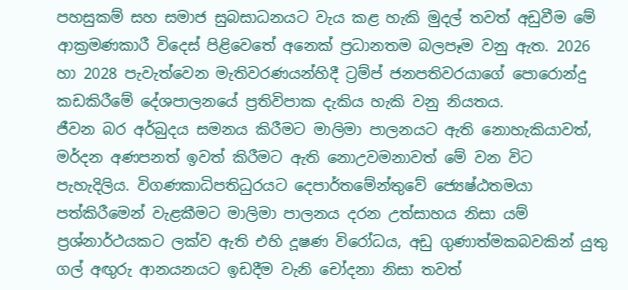පහසුකම් සහ සමාජ සුබසාධනයට වැය කළ හැකි මුදල් තවත් අඩුවීම මේ ආක්‍රමණකාරී විදෙස් පිළිවෙතේ අනෙක් ප්‍රධානතම බලපෑම වනු ඇත. 2026 හා 2028 පැවැත්වෙන මැතිවරණයන්හිදී ට්‍රම්ප් ජනපතිවරයාගේ පොරොන්දු කඩකිරීමේ දේශපාලනයේ ප්‍රතිවිපාක දැකිය හැකි වනු නියතය.
ජීවන බර අර්බුදය සමනය කිරීමට මාලිමා පාලනයට ඇති නොහැකියාවත්, මර්දන අණපනත් ඉවත් කිරීමට ඇති නොඋවමනාවත් මේ වන විට පැහැදිලිය. විගණකාධිපතිධුරයට දෙපාර්තමේන්තුවේ ජ්‍යෙෂ්ඨතමයා පත්කිරීමෙන් වැළකීමට මාලිමා පාලනය දරන උත්සාහය නිසා යම් ප්‍රශ්නාර්ථයකට ලක්ව ඇති එහි දූෂණ විරෝධය, අඩු ගුණාත්මකබවකින් යුතු ගල් අඟුරු ආනයනයට ඉඩදීම වැනි චෝදනා නිසා තවත්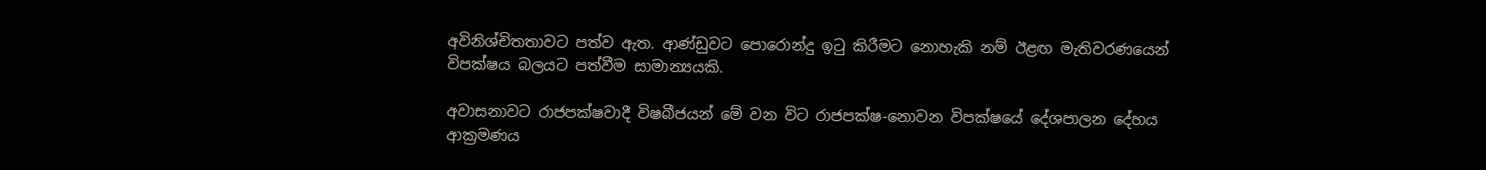අවිනිශ්චිතතාවට පත්ව ඇත. ආණ්ඩුවට පොරොන්දු ඉටු කිරීමට නොහැකි නම් ඊළඟ මැතිවරණයෙන් විපක්ෂය බලයට පත්වීම සාමාන්‍යයකි.

අවාසනාවට රාජපක්ෂවාදී විෂබීජයන් මේ වන විට රාජපක්ෂ-නොවන විපක්ෂයේ දේශපාලන දේහය ආක්‍රමණය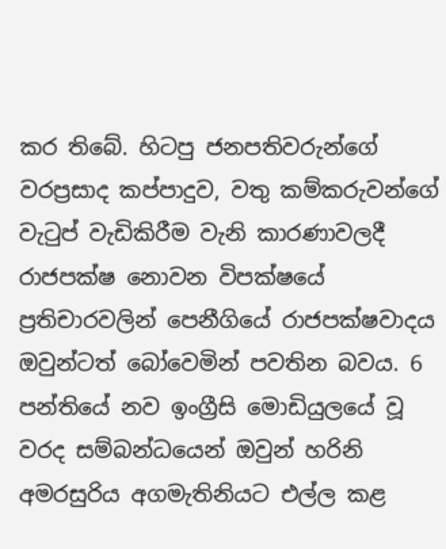කර තිබේ. හිටපු ජනපතිවරුන්ගේ වරප්‍රසාද කප්පාදුව, වතු කම්කරුවන්ගේ වැටුප් වැඩිකිරීම වැනි කාරණාවලදී රාජපක්ෂ නොවන විපක්ෂයේ ප්‍රතිචාරවලින් පෙනීගියේ රාජපක්ෂවාදය ඔවුන්ටත් බෝවෙමින් පවතින බවය. 6 පන්තියේ නව ඉංග්‍රීසි මොඩියුලයේ වූ වරද සම්බන්ධයෙන් ඔවුන් හරිනි අමරසුරිය අගමැතිනියට එල්ල කළ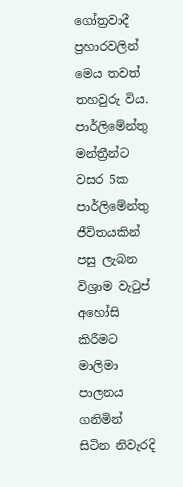ගෝත්‍රවාදී ප්‍රහාරවලින් මෙය තවත් තහවුරු විය. පාර්ලිමේන්තු මන්ත්‍රීන්ට වසර 5ක පාර්ලිමේන්තු ජීවිතයකින් පසු ලැබන විශ්‍රාම වැටුප් අහෝසි කිරීමට මාලිමා පාලනය ගනිමින් සිටින නිවැරදි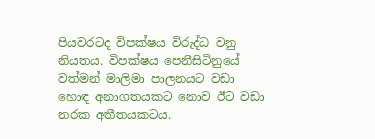පියවරටද විපක්ෂය විරුද්ධ වනු නියතය. විපක්ෂය පෙනීසිටිනුයේ වත්මන් මාලිමා පාලනයට වඩා හොඳ අනාගතයකට නොව ඊට වඩා නරක අතීතයකටය.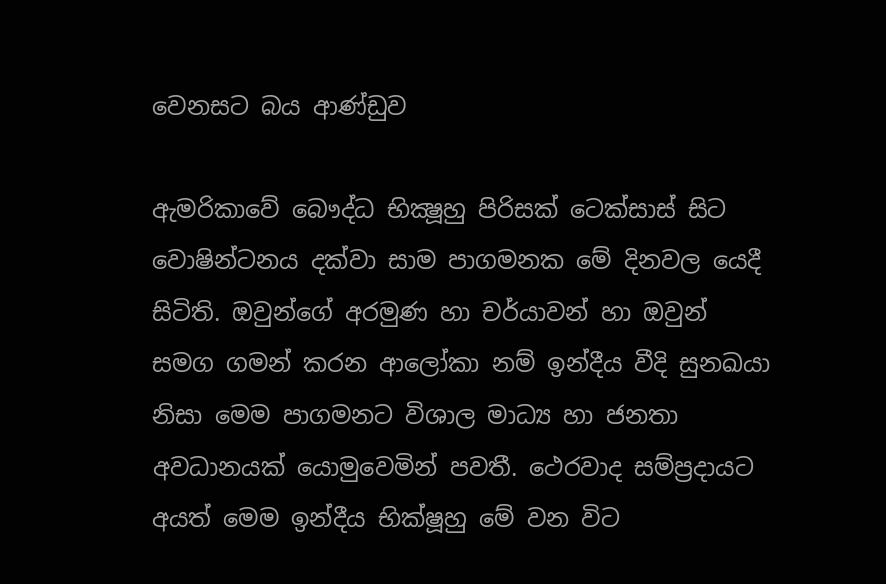වෙනසට බය ආණ්ඩුව

ඇමරිකාවේ බෞද්ධ භික්‍ෂූහු පිරිසක් ටෙක්සාස් සිට වොෂින්ටනය දක්වා සාම පාගමනක මේ දිනවල යෙදී සිටිති. ඔවුන්ගේ අරමුණ හා චර්යාවන් හා ඔවුන් සමග ගමන් කරන ආලෝකා නම් ඉන්දීය වීදි සුනඛයා නිසා මෙම පාගමනට විශාල මාධ්‍ය හා ජනතා අවධානයක් යොමුවෙමින් පවතී. ථෙරවාද සම්ප්‍රදායට අයත් මෙම ඉන්දීය භික්ෂූහු මේ වන විට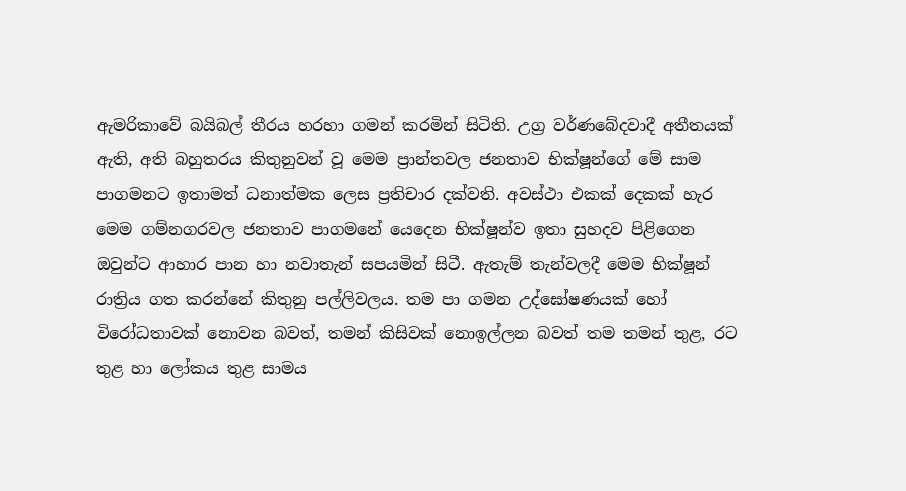ඇමරිකාවේ බයිබල් තීරය හරහා ගමන් කරමින් සිටිති. උග්‍ර වර්ණබේදවාදී අතීතයක් ඇති, අති බහුතරය කිතුනුවන් වූ මෙම ප්‍රාන්තවල ජනතාව භික්ෂූන්ගේ මේ සාම පාගමනට ඉතාමත් ධනාත්මක ලෙස ප්‍රතිචාර දක්වති. අවස්ථා එකක් දෙකක් හැර මෙම ගම්නගරවල ජනතාව පාගමනේ යෙදෙන භික්ෂූන්ව ඉතා සුහදව පිළිගෙන ඔවුන්ට ආහාර පාන හා නවාතැන් සපයමින් සිටී. ඇතැම් තැන්වලදී මෙම භික්ෂූන් රාත්‍රිය ගත කරන්නේ කිතුනු පල්ලිවලය. තම පා ගමන උද්ඝෝෂණයක් හෝ විරෝධතාවක් නොවන බවත්, තමන් කිසිවක් නොඉල්ලන බවත් තම තමන් තුළ, රට තුළ හා ලෝකය තුළ සාමය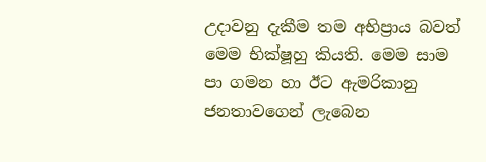උදාවනු දැකීම තම අභිප්‍රාය බවත් මෙම භික්ෂූහු කියති. මෙම සාම පා ගමන හා ඊට ඇමරිකානු ජනතාවගෙන් ලැබෙන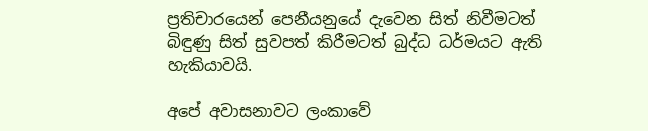ප්‍රතිචාරයෙන් පෙනීයනුයේ දැවෙන සිත් නිවීමටත් බිඳුණු සිත් සුවපත් කිරීමටත් බුද්ධ ධර්මයට ඇති හැකියාවයි.

අපේ අවාසනාවට ලංකාවේ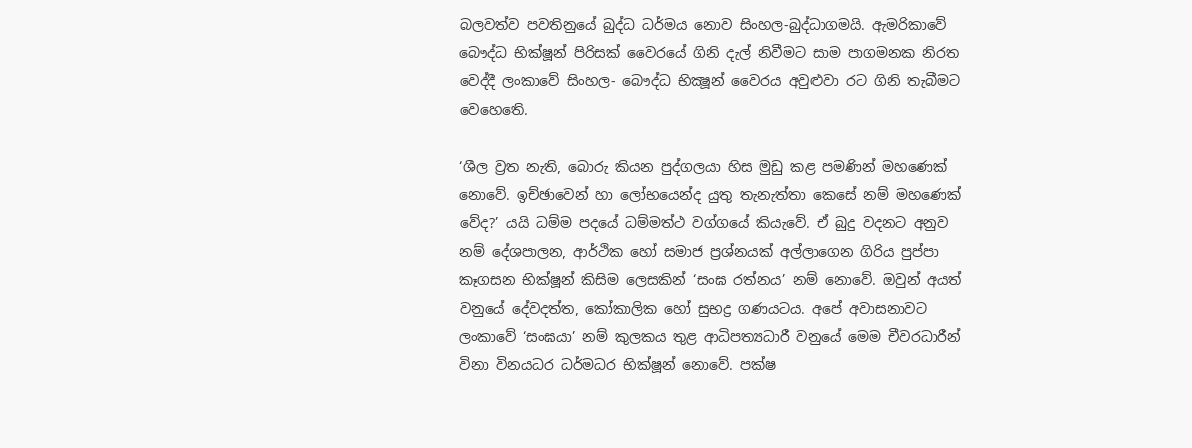බලවත්ව පවතිනුයේ බුද්ධ ධර්මය නොව සිංහල-බුද්ධාගමයි. ඇමරිකාවේ බෞද්ධ භික්ෂූන් පිරිසක් වෛරයේ ගිනි දැල් නිවීමට සාම පාගමනක නිරත වෙද්දී ලංකාවේ සිංහල- බෞද්ධ භික්‍ෂූන් වෛරය අවුළුවා රට ගිනි තැබීමට වෙහෙතෙි.

‘ශීල ව්‍රත නැති, බොරු කියන පුද්ගලයා හිස මුඩු කළ පමණින් මහණෙක් නොවේ. ඉච්ඡාවෙන් හා ලෝභයෙන්ද යුතු තැනැත්තා කෙසේ නම් මහණෙක් වේද?’ යයි ධම්ම පදයේ ධම්මත්ථ වග්ගයේ කියැවේ. ඒ බුදු වදනට අනුව නම් දේශපාලන, ආර්ථික හෝ සමාජ ප්‍රශ්නයක් අල්ලාගෙන ගිරිය පුප්පා කෑගසන භික්ෂූන් කිසිම ලෙසකින් ‘සංඝ රත්නය’ නම් නොවේ. ඔවුන් අයත් වනුයේ දේවදත්ත, කෝකාලික හෝ සුභද්‍ර ගණයටය. අපේ අවාසනාවට ලංකාවේ ‘සංඝයා’ නම් කුලකය තුළ ආධිපත්‍යධාරී වනුයේ මෙම චීවරධාරීන් විනා විනයධර ධර්මධර භික්ෂූන් නොවේ. පක්ෂ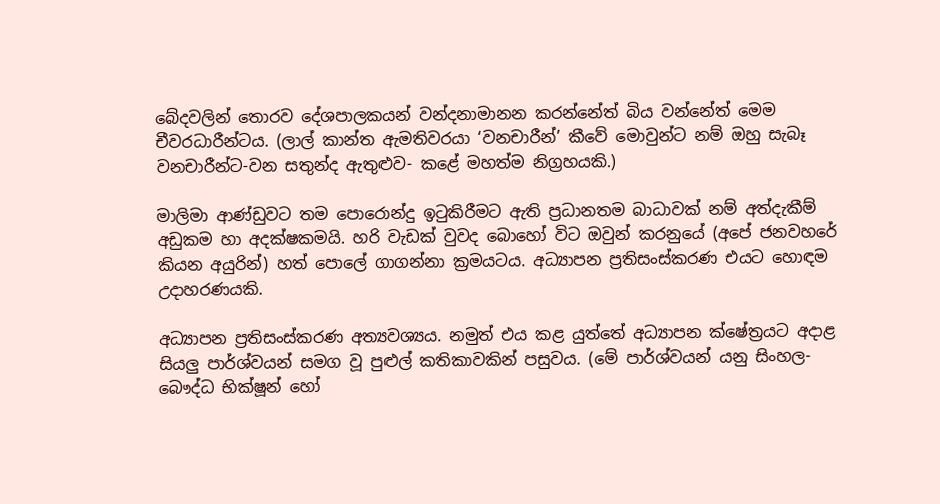බේදවලින් තොරව දේශපාලකයන් වන්දනාමානන කරන්නේත් බිය වන්නේත් මෙම චීවරධාරීන්ටය. (ලාල් කාන්ත ඇමතිවරයා ‘වනචාරීන්’ කීවේ මොවුන්ට නම් ඔහු සැබෑ වනචාරීන්ට-වන සතුන්ද ඇතුළුව- කළේ මහත්ම නිග්‍රහයකි.)

මාලිමා ආණ්ඩුවට තම පොරොන්දු ඉටුකිරීමට ඇති ප්‍රධානතම බාධාවක් නම් අත්දැකීම් අඩුකම හා අදක්ෂකමයි. හරි වැඩක් වුවද බොහෝ විට ඔවුන් කරනුයේ (අපේ ජනවහරේ කියන අයුරින්) හත් පොලේ ගාගන්නා ක්‍රමයටය. අධ්‍යාපන ප්‍රතිසංස්කරණ එයට හොඳම උදාහරණයකි.

අධ්‍යාපන ප්‍රතිසංස්කරණ අත්‍යවශ්‍යය. නමුත් එය කළ යුත්තේ අධ්‍යාපන ක්ෂේත්‍රයට අදාළ සියලු පාර්ශ්වයන් සමග වූ පුළුල් කතිකාවකින් පසුවය. (මේ පාර්ශ්වයන් යනු සිංහල-බෞද්ධ භික්ෂූන් හෝ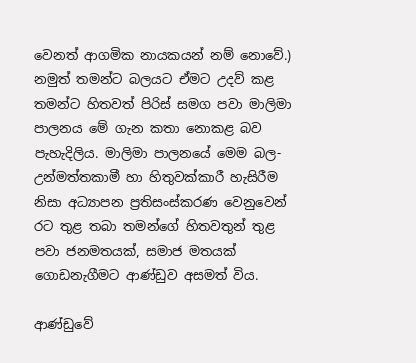වෙනත් ආගමික නායකයන් නම් නොවේ.) නමුත් තමන්ට බලයට ඒමට උදව් කළ තමන්ට හිතවත් පිරිස් සමග පවා මාලිමා පාලනය මේ ගැන කතා නොකළ බව පැහැදිලිය. මාලිමා පාලනයේ මෙම බල-උන්මත්තකාමී හා හිතුවක්කාරී හැසිරීම නිසා අධ්‍යාපන ප්‍රතිසංස්කරණ වෙනුවෙන් රට තුළ තබා තමන්ගේ හිතවතුන් තුළ පවා ජනමතයක්, සමාජ මතයක් ගොඩනැගීමට ආණ්ඩුව අසමත් විය.

ආණ්ඩුවේ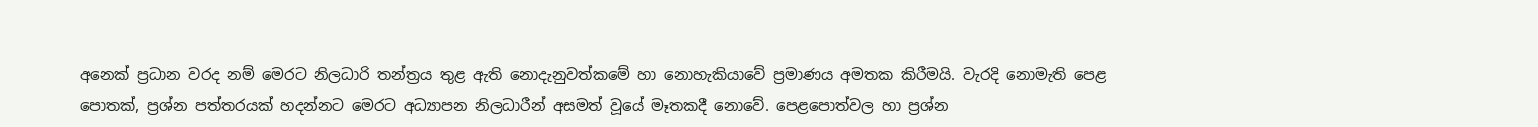අනෙක් ප්‍රධාන වරද නම් මෙරට නිලධාරි තන්ත්‍රය තුළ ඇති නොදැනුවත්කමේ හා නොහැකියාවේ ප්‍රමාණය අමතක කිරීමයි. වැරදි නොමැති පෙළ පොතක්, ප්‍රශ්න පත්තරයක් හදන්නට මෙරට අධ්‍යාපන නිලධාරීන් අසමත් වූයේ මෑතකදී නොවේ. පෙළපොත්වල හා ප්‍රශ්න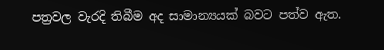පත්‍රවල වැරදි තිබීම අද සාමාන්‍යයක් බවට පත්ව ඇත.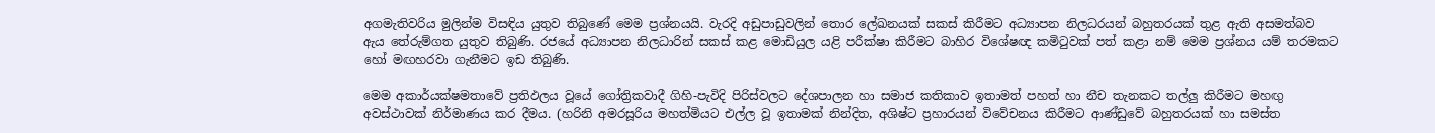අගමැතිවරිය මුලින්ම විසඳිය යුතුව තිබුණේ මෙම ප්‍රශ්නයයි. වැරදි අඩුපාඩුවලින් තොර ලේඛනයක් සකස් කිරීමට අධ්‍යාපන නිලධරයන් බහුතරයක් තුළ ඇති අසමත්බව ඇය තේරුම්ගත යුතුව තිබුණි. රජයේ අධ්‍යාපන නිලධාරින් සකස් කළ මොඩියුල යළි පරීක්ෂා කිරීමට බාහිර විශේෂඥ කමිටුවක් පත් කළා නම් මෙම ප්‍රශ්නය යම් තරමකට හෝ මඟහරවා ගැනීමට ඉඩ තිබුණි.

මෙම අකාර්යක්ෂමතාවේ ප්‍රතිඵලය වූයේ ගෝත්‍රිකවාදී ගිහි-පැවිදි පිරිස්වලට දේශපාලන හා සමාජ කතිකාව ඉතාමත් පහත් හා නීච තැනකට තල්ලු කිරීමට මහඟු අවස්ථාවක් නිර්මාණය කර දීමය. (හරිනි අමරසූරිය මහත්මියට එල්ල වූ ඉතාමක් නින්දිත, අශිෂ්ට ප්‍රහාරයන් විවේචනය කිරීමට ආණ්ඩුවේ බහුතරයක් හා සමස්ත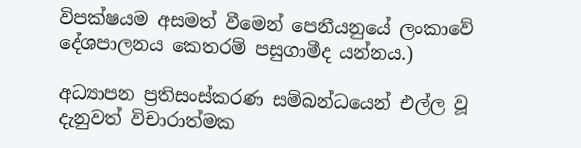විපක්ෂයම අසමත් වීමෙන් පෙනීයනුයේ ලංකාවේ දේශපාලනය කෙතරම් පසුගාමීද යන්නය.)

අධ්‍යාපන ප්‍රතිසංස්කරණ සම්බන්ධයෙන් එල්ල වූ දැනුවත් විචාරාත්මක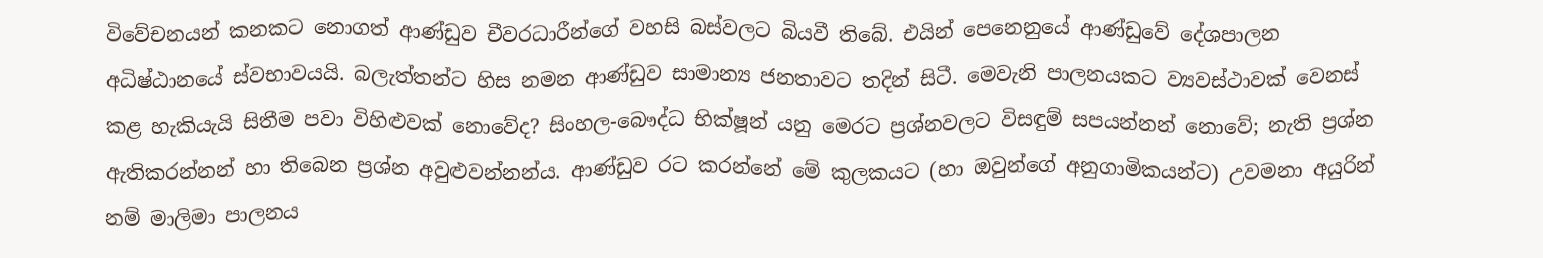විවේචනයන් කනකට නොගත් ආණ්ඩුව චීවරධාරීන්ගේ වහසි බස්වලට බියවී තිබේ. එයින් පෙනෙනුයේ ආණ්ඩුවේ දේශපාලන අධිෂ්ඨානයේ ස්වභාවයයි. බලැත්තන්ට හිස නමන ආණ්ඩුව සාමාන්‍ය ජනතාවට තදින් සිටී. මෙවැනි පාලනයකට ව්‍යවස්ථාවක් වෙනස් කළ හැකියැයි සිතීම පවා විහිළුවක් නොවේද? සිංහල-බෞද්ධ භික්ෂූන් යනු මෙරට ප්‍රශ්නවලට විසඳුම් සපයන්නන් නොවේ; නැති ප්‍රශ්න ඇතිකරන්නන් හා තිබෙන ප්‍රශ්න අවුළුවන්නන්ය. ආණ්ඩුව රට කරන්නේ මේ කුලකයට (හා ඔවුන්ගේ අනුගාමිකයන්ට) උවමනා අයුරින් නම් මාලිමා පාලනය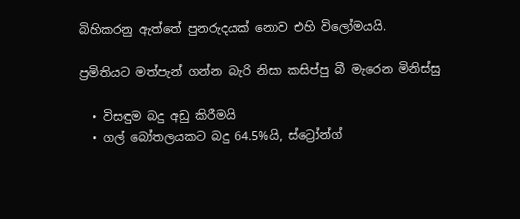බිහිකරනු ඇත්තේ පුනරුදයක් නොව එහි විලෝමයයි.

ප්‍රමිතියට මත්පැන් ගන්න බැරි නිසා කසිප්පු බී මැරෙන මිනිස්සු

  • විසඳුම බදු අඩු කිරීමයි
  • ගල් බෝතලයකට බදු 64.5%යි, ස්ට්‍රෝන්ග්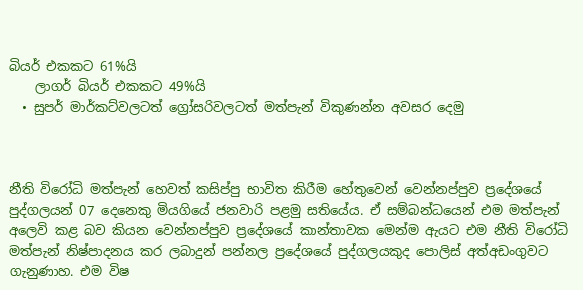බියර් එකකට 61%යි
    ලාගර් බියර් එකකට 49%යි
  • සුපර් මාර්කට්වලටත් ග්‍රෝසරිවලටත් මත්පැන් විකුණන්න අවසර දෙමු



නීති විරෝධි මත්පැන් හෙවත් කසිප්පු භාවිත කිරීම හේතුවෙන් වෙන්නප්පුව ප්‍රදේශයේ පුද්ගලයන් 07 දෙනෙකු මියගියේ ජනවාරි පළමු සතියේය. ඒ සම්බන්ධයෙන් එම මත්පැන් අලෙවි කළ බව කියන වෙන්නප්පුව ප්‍රදේශයේ කාන්තාවක මෙන්ම ඇයට එම නීති විරෝධි මත්පැන් නිෂ්පාදනය කර ලබාදුන් පන්නල ප්‍රදේශයේ පුද්ගලයකුද පොලිස් අත්අඩංගුවට ගැනුණාහ. එම විෂ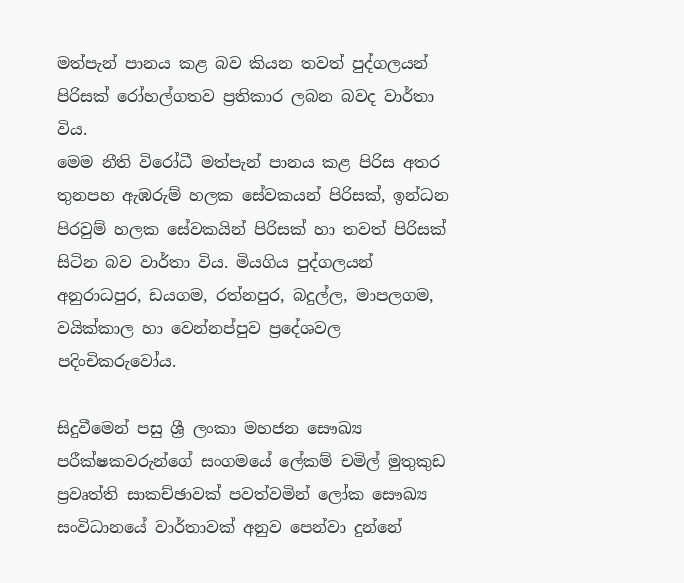මත්පැන් පානය කළ බව කියන තවත් පුද්ගලයන් පිරිසක් රෝහල්ගතව ප්‍රතිකාර ලබන බවද වාර්තා විය.
මෙම නීති විරෝධී මත්පැන් පානය කළ පිරිස අතර තුනපහ ඇඹරුම් හලක සේවකයන් පිරිසක්, ඉන්ධන පිරවුම් හලක සේවකයින් පිරිසක් හා තවත් පිරිසක් සිටින බව වාර්තා විය. මියගිය පුද්ගලයන් අනුරාධපුර, ඩයගම, රත්නපුර, බදුල්ල, මාපලගම, වයික්කාල හා වෙන්නප්පුව ප්‍රදේශවල පදිංචිකරුවෝය.

සිදුවීමෙන් පසු ශ්‍රී ලංකා මහජන සෞඛ්‍ය පරීක්ෂකවරුන්ගේ සංගමයේ ලේකම් චමිල් මුතුකුඩ ප්‍රවෘත්ති සාකච්ඡාවක් පවත්වමින් ලෝක සෞඛ්‍ය සංවිධානයේ වාර්තාවක් අනුව පෙන්වා දුන්නේ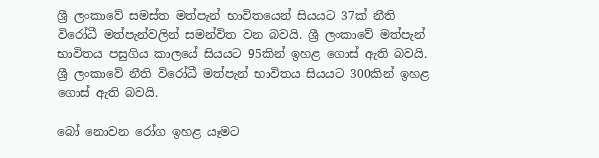ශ්‍රී ලංකාවේ සමස්ත මත්පැන් භාවිතයෙන් සියයට 37ක් නීති විරෝධී මත්පැන්වලින් සමන්විත වන බවයි. ශ්‍රී ලංකාවේ මත්පැන් භාවිතය පසුගිය කාලයේ සියයට 95කින් ඉහළ ගොස් ඇති බවයි. ශ්‍රී ලංකාවේ නීති විරෝධී මත්පැන් භාවිතය සියයට 300කින් ඉහළ ගොස් ඇති බවයි.

බෝ නොවන රෝග ඉහළ යෑමට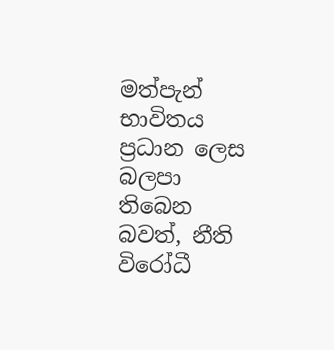මත්පැන් භාවිතය ප්‍රධාන ලෙස බලපා තිබෙන බවත්, නීති විරෝධී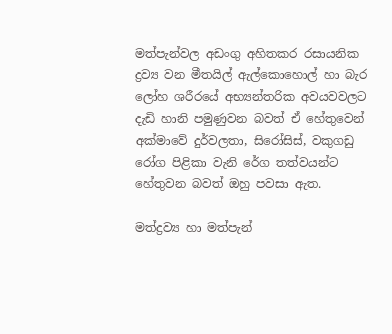මත්පැන්වල අඩංගු අහිතකර රසායනික ද්‍රව්‍ය වන මීතයිල් ඇල්කොහොල් හා බැර ලෝහ ශරීරයේ අභ්‍යන්තරික අවයවවලට දැඩි හානි පමුණුවන බවත් ඒ හේතුවෙන් අක්මාවේ දුර්වලතා, සිරෝසිස්, වකුගඩු රෝග පිළිකා වැනි රේග තත්වයන්ට හේතුවන බවත් ඔහු පවසා ඇත.

මත්ද්‍රව්‍ය හා මත්පැන්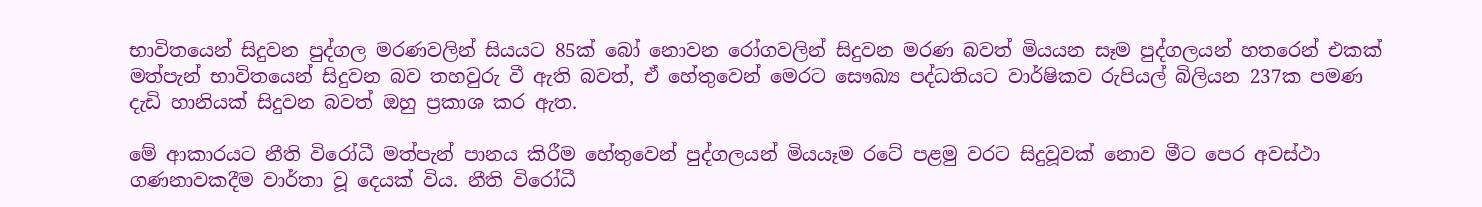භාවිතයෙන් සිදුවන පුද්ගල මරණවලින් සියයට 85ක් බෝ නොවන රෝගවලින් සිදුවන මරණ බවත් මියයන සෑම පුද්ගලයන් හතරෙන් එකක් මත්පැන් භාවිතයෙන් සිදුවන බව තහවුරු වී ඇති බවත්, ඒ හේතුවෙන් මෙරට සෞඛ්‍ය පද්ධතියට වාර්ෂිකව රුපියල් බිලියන 237ක පමණ දැඩි හානියක් සිදුවන බවත් ඔහු ප්‍රකාශ කර ඇත.

මේ ආකාරයට නීති විරෝධී මත්පැන් පානය කිරීම හේතුවෙන් පුද්ගලයන් මියයෑම රටේ පළමු වරට සිදුවූවක් නොව මීට පෙර අවස්ථා ගණනාවකදීම වාර්තා වූ දෙයක් විය. නීති විරෝධී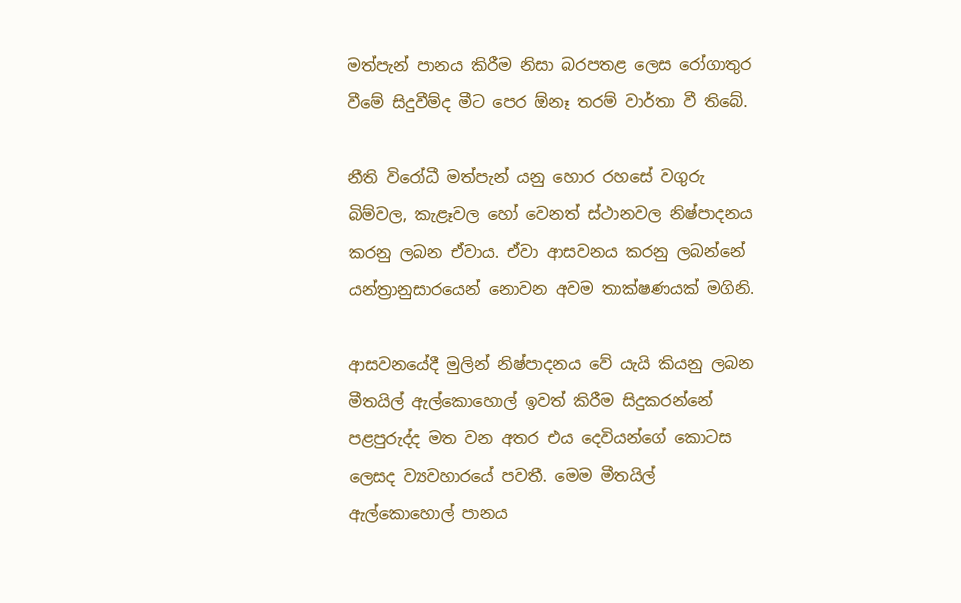මත්පැන් පානය කිරීම නිසා බරපතළ ලෙස රෝගාතුර වීමේ සිදුවීම්ද මීට පෙර ඕනෑ තරම් වාර්තා වී තිබේ.

නීති විරෝධී මත්පැන් යනු හොර රහසේ වගුරු බිම්වල, කැළෑවල හෝ වෙනත් ස්ථානවල නිෂ්පාදනය කරනු ලබන ඒවාය. ඒවා ආසවනය කරනු ලබන්නේ යන්ත්‍රානුසාරයෙන් නොවන අවම තාක්ෂණයක් මගිනි.

ආසවනයේදී මුලින් නිෂ්පාදනය වේ යැයි කියනු ලබන මීතයිල් ඇල්කොහොල් ඉවත් කිරීම සිදුකරන්නේ පළපුරුද්ද මත වන අතර එය දෙවියන්ගේ කොටස ලෙසද ව්‍යවහාරයේ පවතී. මෙම මීතයිල් ඇල්කොහොල් පානය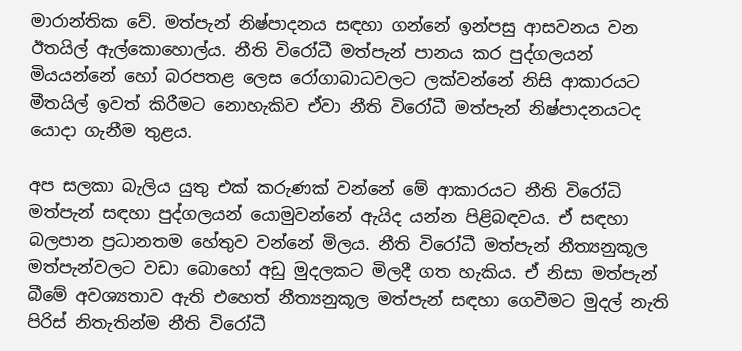මාරාන්තික වේ. මත්පැන් නිෂ්පාදනය සඳහා ගන්නේ ඉන්පසු ආසවනය වන ඊතයිල් ඇල්කොහොල්ය. නීති විරෝධී මත්පැන් පානය කර පුද්ගලයන් මියයන්නේ හෝ බරපතළ ලෙස රෝගාබාධවලට ලක්වන්නේ නිසි ආකාරයට මීතයිල් ඉවත් කිරීමට නොහැකිව ඒවා නීති විරෝධී මත්පැන් නිෂ්පාදනයටද යොදා ගැනීම තුළය.

අප සලකා බැලිය යුතු එක් කරුණක් වන්නේ මේ ආකාරයට නීති විරෝධි මත්පැන් සඳහා පුද්ගලයන් යොමුවන්නේ ඇයිද යන්න පිළිබඳවය. ඒ සඳහා බලපාන ප්‍රධානතම හේතුව වන්නේ මිලය. නීති විරෝධී මත්පැන් නීත්‍යනුකූල මත්පැන්වලට වඩා බොහෝ අඩු මුදලකට මිලදී ගත හැකිය. ඒ නිසා මත්පැන් බීමේ අවශ්‍යතාව ඇති එහෙත් නීත්‍යනුකූල මත්පැන් සඳහා ගෙවීමට මුදල් නැති පිරිස් නිතැතින්ම නීති විරෝධී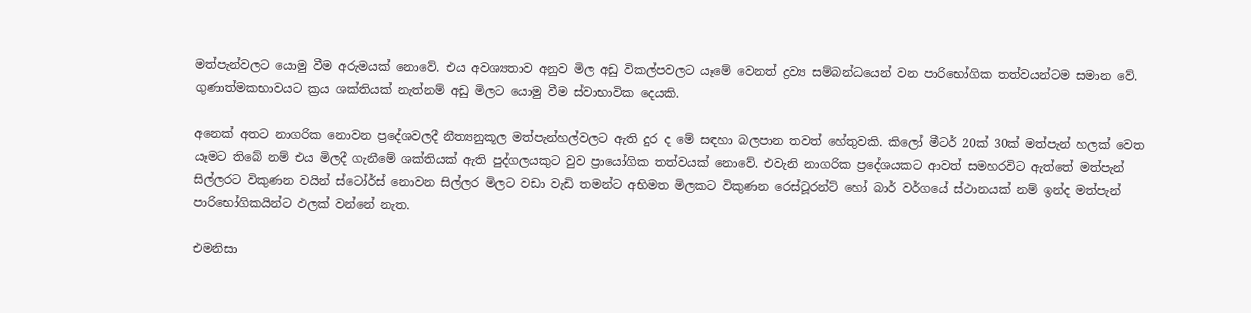මත්පැන්වලට යොමු වීම අරුමයක් නොවේ. එය අවශ්‍යතාව අනුව මිල අඩු විකල්පවලට යෑමේ වෙනත් ද්‍රව්‍ය සම්බන්ධයෙන් වන පාරිභෝගික තත්වයන්ටම සමාන වේ. ගුණාත්මකභාවයට ක්‍රය ශක්තියක් නැත්නම් අඩු මිලට යොමු වීම ස්වාභාවික දෙයකි.

අනෙක් අතට නාගරික නොවන ප්‍රදේශවලදී නීත්‍යනුකූල මත්පැන්හල්වලට ඇති දුර ද මේ සඳහා බලපාන තවත් හේතුවකි. කිලෝ මීටර් 20ක් 30ක් මත්පැන් හලක් වෙත යෑමට තිබේ නම් එය මිලදී ගැනීමේ ශක්තියක් ඇති පුද්ගලයකුට වුව ප්‍රායෝගික තත්වයක් නොවේ. එවැනි නාගරික ප්‍රදේශයකට ආවත් සමහරවිට ඇත්තේ මත්පැන් සිල්ලරට විකුණන වයින් ස්ටෝර්ස් නොවන සිල්ලර මිලට වඩා වැඩි තමන්ට අභිමත මිලකට විකුණන රෙස්ටූරන්ට් හෝ බාර් වර්ගයේ ස්ථානයක් නම් ඉන්ද මත්පැන් පාරිභෝගිකයින්ට ඵලක් වන්නේ නැත.

එමනිසා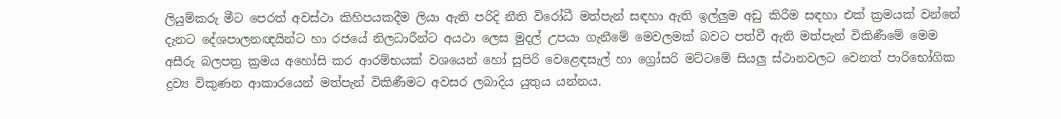ලියුම්කරු මීට පෙරත් අවස්ථා කිහිපයකදීම ලියා ඇති පරිදි නීති විරෝධී මත්පැන් සඳහා ඇති ඉල්ලුම අඩු කිරීම සඳහා එක් ක්‍රමයක් වන්නේ දැනට දේශපාලනඥයින්ට හා රජයේ නිලධාරීන්ට අයථා ලෙස මුදල් උපයා ගැනීමේ මෙවලමක් බවට පත්වී ඇති මත්පැන් විකිණීමේ මෙම අසීරු බලපත්‍ර ක්‍රමය අහෝසි කර ආරම්භයක් වශයෙන් හෝ සුපිරි වෙළෙඳසැල් හා ග්‍රෝසරි මට්ටමේ සියලු ස්ථානවලට වෙනත් පාරිභෝගික ද්‍රව්‍ය විකුණන ආකාරයෙන් මත්පැන් විකිණීමට අවසර ලබාදිය යුතුය යන්නය.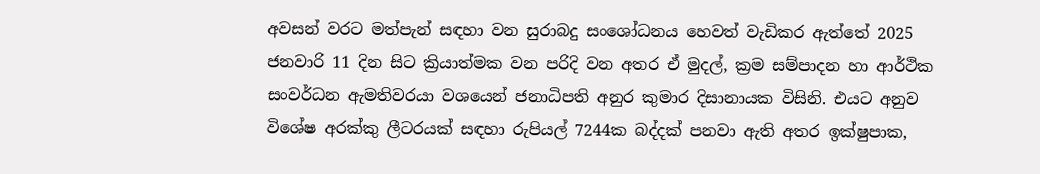අවසන් වරට මත්පැන් සඳහා වන සුරාබදු සංශෝධනය හෙවත් වැඩිකර ඇත්තේ 2025 ජනවාරි 11 දින සිට ක්‍රියාත්මක වන පරිදි වන අතර ඒ මුදල්, ක්‍රම සම්පාදන හා ආර්ථික සංවර්ධන ඇමතිවරයා වශයෙන් ජනාධිපති අනුර කුමාර දිසානායක විසිනි. එයට අනුව විශේෂ අරක්කු ලීටරයක් සඳහා රුපියල් 7244ක බද්දක් පනවා ඇති අතර ඉක්ෂුපාක,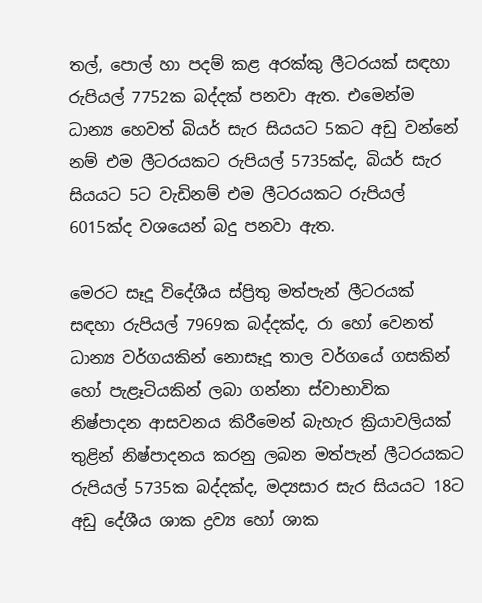තල්, පොල් හා පදම් කළ අරක්කු ලීටරයක් සඳහා රුපියල් 7752ක බද්දක් පනවා ඇත. එමෙන්ම ධාන්‍ය හෙවත් බියර් සැර සියයට 5කට අඩු වන්නේ නම් එම ලීටරයකට රුපියල් 5735ක්ද, බියර් සැර සියයට 5ට වැඩිනම් එම ලීටරයකට රුපියල් 6015ක්ද වශයෙන් බදු පනවා ඇත.

මෙරට සෑදූ විදේශීය ස්ප්‍රිතු මත්පැන් ලීටරයක් සඳහා රුපියල් 7969ක බද්දක්ද, රා හෝ වෙනත් ධාන්‍ය වර්ගයකින් නොසෑදූ තාල වර්ගයේ ගසකින් හෝ පැළෑටියකින් ලබා ගන්නා ස්වාභාවික නිෂ්පාදන ආසවනය කිරීමෙන් බැහැර ක්‍රියාවලියක් තුළින් නිෂ්පාදනය කරනු ලබන මත්පැන් ලීටරයකට රුපියල් 5735ක බද්දක්ද, මද්‍යසාර සැර සියයට 18ට අඩු දේශීය ශාක ද්‍රව්‍ය හෝ ශාක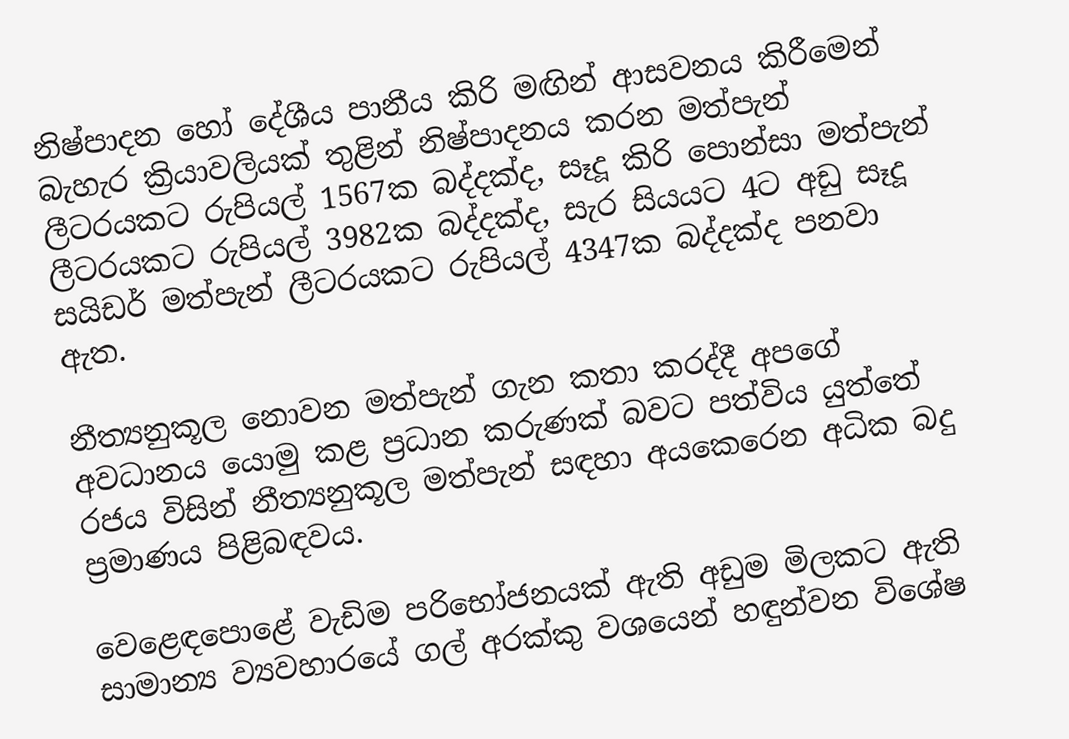නිෂ්පාදන හෝ දේශීය පානීය කිරි මඟින් ආසවනය කිරීමෙන් බැහැර ක්‍රියාවලියක් තුළින් නිෂ්පාදනය කරන මත්පැන් ලීටරයකට රුපියල් 1567ක බද්දක්ද, සෑදූ කිරි පොන්සා මත්පැන් ලීටරයකට රුපියල් 3982ක බද්දක්ද, සැර සියයට 4ට අඩු සෑදූ සයිඩර් මත්පැන් ලීටරයකට රුපියල් 4347ක බද්දක්ද පනවා ඇත.

නීත්‍යනුකූල නොවන මත්පැන් ගැන කතා කරද්දී අපගේ අවධානය යොමු කළ ප්‍රධාන කරුණක් බවට පත්විය යුත්තේ රජය විසින් නීත්‍යනුකූල මත්පැන් සඳහා අයකෙරෙන අධික බදු ප්‍රමාණය පිළිබඳවය.

වෙළෙඳපොළේ වැඩිම පරිභෝජනයක් ඇති අඩුම මිලකට ඇති සාමාන්‍ය ව්‍යවහාරයේ ගල් අරක්කු වශයෙන් හඳුන්වන විශේෂ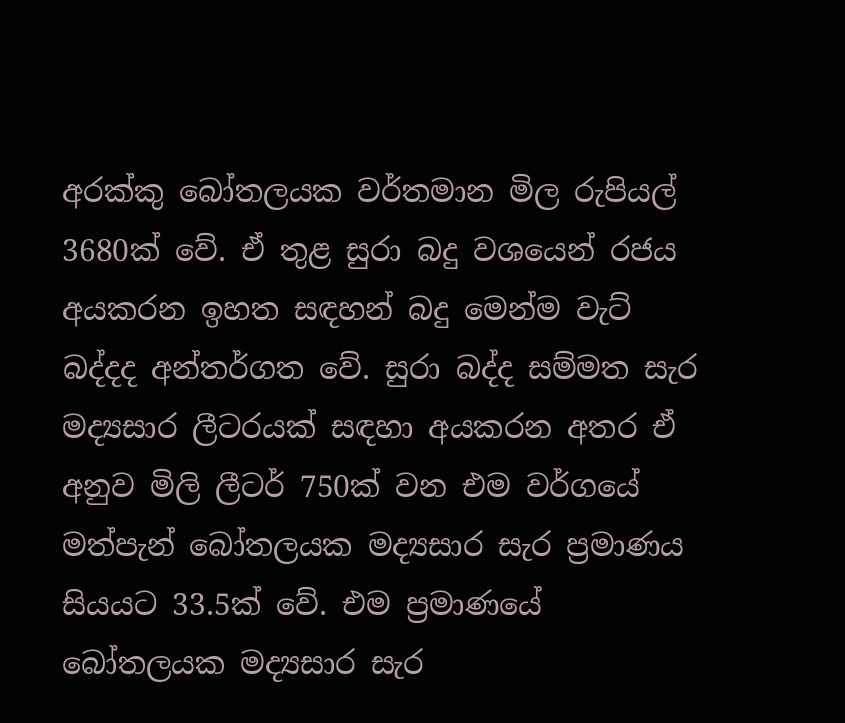අරක්කු බෝතලයක වර්තමාන මිල රුපියල් 3680ක් වේ. ඒ තුළ සුරා බදු වශයෙන් රජය අයකරන ඉහත සඳහන් බදු මෙන්ම වැට් බද්දද අන්තර්ගත වේ. සුරා බද්ද සම්මත සැර මද්‍යසාර ලීටරයක් සඳහා අයකරන අතර ඒ අනුව මිලි ලීටර් 750ක් වන එම වර්ගයේ මත්පැන් බෝතලයක මද්‍යසාර සැර ප්‍රමාණය සියයට 33.5ක් වේ. එම ප්‍රමාණයේ බෝතලයක මද්‍යසාර සැර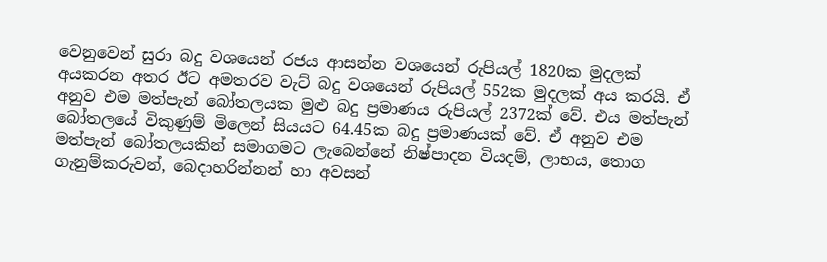වෙනුවෙන් සුරා බදු වශයෙන් රජය ආසන්න වශයෙන් රුපියල් 1820ක මුදලක් අයකරන අතර ඊට අමතරව වැට් බදු වශයෙන් රුපියල් 552ක මුදලක් අය කරයි. ඒ අනුව එම මත්පැන් බෝතලයක මුළු බදු ප්‍රමාණය රුපියල් 2372ක් වේ. එය මත්පැන් බෝතලයේ විකුණුම් මිලෙන් සියයට 64.45ක බදු ප්‍රමාණයක් වේ. ඒ අනුව එම මත්පැන් බෝතලයකින් සමාගමට ලැබෙන්නේ නිෂ්පාදන වියදම්, ලාභය, තොග ගැනුම්කරුවන්, බෙදාහරින්නන් හා අවසන්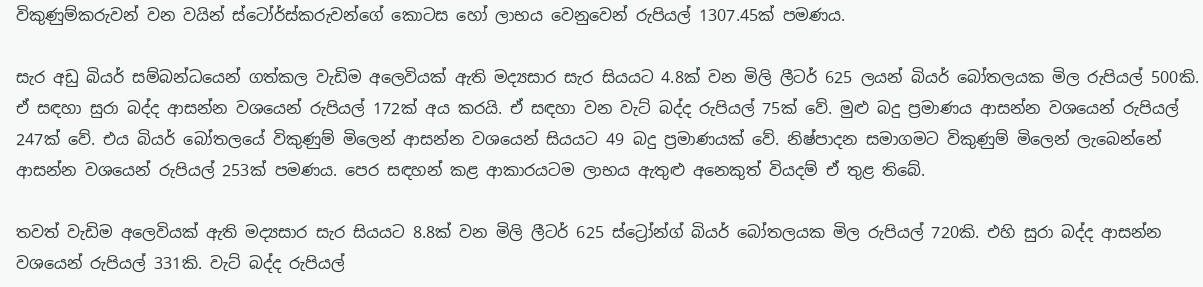විකුණුම්කරුවන් වන වයින් ස්ටෝර්ස්කරුවන්ගේ කොටස හෝ ලාභය වෙනුවෙන් රුපියල් 1307.45ක් පමණය.

සැර අඩු බියර් සම්බන්ධයෙන් ගත්කල වැඩිම අලෙවියක් ඇති මද්‍යසාර සැර සියයට 4.8ක් වන මිලි ලීටර් 625 ලයන් බියර් බෝතලයක මිල රුපියල් 500කි. ඒ සඳහා සුරා බද්ද ආසන්න වශයෙන් රුපියල් 172ක් අය කරයි. ඒ සඳහා වන වැට් බද්ද රුපියල් 75ක් වේ. මුළු බදු ප්‍රමාණය ආසන්න වශයෙන් රුපියල් 247ක් වේ. එය බියර් බෝතලයේ විකුණුම් මිලෙන් ආසන්න වශයෙන් සියයට 49 බදු ප්‍රමාණයක් වේ. නිෂ්පාදන සමාගමට විකුණුම් මිලෙන් ලැබෙන්නේ ආසන්න වශයෙන් රුපියල් 253ක් පමණය. පෙර සඳහන් කළ ආකාරයටම ලාභය ඇතුළු අනෙකුත් වියදම් ඒ තුළ තිබේ.

තවත් වැඩිම අලෙවියක් ඇති මද්‍යසාර සැර සියයට 8.8ක් වන මිලි ලීටර් 625 ස්ට්‍රෝන්ග් බියර් බෝතලයක මිල රුපියල් 720කි. එහි සුරා බද්ද ආසන්න වශයෙන් රුපියල් 331කි. වැට් බද්ද රුපියල්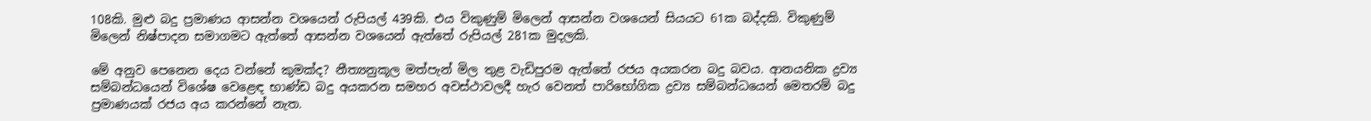108කි. මුළු බදු ප්‍රමාණය ආසන්න වශයෙන් රුපියල් 439කි. එය විකුණුම් මිලෙන් ආසන්න වශයෙන් සියයට 61ක බද්දකි. විකුණුම් මිලෙන් නිෂ්පාදන සමාගමට ඇත්තේ ආසන්න වශයෙන් ඇත්තේ රුපියල් 281ක මුදලකි.

මේ අනුව පෙනෙන දෙය වන්නේ කුමක්ද? නීත්‍යනුකූල මත්පැන් මිල තුළ වැඩිපුරම ඇත්තේ රජය අයකරන බදු බවය. ආනයනික ද්‍රව්‍ය සම්බන්ධයෙන් විශේෂ වෙළෙඳ භාණ්ඩ බදු අයකරන සමහර අවස්ථාවලදී හැර වෙනත් පාරිභෝගික ද්‍රව්‍ය සම්බන්ධයෙන් මෙතරම් බදු ප්‍රමාණයක් රජය අය කරන්නේ නැත.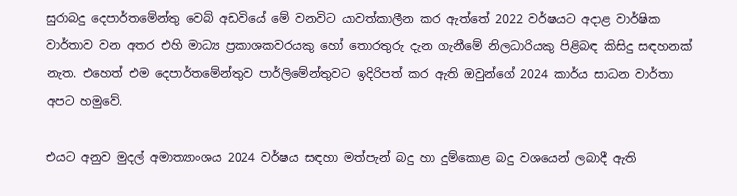සුරාබදු දෙපාර්තමේන්තු වෙබ් අඩවියේ මේ වනවිට යාවත්කාලීන කර ඇත්තේ 2022 වර්ෂයට අදාළ වාර්ෂික වාර්තාව වන අතර එහි මාධ්‍ය ප්‍රකාශකවරයකු හෝ තොරතුරු දැන ගැනීමේ නිලධාරියකු පිළිබඳ කිසිදු සඳහනක් නැත. එහෙත් එම දෙපාර්තමේන්තුව පාර්ලිමේන්තුවට ඉදිරිපත් කර ඇති ඔවුන්ගේ 2024 කාර්ය සාධන වාර්තා අපට හමුවේ.

එයට අනුව මුදල් අමාත්‍යාංශය 2024 වර්ෂය සඳහා මත්පැන් බදු හා දුම්කොළ බදු වශයෙන් ලබාදී ඇති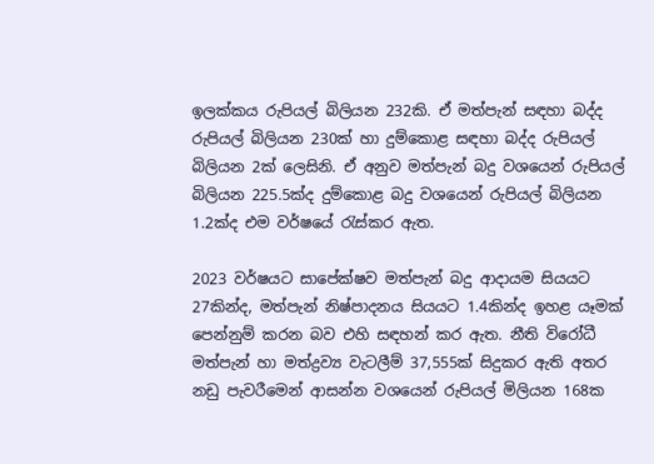ඉලක්කය රුපියල් බිලියන 232කි. ඒ මත්පැන් සඳහා බද්ද රුපියල් බිලියන 230ක් හා දුම්කොළ සඳහා බද්ද රුපියල් බිලියන 2ක් ලෙසිනි. ඒ අනුව මත්පැන් බදු වශයෙන් රුපියල් බිලියන 225.5ක්ද දුම්කොළ බදු වශයෙන් රුපියල් බිලියන 1.2ක්ද එම වර්ෂයේ රැස්කර ඇත.

2023 වර්ෂයට සාපේක්ෂව මත්පැන් බදු ආදායම සියයට 27කින්ද, මත්පැන් නිෂ්පාදනය සියයට 1.4කින්ද ඉහළ යෑමක් පෙන්නුම් කරන බව එහි සඳහන් කර ඇත. නීති විරෝධී මත්පැන් හා මත්ද්‍රව්‍ය වැටලීම් 37,555ක් සිදුකර ඇති අතර නඩු පැවරීමෙන් ආසන්න වශයෙන් රුපියල් මිලියන 168ක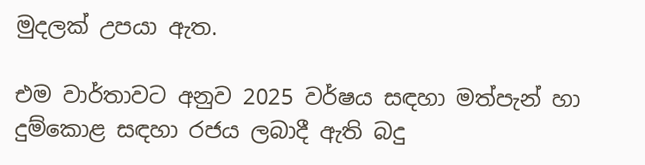මුදලක් උපයා ඇත.

එම වාර්තාවට අනුව 2025 වර්ෂය සඳහා මත්පැන් හා දුම්කොළ සඳහා රජය ලබාදී ඇති බදු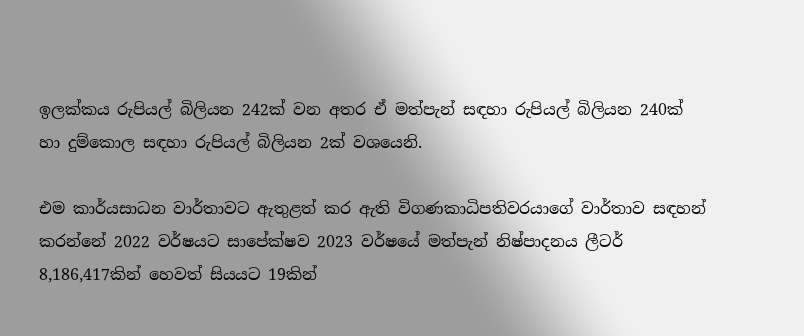ඉලක්කය රුපියල් බිලියන 242ක් වන අතර ඒ මත්පැන් සඳහා රුපියල් බිලියන 240ක් හා දුම්කොල සඳහා රුපියල් බිලියන 2ක් වශයෙනි.

එම කාර්යසාධන වාර්තාවට ඇතුළත් කර ඇති විගණකාධිපතිවරයාගේ වාර්තාව සඳහන් කරන්නේ 2022 වර්ෂයට සාපේක්ෂව 2023 වර්ෂයේ මත්පැන් නිෂ්පාදනය ලීටර් 8,186,417කින් හෙවත් සියයට 19කින්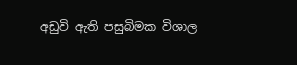අඩුවි ඇති පසුබිමක විශාල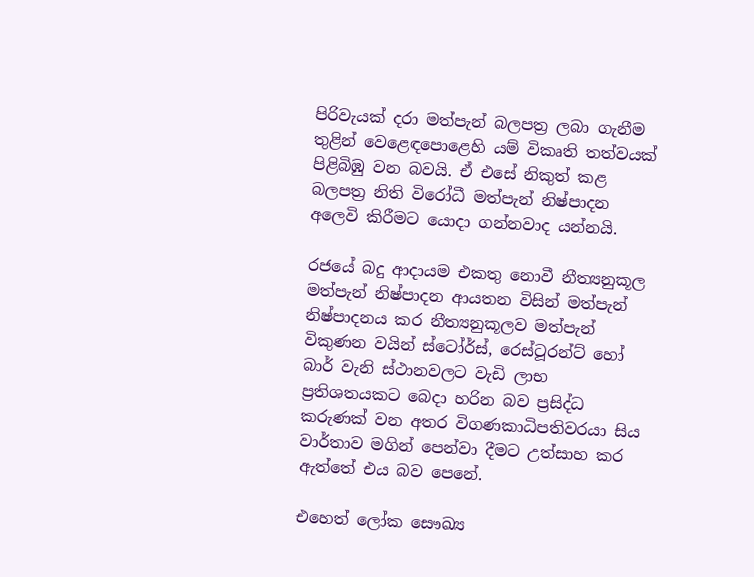පිරිවැයක් දරා මත්පැන් බලපත්‍ර ලබා ගැනීම තුළින් වෙළෙඳපොළෙහි යම් විකෘති තත්වයක් පිළිබිඹු වන බවයි. ඒ එසේ නිකුත් කළ බලපත්‍ර නිති විරෝධී මත්පැන් නිෂ්පාදන අලෙවි කිරීමට යොදා ගන්නවාද යන්නයි.

රජයේ බදු ආදායම එකතු නොවී නීත්‍යනුකූල මත්පැන් නිෂ්පාදන ආයතන විසින් මත්පැන් නිෂ්පාදනය කර නීත්‍යනුකූලව මත්පැන් විකුණන වයින් ස්ටෝර්ස්, රෙස්ටූරන්ට් හෝ බාර් වැනි ස්ථානවලට වැඩි ලාභ ප්‍රතිශතයකට බෙදා හරින බව ප්‍රසිද්ධ කරුණක් වන අතර විගණකාධිපතිවරයා සිය වාර්තාව මගින් පෙන්වා දීමට උත්සාහ කර ඇත්තේ එය බව පෙනේ.

එහෙත් ලෝක සෞඛ්‍ය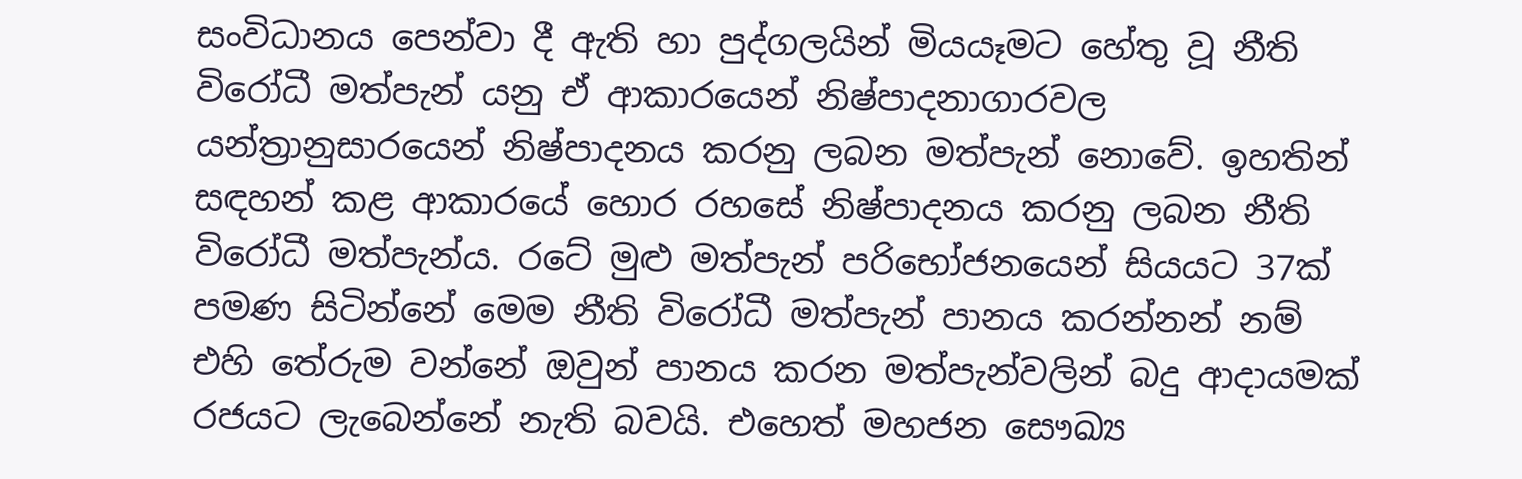සංවිධානය පෙන්වා දී ඇති හා පුද්ගලයින් මියයෑමට හේතු වූ නීති විරෝධී මත්පැන් යනු ඒ ආකාරයෙන් නිෂ්පාදනාගාරවල යන්ත්‍රානුසාරයෙන් නිෂ්පාදනය කරනු ලබන මත්පැන් නොවේ. ඉහතින් සඳහන් කළ ආකාරයේ හොර රහසේ නිෂ්පාදනය කරනු ලබන නීති විරෝධී මත්පැන්ය. රටේ මුළු මත්පැන් පරිභෝජනයෙන් සියයට 37ක් පමණ සිටින්නේ මෙම නීති විරෝධී මත්පැන් පානය කරන්නන් නම් එහි තේරුම වන්නේ ඔවුන් පානය කරන මත්පැන්වලින් බදු ආදායමක් රජයට ලැබෙන්නේ නැති බවයි. එහෙත් මහජන සෞඛ්‍ය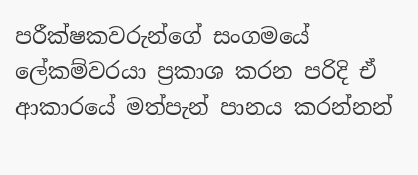පරීක්ෂකවරුන්ගේ සංගමයේ ලේකම්වරයා ප්‍රකාශ කරන පරිදි ඒ ආකාරයේ මත්පැන් පානය කරන්නන්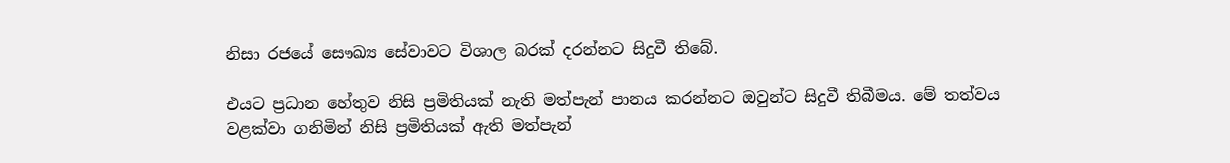නිසා රජයේ සෞඛ්‍ය සේවාවට විශාල බරක් දරන්නට සිදුවී තිබේ.

එයට ප්‍රධාන හේතුව නිසි ප්‍රමිතියක් නැති මත්පැන් පානය කරන්නට ඔවුන්ට සිදුවී තිබීමය. මේ තත්වය වළක්වා ගනිමින් නිසි ප්‍රමිතියක් ඇති මත්පැන්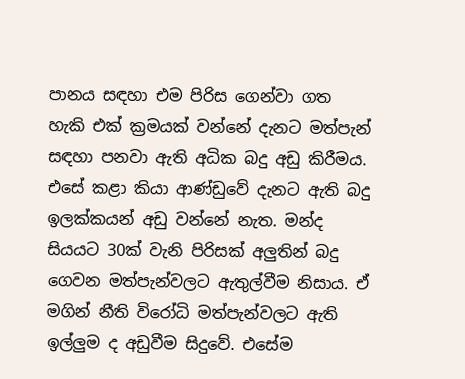පානය සඳහා එම පිරිස ගෙන්වා ගත හැකි එක් ක්‍රමයක් වන්නේ දැනට මත්පැන් සඳහා පනවා ඇති අධික බදු අඩු කිරීමය. එසේ කළා කියා ආණ්ඩුවේ දැනට ඇති බදු ඉලක්කයන් අඩු වන්නේ නැත. මන්ද සියයට 30ක් වැනි පිරිසක් අලුතින් බදු ගෙවන මත්පැන්වලට ඇතුල්වීම නිසාය. ඒ මගින් නීති විරෝධි මත්පැන්වලට ඇති ඉල්ලුම ද අඩුවීම සිදුවේ. එසේම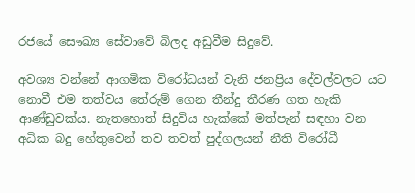රජයේ සෞඛ්‍ය සේවාවේ බිලද අඩුවීම සිදුවේ.

අවශ්‍ය වන්නේ ආගමික විරෝධයන් වැනි ජනප්‍රිය දේවල්වලට යට නොවී එම තත්වය තේරුම් ගෙන තීන්දු තීරණ ගත හැකි ආණ්ඩුවක්ය. නැතහොත් සිදුවිය හැක්කේ මත්පැන් සඳහා වන අධික බදු හේතුවෙන් තව තවත් පුද්ගලයන් නීති විරෝධී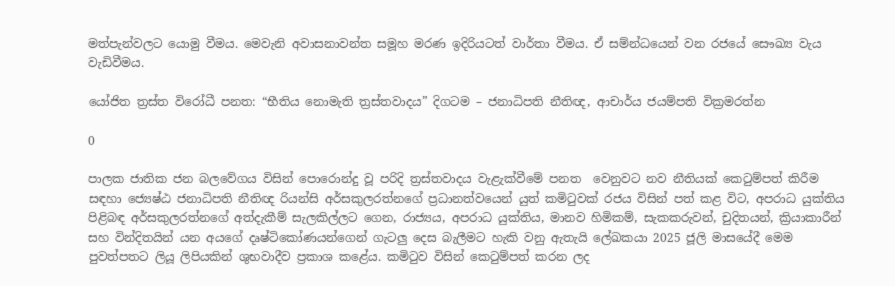මත්පැන්වලට යොමු වීමය. මෙවැනි අවාසනාවන්ත සමූහ මරණ ඉදිරියටත් වාර්තා වීමය. ඒ සම්න්ධයෙන් වන රජයේ සෞඛ්‍ය වැය වැඩිවීමය.

යෝජිත ත්‍රස්ත විරෝධී පනත: “භීතිය නොමැති ත්‍රස්තවාදය” දිගටම – ජනාධිපති නීතිඥ, ආචාර්ය ජයම්පති වික්‍රමරත්න

0

පාලක ජාතික ජන බලවේගය විසින් පොරොන්දු වූ පරිදි ත්‍රස්තවාදය වැළැක්වීමේ පනත  වෙනුවට නව නීතියක් කෙටුම්පත් කිරීම සඳහා ජ්‍යෙෂ්ඨ ජනාධිපති නීතිඥ රියන්සි අර්සකුලරත්නගේ ප්‍රධානත්වයෙන් යුත් කමිටුවක් රජය විසින් පත් කළ විට, අපරාධ යුක්තිය පිළිබඳ අර්සකුලරත්නගේ අත්දැකීම් සැලකිල්ලට ගෙන, රාජ්‍යය, අපරාධ යුක්තිය, මානව හිමිකම්, සැකකරුවන්, චුදිතයන්, ක්‍රියාකාරීන් සහ වින්දිතයින් යන අයගේ දෘෂ්ටිකෝණයන්ගෙන් ගැටලු දෙස බැලීමට හැකි වනු ඇතැයි ලේඛකයා 2025 ජූලි මාසයේදී මෙම පුවත්පතට ලියූ ලිපියකින් ශුභවාදීව ප්‍රකාශ කළේය. කමිටුව විසින් කෙටුම්පත් කරන ලද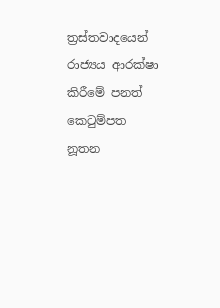ත්‍රස්තවාදයෙන් රාජ්‍යය ආරක්ෂා කිරීමේ පනත් කෙටුම්පත  නූතන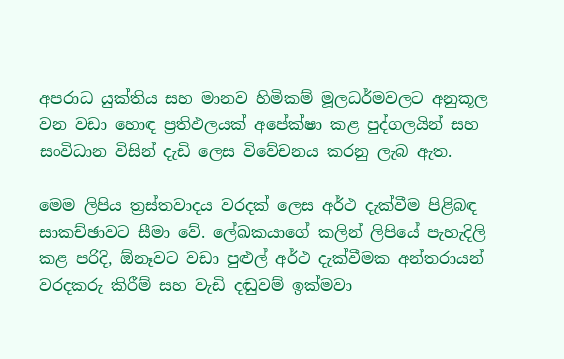අපරාධ යුක්තිය සහ මානව හිමිකම් මූලධර්මවලට අනුකූල වන වඩා හොඳ ප්‍රතිඵලයක් අපේක්ෂා කළ පුද්ගලයින් සහ සංවිධාන විසින් දැඩි ලෙස විවේචනය කරනු ලැබ ඇත.

මෙම ලිපිය ත්‍රස්තවාදය වරදක් ලෙස අර්ථ දැක්වීම පිළිබඳ සාකච්ඡාවට සීමා වේ. ලේඛකයාගේ කලින් ලිපියේ පැහැදිලි කළ පරිදි, ඕනෑවට වඩා පුළුල් අර්ථ දැක්වීමක අන්තරායන් වරදකරු කිරීම් සහ වැඩි දඬුවම් ඉක්මවා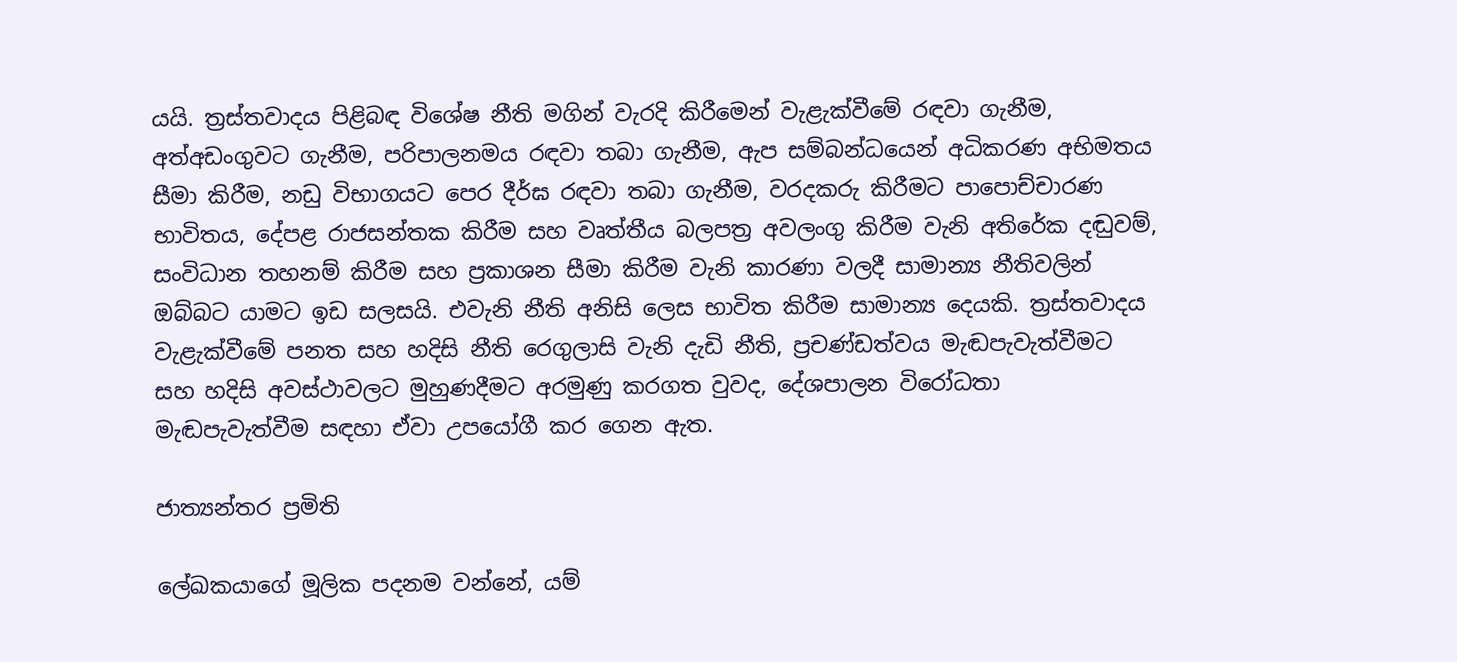යයි. ත්‍රස්තවාදය පිළිබඳ විශේෂ නීති මගින් වැරදි කිරීමෙන් වැළැක්වීමේ රඳවා ගැනීම, අත්අඩංගුවට ගැනීම, පරිපාලනමය රඳවා තබා ගැනීම, ඇප සම්බන්ධයෙන් අධිකරණ අභිමතය සීමා කිරීම, නඩු විභාගයට පෙර දීර්ඝ රඳවා තබා ගැනීම, වරදකරු කිරීමට පාපොච්චාරණ භාවිතය, දේපළ රාජසන්තක කිරීම සහ වෘත්තීය බලපත්‍ර අවලංගු කිරීම වැනි අතිරේක දඬුවම්, සංවිධාන තහනම් කිරීම සහ ප්‍රකාශන සීමා කිරීම වැනි කාරණා වලදී සාමාන්‍ය නීතිවලින් ඔබ්බට යාමට ඉඩ සලසයි. එවැනි නීති අනිසි ලෙස භාවිත කිරීම සාමාන්‍ය දෙයකි. ත්‍රස්තවාදය වැළැක්වීමේ පනත සහ හදිසි නීති රෙගුලාසි වැනි දැඩි නීති, ප්‍රචණ්ඩත්වය මැඬපැවැත්වීමට සහ හදිසි අවස්ථාවලට මුහුණදීමට අරමුණු කරගත වුවද, දේශපාලන විරෝධතා මැඬපැවැත්වීම සඳහා ඒවා උපයෝගී කර ගෙන ඇත.

ජාත්‍යන්තර ප්‍රමිති

ලේඛකයාගේ මූලික පදනම වන්නේ, යම්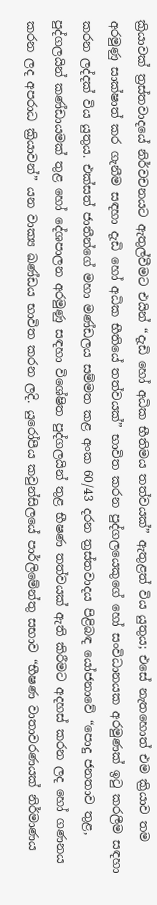ක්‍රියාවක් ත්‍රස්තවාදයේ නිර්වචනයට ඇතුල්වීමට එයින් “දැඩි හෝ අධික භීතිමය තත්වයක්” ඇතුළත් විය යුතුය; එසේ නැතහොත් එම ක්‍රියාව තම අරමුණු සාක්ෂාත් කර ගැනීම සඳහා දැඩි හෝ අධික භීතියේ තත්වයක්” භාවිත කරන පුද්ගලයෙකුගේ හෝ සංවිධානයක අරමුණක් ඉටු කරලීම සඳහා කරන ලද්දක් විය යුතුය. එක්සත් ජාතීන්ගේ මහා මණ්ඩලය සම්මත කළ අංක 60/43 දරන ත්‍රස්තවාදය පිළිබඳ යෝජනාවේ “පොදු ජනතාව තුළ, පුද්ගලයින් කණ්ඩායමක් තුළ හෝ දේශපාලන අරමුණු සඳහා විශේෂිත පුද්ගලයින් තුළ භීෂණ තත්වයක් ඇති කිරීමට අදහස් කරන ලද හෝ ගණනය කරන ලද අපරාධ ක්‍රියාවන්” යන වාක්‍ය ඛණ්ඩය භාවිත කරන ලදි. යුරෝපීය කවුන්සිලයේ පාර්ලිමේන්තු සභාව “භීෂණ වාතාවරණයක් නිර්මාණය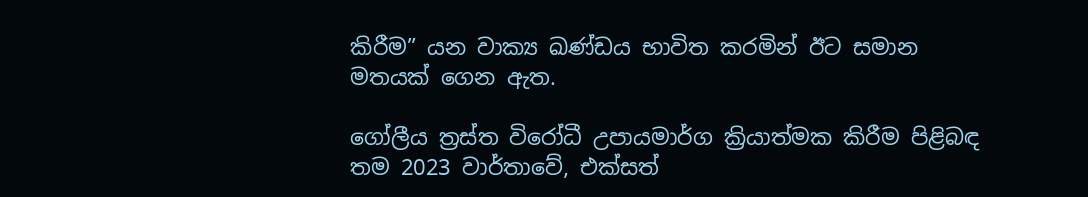කිරීම” යන වාක්‍ය ඛණ්ඩය භාවිත කරමින් ඊට සමාන මතයක් ගෙන ඇත.

ගෝලීය ත්‍රස්ත විරෝධී උපායමාර්ග ක්‍රියාත්මක කිරීම පිළිබඳ තම 2023 වාර්තාවේ, එක්සත්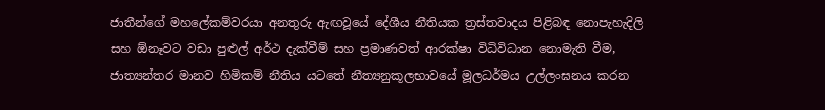ජාතීන්ගේ මහලේකම්වරයා අනතුරු ඇඟවූයේ දේශීය නීතියක ත්‍රස්තවාදය පිළිබඳ නොපැහැදිලි සහ ඕනෑවට වඩා පුළුල් අර්ථ දැක්වීම් සහ ප්‍රමාණවත් ආරක්ෂා විධිවිධාන නොමැති වීම, ජාත්‍යන්තර මානව හිමිකම් නීතිය යටතේ නීත්‍යනුකූලභාවයේ මූලධර්මය උල්ලංඝනය කරන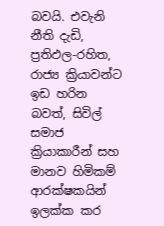බවයි. එවැනි නීති දැඩි, ප්‍රතිඵල-රහිත, රාජ්‍ය ක්‍රියාවන්ට ඉඩ හරින බවත්, සිවිල් සමාජ ක්‍රියාකාරීන් සහ මානව හිමිකම් ආරක්ෂකයින් ඉලක්ක කර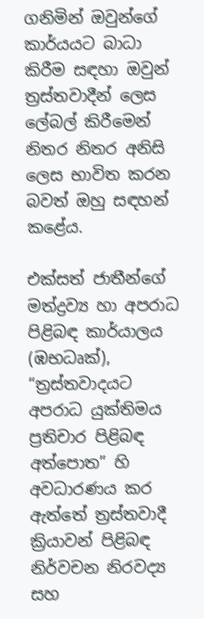ගනිමින් ඔවුන්ගේ කාර්යයට බාධා කිරීම සඳහා ඔවුන් ත්‍රස්තවාදීන් ලෙස ලේබල් කිරීමෙන් නිතර නිතර අනිසි ලෙස භාවිත කරන බවත් ඔහු සඳහන් කළේය.

එක්සත් ජාතීන්ගේ මත්ද්‍රව්‍ය හා අපරාධ පිළිබඳ කාර්යාලය (ඹභධෘක්‍), “ත්‍රස්තවාදයට අපරාධ යුක්තිමය ප්‍රතිචාර පිළිබඳ අත්පොත” හි අවධාරණය කර ඇත්තේ ත්‍රස්තවාදී ක්‍රියාවන් පිළිබඳ නිර්වචන නිරවද්‍ය සහ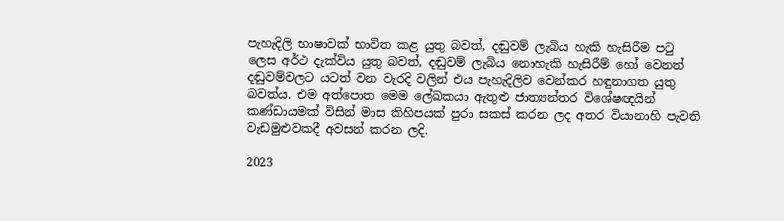පැහැදිලි භාෂාවක් භාවිත කළ යුතු බවත්, දඬුවම් ලැබිය හැකි හැසිරීම පටු ලෙස අර්ථ දැක්විය යුතු බවත්, දඬුවම් ලැබිය නොහැකි හැසිරීම් හෝ වෙනත් දඬුවම්වලට යටත් වන වැරදි වලින් එය පැහැදිලිව වෙන්කර හඳුනාගත යුතු බවත්ය. එම අත්පොත මෙම ලේඛකයා ඇතුළු ජාත්‍යන්තර විශේෂඥයින් කණ්ඩායමක් විසින් මාස කිහිපයක් පුරා සකස් කරන ලද අතර වියානාහි පැවති වැඩමුළුවකදී අවසන් කරන ලදි.

2023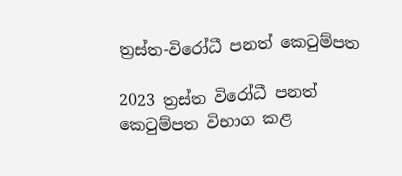ත්‍රස්ත-විරෝධී පනත් කෙටුම්පත

2023 ත්‍රස්ත විරෝධී පනත් කෙටුම්පත විභාග කළ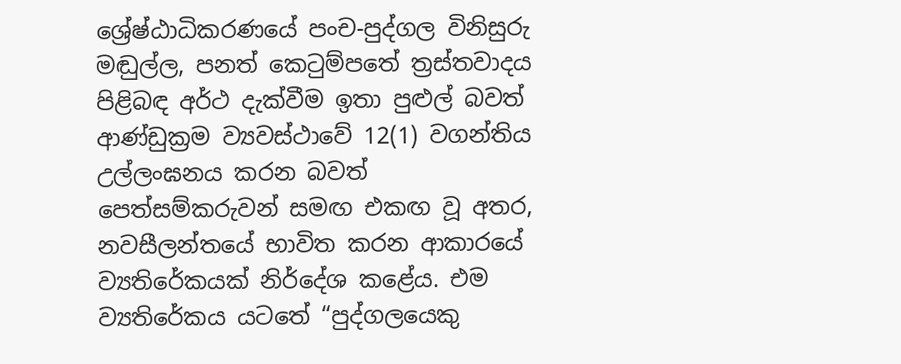ශ්‍රේෂ්ඨාධිකරණයේ පංච-පුද්ගල විනිසුරු මඬුල්ල, පනත් කෙටුම්පතේ ත්‍රස්තවාදය පිළිබඳ අර්ථ දැක්වීම ඉතා පුළුල් බවත් ආණ්ඩුක්‍රම ව්‍යවස්ථාවේ 12(1) වගන්තිය උල්ලංඝනය කරන බවත් පෙත්සම්කරුවන් සමඟ එකඟ වූ අතර, නවසීලන්තයේ භාවිත කරන ආකාරයේ ව්‍යතිරේකයක් නිර්දේශ කළේය. එම ව්‍යතිරේකය යටතේ “පුද්ගලයෙකු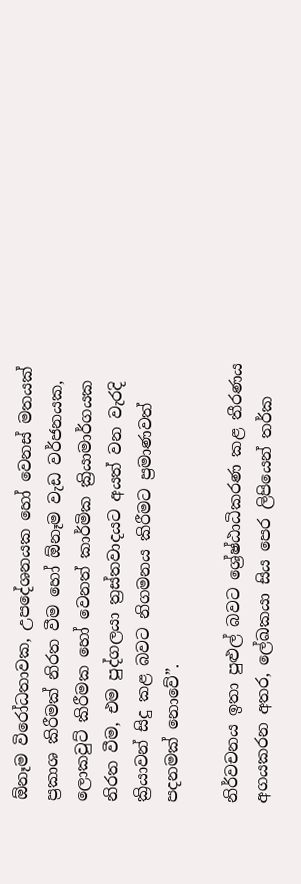ඕනෑම විරෝධතාවක, උපදේශනයක හෝ වෙනස් මතයක් ප්‍රකාශ කිරීමක් නිරත වීම හෝ ඕනෑම වැඩ වර්ජනයක, ලොකවුට් කිරීමක හෝ වෙනත් කාර්මික ක්‍රියාමාර්ගයක නිරත වීම, එම පුද්ගලයා ත්‍රස්තවාදයට අයත් වන වැරදි ක්‍රියාවන් සිදු කළ බවට නිගමනය කිරීමට ප්‍රමාණවත් පදනමක් නොවේ”.

නිර්වචනය ඉතා පුළුල් බවට ශ්‍රේෂ්ඨාධිකරණ කළ තීරණය අගයකරන අතර, ලේඛකයා සිය පෙර ලිපියෙන් තර්ක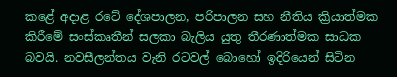කළේ අදාළ රටේ දේශපාලන, පරිපාලන සහ නීතිය ක්‍රියාත්මක කිරීමේ සංස්කෘතීන් සලකා බැලිය යුතු තීරණාත්මක සාධක බවයි. නවසීලන්තය වැනි රටවල් බොහෝ ඉදිරියෙන් සිටින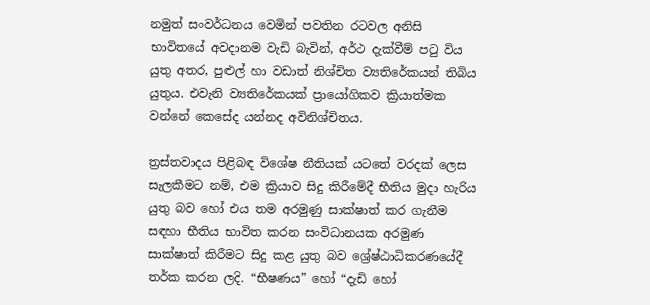නමුත් සංවර්ධනය වෙමින් පවතින රටවල අනිසි භාවිතයේ අවදානම වැඩි බැවින්, අර්ථ දැක්වීම් පටු විය යුතු අතර, පුළුල් හා වඩාත් නිශ්චිත ව්‍යතිරේකයන් තිබිය යුතුය. එවැනි ව්‍යතිරේකයක් ප්‍රායෝගිකව ක්‍රියාත්මක වන්නේ කෙසේද යන්නද අවිනිශ්චිතය.

ත්‍රස්තවාදය පිළිබඳ විශේෂ නීතියක් යටතේ වරදක් ලෙස සැලකීමට නම්, එම ක්‍රියාව සිදු කිරීමේදී භීතිය මුදා හැරිය යුතු බව හෝ එය තම අරමුණු සාක්ෂාත් කර ගැනීම සඳහා භීතිය භාවිත කරන සංවිධානයක අරමුණ සාක්ෂාත් කිරීමට සිදු කළ යුතු බව ශ්‍රේෂ්ඨාධිකරණයේදී තර්ක කරන ලදි. “භීෂණය” හෝ “දැඩි හෝ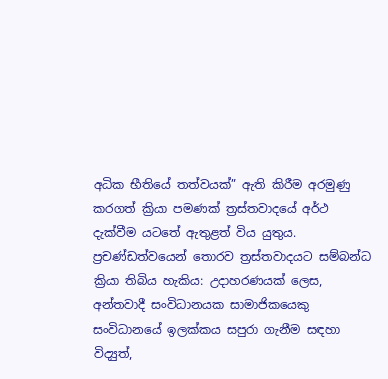අධික භීතියේ තත්වයක්” ඇති කිරීම අරමුණු කරගත් ක්‍රියා පමණක් ත්‍රස්තවාදයේ අර්ථ දැක්වීම යටතේ ඇතුළත් විය යුතුය. ප්‍රචණ්ඩත්වයෙන් තොරව ත්‍රස්තවාදයට සම්බන්ධ ක්‍රියා තිබිය හැකිය: උදාහරණයක් ලෙස, අන්තවාදී සංවිධානයක සාමාජිකයෙකු සංවිධානයේ ඉලක්කය සපුරා ගැනීම සඳහා විද්‍යුත්,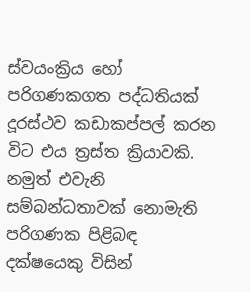ස්වයංක්‍රිය හෝ පරිගණකගත පද්ධතියක් දූරස්ථව කඩාකප්පල් කරන විට එය ත්‍රස්ත ක්‍රියාවකි. නමුත් එවැනි සම්බන්ධතාවක් නොමැති පරිගණක පිළිබඳ දක්ෂයෙකු විසින්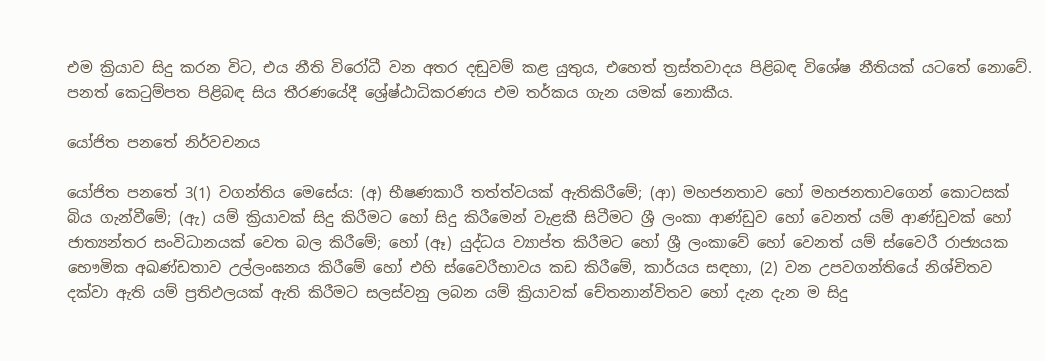එම ක්‍රියාව සිදු කරන විට, එය නීති විරෝධී වන අතර දඬුවම් කළ යුතුය, එහෙත් ත්‍රස්තවාදය පිළිබඳ විශේෂ නීතියක් යටතේ නොවේ. පනත් කෙටුම්පත පිළිබඳ සිය තීරණයේදී ශ්‍රේෂ්ඨාධිකරණය එම තර්කය ගැන යමක් නොකීය.

යෝජිත පනතේ නිර්වචනය

යෝජිත පනතේ 3(1) වගන්තිය මෙසේය: (අ) භීෂණකාරී තත්ත්වයක් ඇතිකිරීමේ; (ආ) මහජනතාව හෝ මහජනතාවගෙන් කොටසක් බිය ගැන්වීමේ; (ඇ) යම් ක්‍රියාවක් සිදු කිරීමට හෝ සිදු කිරීමෙන් වැළකී සිටීමට ශ්‍රී ලංකා ආණ්ඩුව හෝ වෙනත් යම් ආණ්ඩුවක් හෝ ජාත්‍යන්තර සංවිධානයක් වෙත බල කිරීමේ; හෝ (ඈ) යුද්ධය ව්‍යාප්ත කිරීමට හෝ ශ්‍රී ලංකාවේ හෝ වෙනත් යම් ස්වෛරී රාජ්‍යයක භෞමික අඛණ්ඩතාව උල්ලංඝනය කිරීමේ හෝ එහි ස්වෛරීභාවය කඩ කිරීමේ, කාර්යය සඳහා, (2) වන උපවගන්තියේ නිශ්චිතව දක්වා ඇති යම් ප්‍රතිඵලයක් ඇති කිරීමට සලස්වනු ලබන යම් ක්‍රියාවක් චේතනාන්විතව හෝ දැන දැන ම සිදු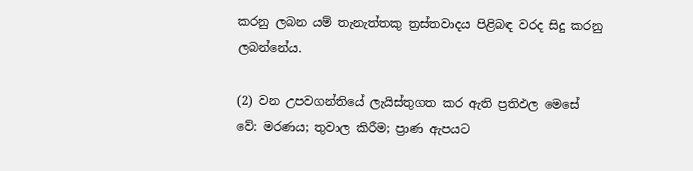කරනු ලබන යම් තැනැත්තකු ත්‍රස්තවාදය පිළිබඳ වරද සිදු කරනු ලබන්නේය.

(2) වන උපවගන්තියේ ලැයිස්තුගත කර ඇති ප්‍රතිඵල මෙසේ වේ: මරණය; තුවාල කිරීම; ප්‍රාණ ඇපයට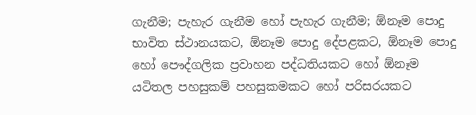ගැනීම; පැහැර ගැනීම හෝ පැහැර ගැනීම; ඕනෑම පොදු භාවිත ස්ථානයකට, ඕනෑම පොදු දේපළකට, ඕනෑම පොදු හෝ පෞද්ගලික ප්‍රවාහන පද්ධතියකට හෝ ඕනෑම යටිතල පහසුකම් පහසුකමකට හෝ පරිසරයකට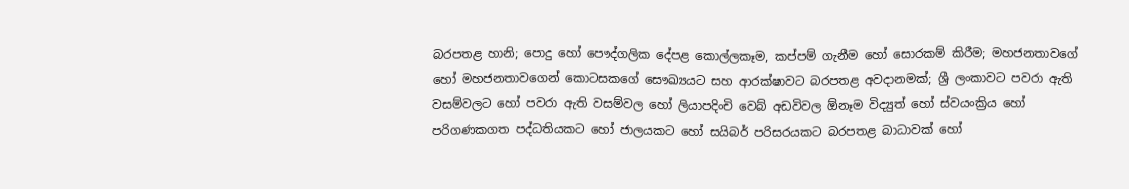බරපතළ හානි; පොදු හෝ පෞද්ගලික දේපළ කොල්ලකෑම, කප්පම් ගැනීම හෝ සොරකම් කිරීම; මහජනතාවගේ හෝ මහජනතාවගෙන් කොටසකගේ සෞඛ්‍යයට සහ ආරක්ෂාවට බරපතළ අවදානමක්; ශ්‍රී ලංකාවට පවරා ඇති වසම්වලට හෝ පවරා ඇති වසම්වල හෝ ලියාපදිංචි වෙබ් අඩවිවල ඕනෑම විද්‍යුත් හෝ ස්වයංක්‍රිය හෝ පරිගණකගත පද්ධතියකට හෝ ජාලයකට හෝ සයිබර් පරිසරයකට බරපතළ බාධාවක් හෝ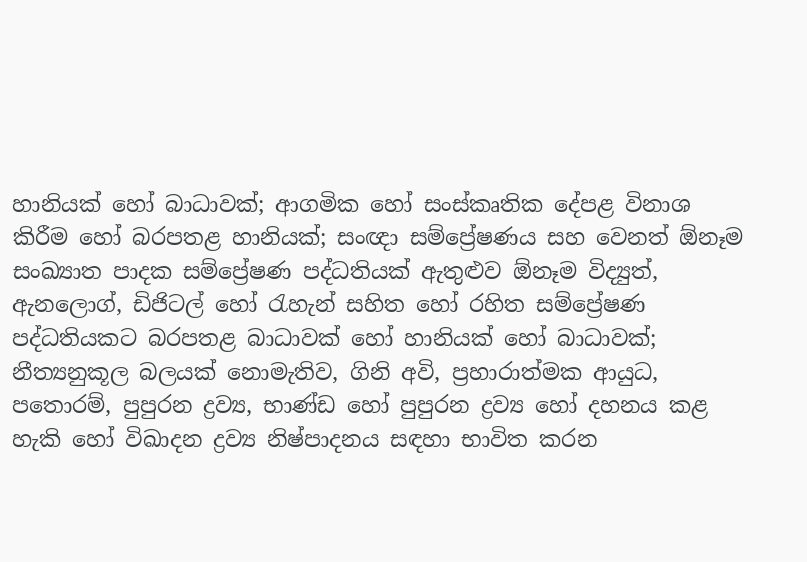හානියක් හෝ බාධාවක්; ආගමික හෝ සංස්කෘතික දේපළ විනාශ කිරීම හෝ බරපතළ හානියක්; සංඥා සම්ප්‍රේෂණය සහ වෙනත් ඕනෑම සංඛ්‍යාත පාදක සම්ප්‍රේෂණ පද්ධතියක් ඇතුළුව ඕනෑම විද්‍යුත්, ඇනලොග්, ඩිජිටල් හෝ රැහැන් සහිත හෝ රහිත සම්ප්‍රේෂණ පද්ධතියකට බරපතළ බාධාවක් හෝ හානියක් හෝ බාධාවක්; නීත්‍යනුකූල බලයක් නොමැතිව, ගිනි අවි, ප්‍රහාරාත්මක ආයුධ, පතොරම්, පුපුරන ද්‍රව්‍ය, භාණ්ඩ හෝ පුපුරන ද්‍රව්‍ය හෝ දහනය කළ හැකි හෝ විඛාදන ද්‍රව්‍ය නිෂ්පාදනය සඳහා භාවිත කරන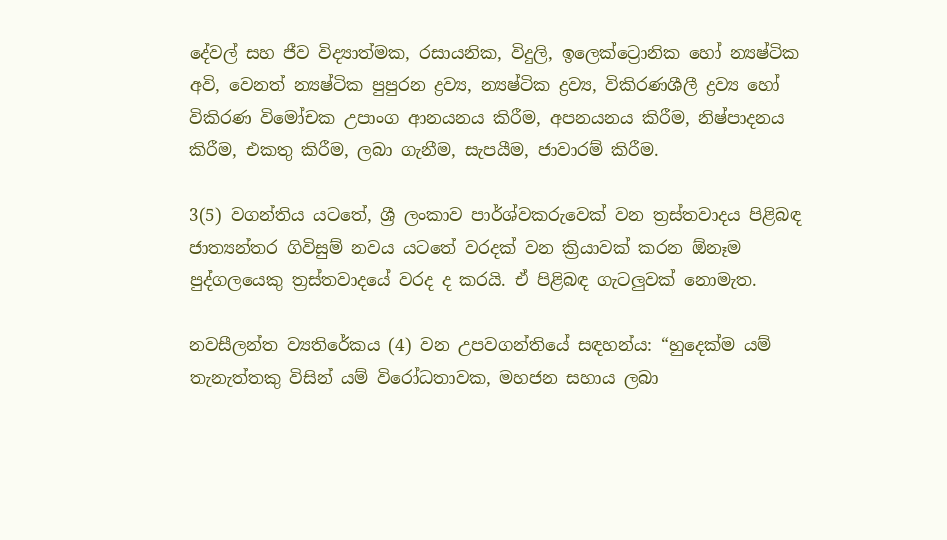දේවල් සහ ජීව විද්‍යාත්මක, රසායනික, විදුලි, ඉලෙක්ට්‍රොනික හෝ න්‍යෂ්ටික අවි, වෙනත් න්‍යෂ්ටික පුපුරන ද්‍රව්‍ය, න්‍යෂ්ටික ද්‍රව්‍ය, විකිරණශීලී ද්‍රව්‍ය හෝ විකිරණ විමෝචක උපාංග ආනයනය කිරීම, අපනයනය කිරීම, නිෂ්පාදනය කිරීම, එකතු කිරීම, ලබා ගැනීම, සැපයීම, ජාවාරම් කිරීම.

3(5) වගන්තිය යටතේ, ශ්‍රී ලංකාව පාර්ශ්වකරුවෙක් වන ත්‍රස්තවාදය පිළිබඳ ජාත්‍යන්තර ගිවිසුම් නවය යටතේ වරදක් වන ක්‍රියාවක් කරන ඕනෑම පුද්ගලයෙකු ත්‍රස්තවාදයේ වරද ද කරයි. ඒ පිළිබඳ ගැටලු‍වක් නොමැත.

නවසීලන්ත ව්‍යතිරේකය (4) වන උපවගන්තියේ සඳහන්ය: “හුදෙක්ම යම් තැනැත්තකු විසින් යම් විරෝධතාවක, මහජන සහාය ලබා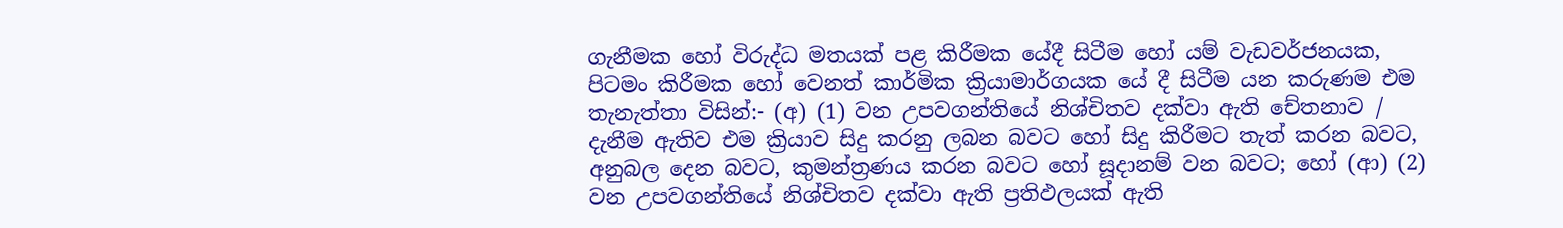ගැනීමක හෝ විරුද්ධ මතයක් පළ කිරීමක යේදී සිටීම හෝ යම් වැඩවර්ජනයක, පිටමං කිරීමක හෝ වෙනත් කාර්මික ක්‍රියාමාර්ගයක යේ දී සිටීම යන කරුණම එම තැනැත්තා විසින්:- (අ) (1) වන උපවගන්තියේ නිශ්චිතව දක්වා ඇති චේතනාව / දැනීම ඇතිව එම ක්‍රියාව සිදු කරනු ලබන බවට හෝ සිදු කිරීමට තැත් කරන බවට, අනුබල දෙන බවට, කුමන්ත්‍රණය කරන බවට හෝ සූදානම් වන බවට; හෝ (ආ) (2) වන උපවගන්තියේ නිශ්චිතව දක්වා ඇති ප්‍රතිඵලයක් ඇති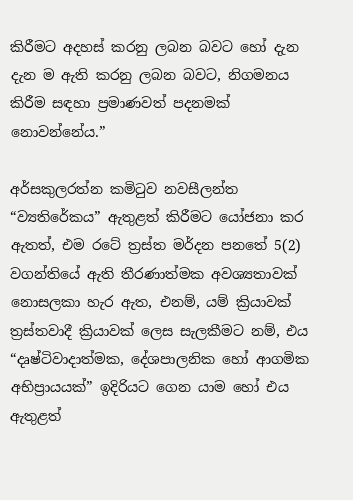කිරීමට අදහස් කරනු ලබන බවට හෝ දැන දැන ම ඇති කරනු ලබන බවට, නිගමනය කිරීම සඳහා ප්‍රමාණවත් පදනමක් නොවන්නේය.”

අර්සකුලරත්න කමිටුව නවසීලන්ත “ව්‍යතිරේකය” ඇතුළත් කිරීමට යෝජනා කර ඇතත්, එම රටේ ත්‍රස්ත මර්දන පනතේ 5(2) වගන්තියේ ඇති තීරණාත්මක අවශ්‍යතාවක් නොසලකා හැර ඇත, එනම්, යම් ක්‍රියාවක් ත්‍රස්තවාදී ක්‍රියාවක් ලෙස සැලකීමට නම්, එය “දෘෂ්ටිවාදාත්මක, දේශපාලනික හෝ ආගමික අභිප්‍රායයක්” ඉදිරියට ගෙන යාම හෝ එය ඇතුළත්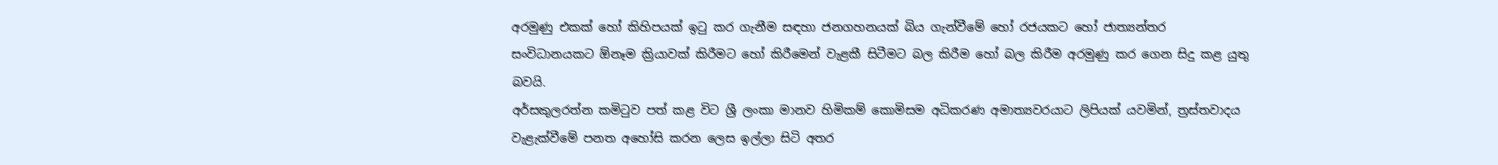අරමුණු එකක් හෝ කිහිපයක් ඉටු කර ගැනීම සඳහා ජනගහනයක් බිය ගැන්වීමේ හෝ රජයකට හෝ ජාත්‍යන්තර සංවිධානයකට ඕනෑම ක්‍රියාවක් කිරීමට හෝ කිරීමෙන් වැළකී සිටීමට බල කිරීම හෝ බල කිරීම අරමුණු කර ගෙන සිදු කළ යුතු බවයි.
අර්සකුලරත්න කමිටුව පත් කළ විට ශ්‍රී ලංකා මානව හිමිකම් කොමිසම අධිකරණ අමාත්‍යවරයාට ලිපියක් යවමින්, ත්‍රස්තවාදය වැළැක්වීමේ පනත අහෝසි කරන ලෙස ඉල්ලා සිටි අතර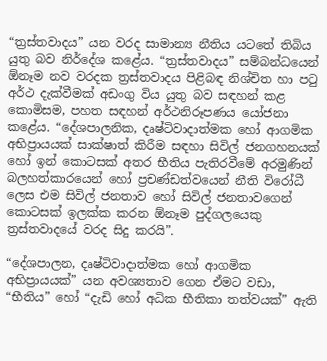“ත්‍රස්තවාදය” යන වරද සාමාන්‍ය නීතිය යටතේ තිබිය යුතු බව නිර්දේශ කළේය. “ත්‍රස්තවාදය” සම්බන්ධයෙන් ඕනෑම නව වරදක ත්‍රස්තවාදය පිළිබඳ නිශ්චිත හා පටු අර්ථ දැක්වීමක් අඩංගු විය යුතු බව සඳහන් කළ කොමිසම, පහත සඳහන් අර්ථනිරූපණය යෝජනා කළේය. “දේශපාලනික, දෘෂ්ටිවාදාත්මක හෝ ආගමික අභිප්‍රායයක් සාක්ෂාත් කිරීම සඳහා සිවිල් ජනගහනයක් හෝ ඉන් කොටසක් අතර භීතිය පැතිරවීමේ අරමුණින් බලහත්කාරයෙන් හෝ ප්‍රචණ්ඩත්වයෙන් නීති විරෝධී ලෙස එම සිවිල් ජනතාව හෝ සිවිල් ජනතාවගෙන් කොටසක් ඉලක්ක කරන ඕනෑම පුද්ගලයෙකු ත්‍රස්තවාදයේ වරද සිදු කරයි”.

“දේශපාලන, දෘෂ්ටිවාදාත්මක හෝ ආගමික අභිප්‍රායයක්” යන අවශ්‍යතාව ගෙන ඒමට වඩා, “භීතිය” හෝ “දැඩි හෝ අධික භීතිකා තත්වයක්” ඇති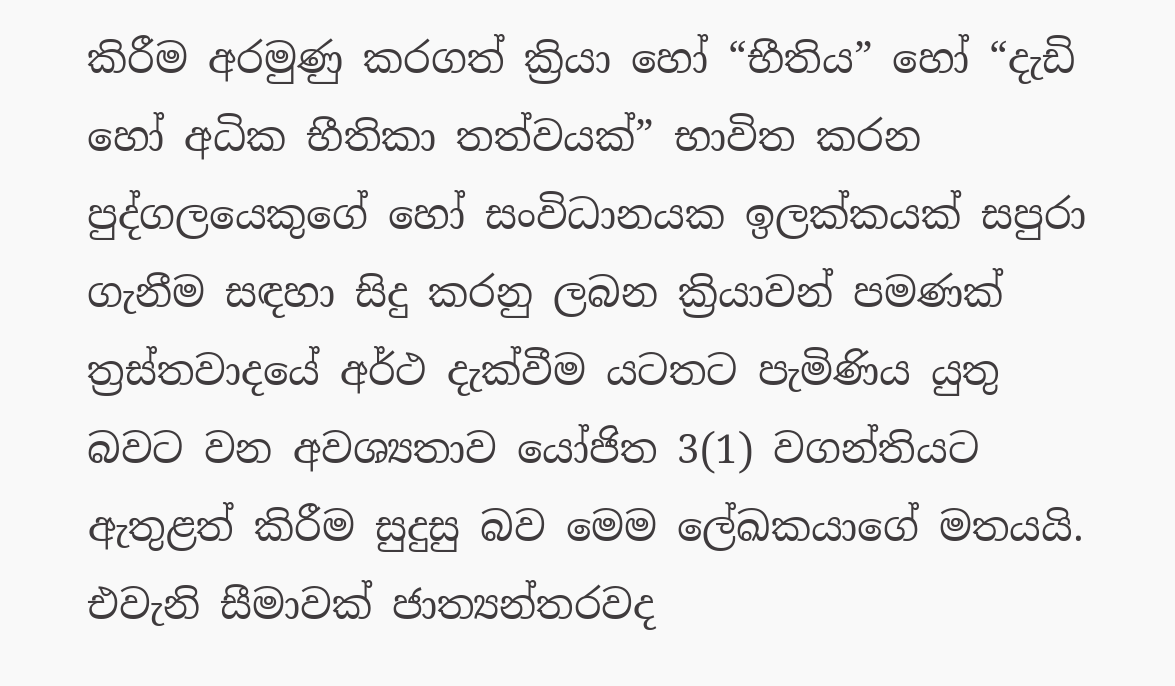කිරීම අරමුණු කරගත් ක්‍රියා හෝ “භීතිය” හෝ “දැඩි හෝ අධික භීතිකා තත්වයක්” භාවිත කරන පුද්ගලයෙකුගේ හෝ සංවිධානයක ඉලක්කයක් සපුරා ගැනීම සඳහා සිදු කරනු ලබන ක්‍රියාවන් පමණක් ත්‍රස්තවාදයේ අර්ථ දැක්වීම යටතට පැමිණිය යුතු බවට වන අවශ්‍යතාව යෝජිත 3(1) වගන්තියට ඇතුළත් කිරීම සුදුසු බව මෙම ලේඛකයාගේ මතයයි. එවැනි සීමාවක් ජාත්‍යන්තරවද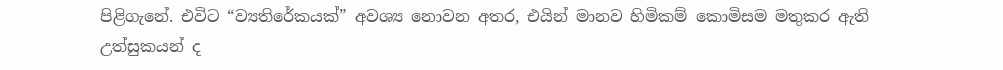පිළිගැනේ. එවිට “ව්‍යතිරේකයක්” අවශ්‍ය නොවන අතර, එයින් මානව හිමිකම් කොමිසම මතුකර ඇති උත්සුකයන් ද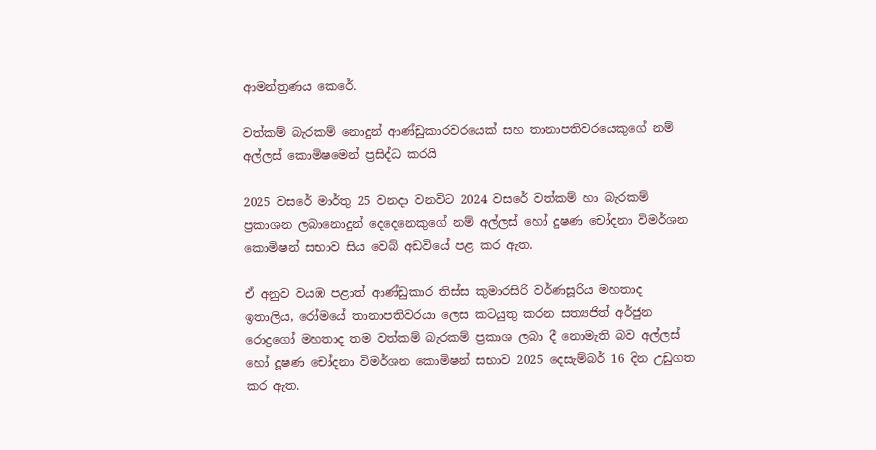ආමන්ත්‍රණය කෙරේ.

වත්කම් බැරකම් නොදුන් ආණ්ඩුකාරවරයෙක් සහ තානාපතිවරයෙකුගේ නම් අල්ලස් කොමිෂමෙන් ප්‍රසිද්ධ කරයි

2025 වසරේ මාර්තු 25 වනදා වනවිට 2024 වසරේ වත්කම් හා බැරකම් ප්‍රකාශන ලබානොදුන් දෙදෙනෙකුගේ නම් අල්ලස් හෝ දුෂණ චෝදනා විමර්ශන කොමිෂන් සභාව සිය වෙබ් අඩවියේ පළ කර ඇත.

ඒ අනුව වයඹ පළාත් ආණ්ඩුකාර තිස්ස කුමාරසිරි වර්ණසූරිය මහතාද ඉතාලිය, රෝමයේ තානාපතිවරයා ලෙස කටයුතු කරන සත්‍යජිත් අර්ජුන රොද්‍රගෝ මහතාද තම වත්කම් බැරකම් ප්‍රකාශ ලබා දී නොමැති බව අල්ලස් හෝ දූෂණ චෝදනා විමර්ශන කොමිෂන් සභාව 2025 දෙසැම්බර් 16 දින උඩුගත කර ඇත.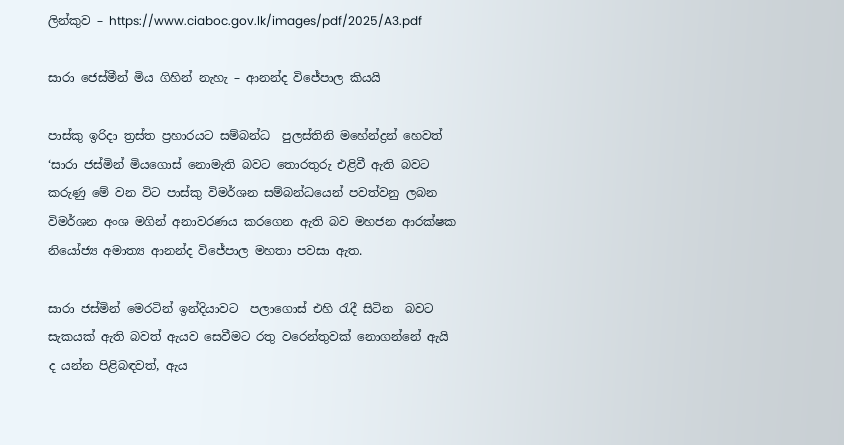ලින්කුව – https://www.ciaboc.gov.lk/images/pdf/2025/A3.pdf

සාරා ජෙස්මීන් මිය ගිහින් නැහැ – ආනන්ද විජේපාල කියයි

පාස්කු ඉරිදා ත්‍රස්ත ප්‍රහාරයට සම්බන්ධ  පුලස්තිනි මහේන්ද්‍රන් හෙවත් ‘සාරා ජස්මින් මියගොස් නොමැති බවට තොරතුරු එළිවී ඇති බවට කරුණු මේ වන විට පාස්කු විමර්ශන සම්බන්ධයෙන් පවත්වනු ලබන විමර්ශන අංශ මගින් අනාවරණය කරගෙන ඇති බව මහජන ආරක්ෂක නියෝජ්‍ය අමාත්‍ය ආනන්ද විජේපාල මහතා පවසා ඇත.

සාරා ජස්මින් මෙරටින් ඉන්දියාවට  පලාගොස් එහි රැදී සිටින  බවට සැකයක් ඇති බවත් ඇයව සෙවීමට රතු වරෙන්තුවක් නොගන්නේ ඇයි ද යන්න පිළිබඳවත්, ඇය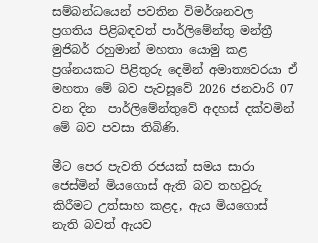සම්බන්ධයෙන් පවතින විමර්ශනවල ප්‍රගතිය පිළිබඳවත් පාර්ලිමේන්තු මන්ත්‍රී මුජිබර් රහුමාන් මහතා යොමු කළ ප්‍රශ්නයකට පිළිතුරු දෙමින් අමාත්‍යවරයා ඒ මහතා මේ බව පැවසූවේ 2026 ජනවාරි 07 වන දින  පාර්ලිමේන්තුවේ අදහස් දක්වමින් මේ බව පවසා තිබිණි.

මීට පෙර පැවති රජයක් සමය සාරා ජෙස්මින් මියගොස් ඇති බව තහවුරු කිරීමට උත්සාහ කළද, ඇය මියගොස් නැති බවත් ඇයව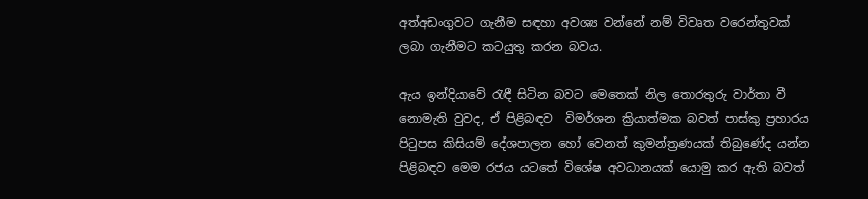අත්අඩංගුවට ගැනීම සඳහා අවශ්‍ය වන්නේ නම් විවෘත වරෙන්තුවක් ලබා ගැනීමට කටයුතු කරන බවය.

ඇය ඉන්දියාවේ රැඳී සිටින බවට මෙතෙක් නිල තොරතුරු වාර්තා වී නොමැති වුවද, ඒ පිළිබඳව  විමර්ශන ක්‍රියාත්මක බවත් පාස්කු ප්‍රහාරය පිටුපස කිසියම් දේශපාලන හෝ වෙනත් කුමන්ත්‍රණයක් තිබුණේද යන්න පිළිබඳව මෙම රජය යටතේ විශේෂ අවධානයක් යොමු කර ඇති බවත්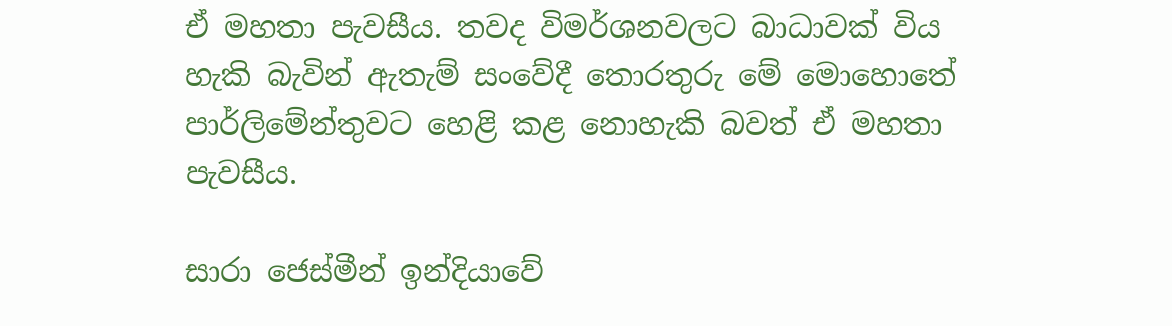ඒ මහතා පැවසීය. තවද විමර්ශනවලට බාධාවක් විය හැකි බැවින් ඇතැම් සංවේදී තොරතුරු මේ මොහොතේ පාර්ලිමේන්තුවට හෙළි කළ නොහැකි බවත් ඒ මහතා පැවසීය.

සාරා ජෙස්මීන් ඉන්දියාවේ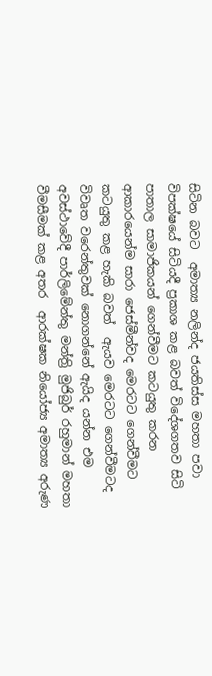සිටින බවට  අමාත්‍ය නලින්ද ජයතිස්ස මහතා පවා විපක්ෂයේ සිටියදී ප්‍රකාශ කළ බවත් විදේශගතව සිටි පාතාල සාමාජිකයන් ගෙන්වීමට කටයුතු කරන ආකාරයෙන්ම සාරා ජෙස්මීන්වද මෙරටට ගෙන්වීමට කටයුතු කළ හැකි බවත්  ඇයව මෙරටට ගෙන්වීමටද  විවෘත වරෙන්තුවක් නොගන්නේ ඇයිද යන්න එම අවස්ථාවේදී පාර්ලිමේන්තු මන්ත්‍රි මුජිබුර් රහුමාන් මහතා වීමසීමක් කළ අතර  ආරක්ෂක නියෝජ්‍ය අමාත්‍ය අරුණ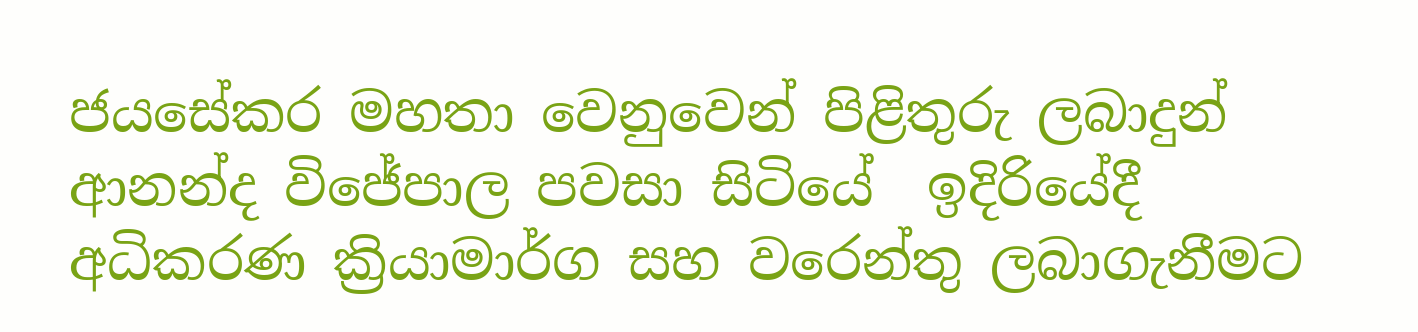ජයසේකර මහතා වෙනුවෙන් පිළිතුරු ලබාදුන් ආනන්ද විජේපාල පවසා සිටියේ  ඉදිරියේදී අධිකරණ ක්‍රියාමාර්ග සහ වරෙන්තු ලබාගැනීමට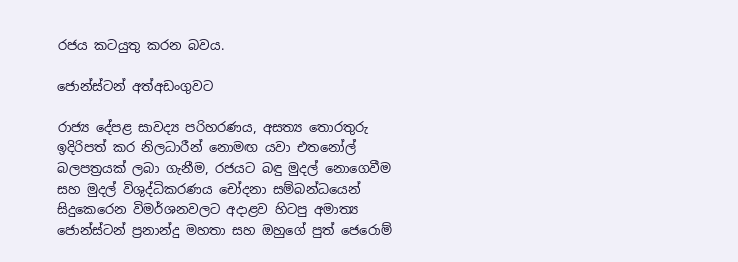රජය කටයුතු කරන බවය.

ජොන්ස්ටන් අත්අඩංගුවට

රාජ්‍ය දේපළ සාවද්‍ය පරිහරණය, අසත්‍ය තොරතුරු ඉදිරිපත් කර නිලධාරීන් නොමඟ යවා එතනෝල් බලපත්‍රයක් ලබා ගැනීම, රජයට බඳු මුදල් නොගෙවීම සහ මුදල් විශුද්ධිකරණය චෝදනා සම්බන්ධයෙන් සිදුකෙරෙන විමර්ශනවලට අදාළව හිටපු අමාත්‍ය ජොන්ස්ටන් ප්‍රනාන්දු මහතා සහ ඔහුගේ පුත් ජෙරොම්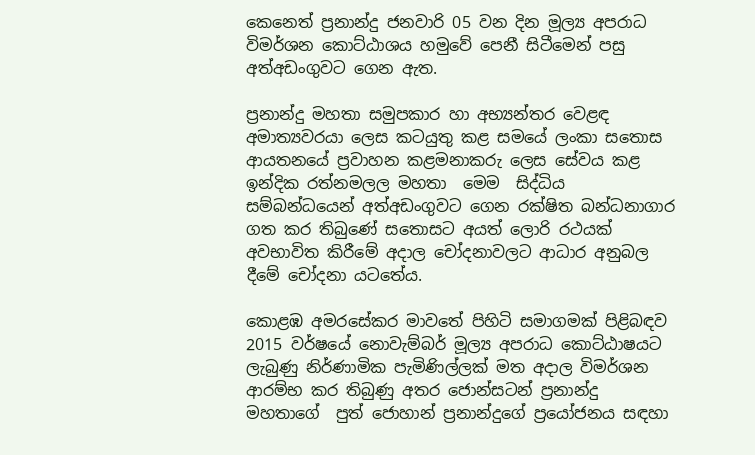කෙනෙත් ප්‍රනාන්දු ජනවාරි 05 වන දින මූල්‍ය අපරාධ විමර්ශන කොට්ඨාශය හමුවේ පෙනී සිටීමෙන් පසු අත්අඩංගුවට ගෙන ඇත.

ප්‍රනාන්දු මහතා සමුපකාර හා අභ්‍යන්තර වෙළඳ අමාත්‍යවරයා ලෙස කටයුතු කළ සමයේ ලංකා සතොස ආයතනයේ ප්‍රවාහන කළමනාකරු ලෙස සේවය කළ ඉන්දික රත්නමලල මහතා  මෙම  සිද්ධිය සම්බන්ධයෙන් අත්අඩංගුවට ගෙන රක්ෂිත බන්ධනාගාර ගත කර තිබුණේ සතොසට අයත් ලොරි රථයක් අවභාවිත කිරීමේ අදාල චෝදනාවලට ආධාර අනුබල දීමේ චෝදනා යටතේය.

කොළඹ අමරසේකර මාවතේ පිහිටි සමාගමක් පිළිබඳව 2015 වර්ෂයේ නොවැම්බර් මූල්‍ය අපරාධ කොට්ඨාෂයට ලැබුණු නිර්ණාමික පැමිණිල්ලක් මත අදාල විමර්ශන ආරම්භ කර තිබුණු අතර ජොන්සටන් ප්‍රනාන්දු මහතාගේ  පුත් ජොහාන් ප්‍රනාන්දුගේ ප්‍රයෝජනය සඳහා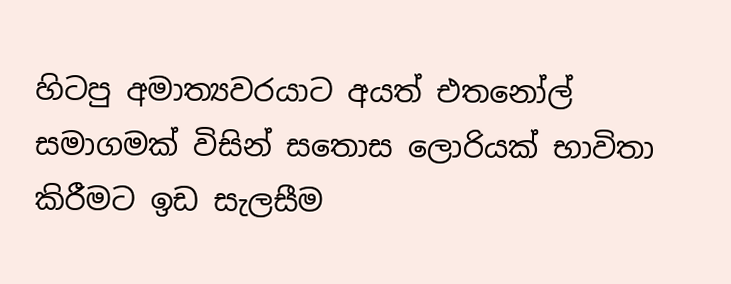හිටපු අමාත්‍යවරයාට අයත් එතනෝල් සමාගමක් විසින් සතොස ලොරියක් භාවිතා කිරීමට ඉඩ සැලසීම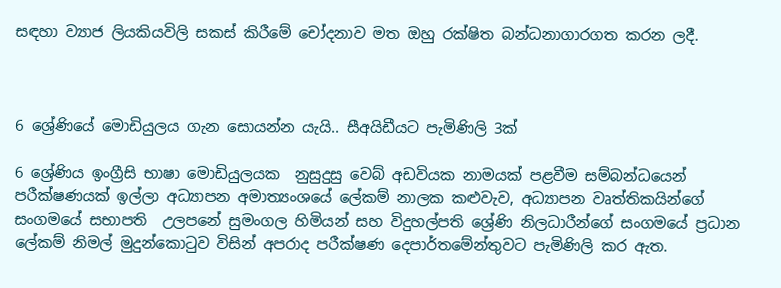සඳහා ව්‍යාජ ලියකියවිලි සකස් කිරීමේ චෝදනාව මත ඔහු රක්ෂිත බන්ධනාගාරගත කරන ලදී.



6 ශ්‍රේණියේ මොඩියුලය ගැන සොයන්න යැයි.. සීඅයිඩීයට පැමිණිලි 3ක්

6 ශ්‍රේණිය ඉංග්‍රීසි භාෂා මොඩියුලයක  නුසුදුසු වෙබ් අඩවියක නාමයක් පළවීම සම්බන්ධයෙන් පරීක්ෂණයක් ඉල්ලා අධ්‍යාපන අමාත්‍යංශයේ ලේකම් නාලක කළුවැව, අධ්‍යාපන වෘත්තිකයින්ගේ සංගමයේ සභාපති  උලපනේ සුමංගල හිමියන් සහ විදුහල්පති ශ්‍රේණි නිලධාරීන්ගේ සංගමයේ ප්‍රධාන ලේකම් නිමල් මුදුන්කොටුව විසින් අපරාද පරීක්ෂණ දෙපාර්තමේන්තුවට පැමිණිලි කර ඇත.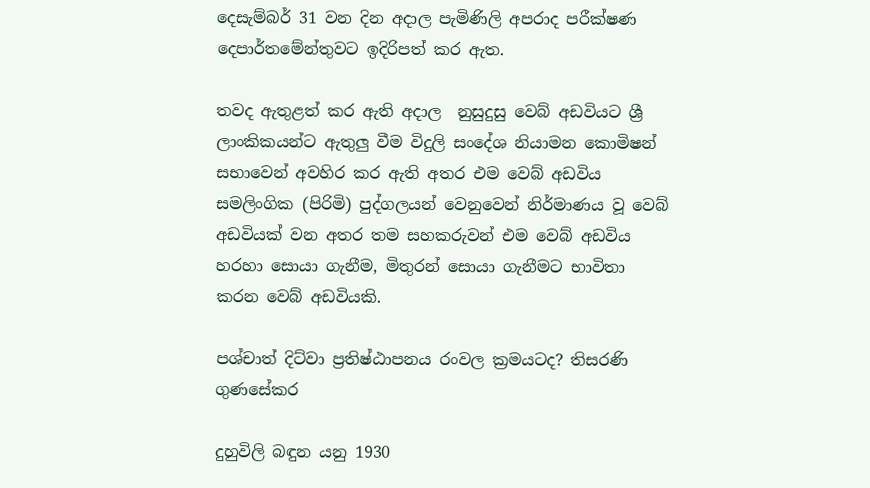දෙසැම්බර් 31 වන දින අදාල පැමිණිලි අපරාද පරීක්ෂණ දෙපාර්තමේන්තුවට ඉදිරිපත් කර ඇත.

තවද ඇතුළත් කර ඇති අදාල  නුසුදුසු වෙබ් අඩවියට ශ්‍රී ලාංකිකයන්ට ඇතුලු වීම විදුලි සංදේශ නියාමන කොමිෂන් සභාවෙන් අවහිර කර ඇති අතර එම වෙබ් අඩවිය සමලිංගික (පිරිමි) පුද්ගලයන් වෙනුවෙන් නිර්මාණය වූ වෙබ් අඩවියක් වන අතර තම සහකරුවන් එම වෙබ් අඩවිය හරහා සොයා ගැනීම, මිතුරන් සොයා ගැනීමට භාවිතා කරන වෙබ් අඩවියකි.

පශ්චාත් දිට්වා ප්‍රතිෂ්ඨාපනය රංවල ක්‍රමයටද? තිසරණි ගුණසේකර

දුහුවිලි බඳුන යනු 1930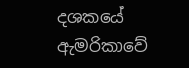දශකයේ ඇමරිකාවේ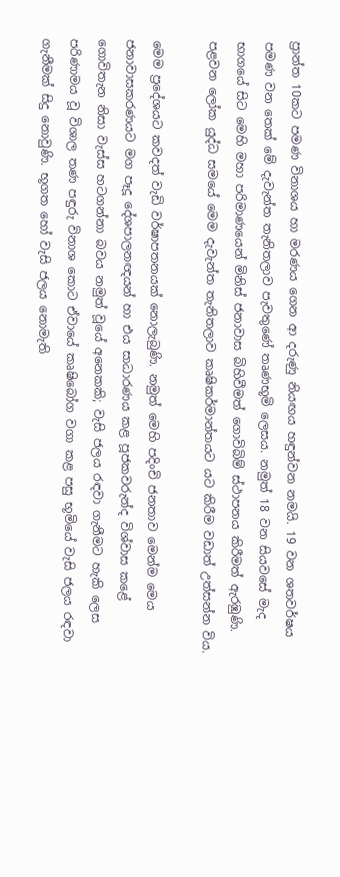ප්‍රාන්ත 10කට පමණ විනාශය හා මරණය ගෙන ආ දරුණු නියඟය හඳුන්වන නමයි. 19 වන ශතවර්ෂය පමණ වන තෙක් මේ දැවැන්ත තැනිතලාව පැවතුණේ තෘණභූමි ලෙසය. නමුත් 18 වන සියවසේ මැද භාගයේ සිට මෙහි මහා පරිමාණයෙන් මිනිස් ජනාවාස බිහිවීමත් ගොවිබිම් ස්ථාපනය කිරීමත් ඇරඹුණි. පළවන ලෝක යුද්ධ සමයේ මෙම දැවැන්ත තැනිතලාව කෘෂිකර්මාන්තයට යට කිරීම වඩාත් උත්සන්න විය.

මෙම ප්‍රදේශයට කවදත් වැඩි වර්ෂාපතනයක් නොලැබුණි. නමුත් මෙහි පදිංචි ජනතාව මෙන්ම මෙය ජනාවාසකරණයට මග පෑදූ දේශපාලනඥයන් හා එය සාධාරණය කළ පූජකවරුන්ද විශ්වාස කළේ ගොවිතැන නිසා වැස්ස හටගන්නා බවය නමුත් වූයේ අනෙකකි; වැසි ජලය රඳවා ගැනීමට හැකි ලෙස පරිණාමය වූ විශාල තණ පඳුරු විනාශ කොට ඒවායේ කෘෂිබෝග වගා කළ පසු භූමියේ වැසි ජලය රඳවා ගැනීමක් සිදු නොවුණි. භූගත හෝ වැසි ජලය නොමැති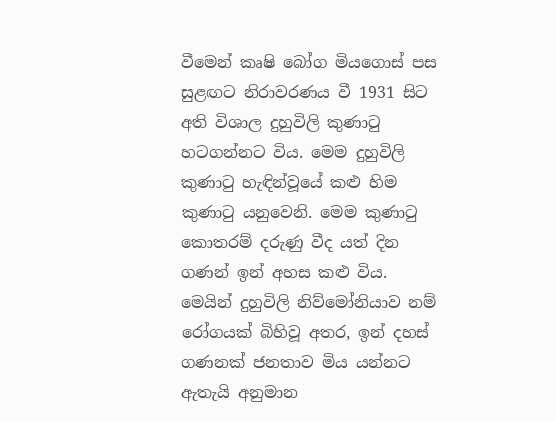වීමෙන් කෘෂි බෝග මියගොස් පස සුළඟට නිරාවරණය වී 1931 සිට අති විශාල දුහුවිලි කුණාටු හටගන්නට විය. මෙම දුහුවිලි කුණාටු හැඳින්වූයේ කළු හිම කුණාටු යනුවෙනි. මෙම කුණාටු කොතරම් දරුණු වීද යත් දින ගණන් ඉන් අහස කළු විය. මෙයින් දුහුවිලි නිව්මෝනියාව නම් රෝගයක් බිහිවූ අතර, ඉන් දහස් ගණනක් ජනතාව මිය යන්නට ඇතැයි අනුමාන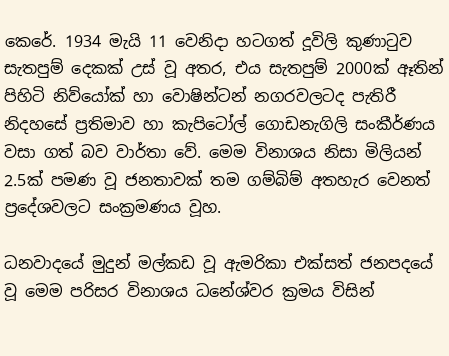කෙරේ. 1934 මැයි 11 වෙනිදා හටගත් දූවිලි කුණාටුව සැතපුම් දෙකක් උස් වූ අතර, එය සැතපුම් 2000ක් ඈතින් පිහිටි නිව්යෝක් හා වොෂින්ටන් නගරවලටද පැතිරී නිදහසේ ප්‍රතිමාව හා කැපිටෝල් ගොඩනැගිලි සංකීර්ණය වසා ගත් බව වාර්තා වේ. මෙම විනාශය නිසා මිලියන් 2.5ක් පමණ වූ ජනතාවක් තම ගම්බිම් අතහැර වෙනත් ප්‍රදේශවලට සංක්‍රමණය වූහ.

ධනවාදයේ මුදුන් මල්කඩ වූ ඇමරිකා එක්සත් ජනපදයේ වූ මෙම පරිසර විනාශය ධනේශ්වර ක්‍රමය විසින්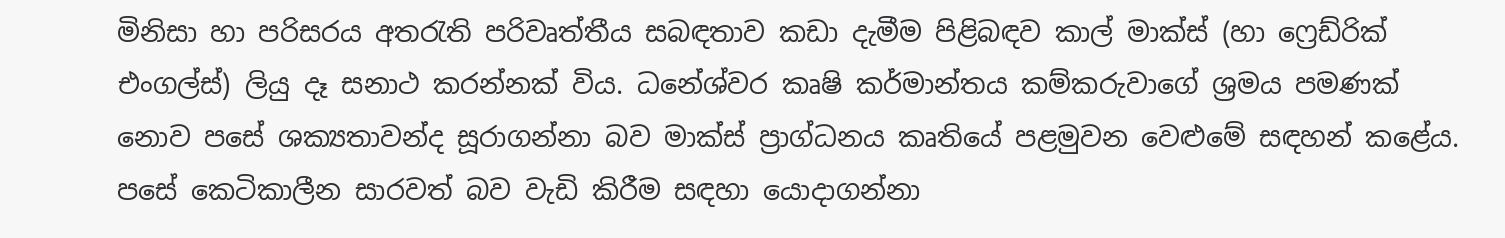මිනිසා හා පරිසරය අතරැති පරිවෘත්තීය සබඳතාව කඩා දැමීම පිළිබඳව කාල් මාක්ස් (හා ෆ්‍රෙඩ්රික් එංගල්ස්) ලියු දෑ සනාථ කරන්නක් විය. ධනේශ්වර කෘෂි කර්මාන්තය කම්කරුවාගේ ශ්‍රමය පමණක් නොව පසේ ශක්‍යතාවන්ද සූරාගන්නා බව මාක්ස් ප්‍රාග්ධනය කෘතියේ පළමුවන වෙළුමේ සඳහන් කළේය. පසේ කෙටිකාලීන සාරවත් බව වැඩි කිරීම සඳහා යොදාගන්නා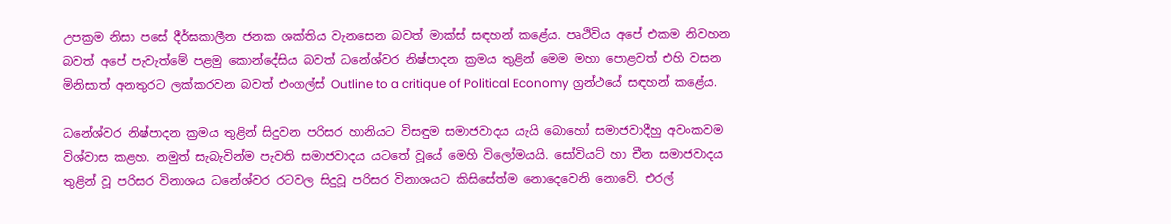උපක්‍රම නිසා පසේ දීර්ඝකාලීන ජනක ශක්තිය වැනසෙන බවත් මාක්ස් සඳහන් කළේය. පෘථිවිය අපේ එකම නිවහන බවත් අපේ පැවැත්මේ පළමු කොන්දේසිය බවත් ධනේශ්වර නිෂ්පාදන ක්‍රමය තුළින් මෙම මහා පොළවත් එහි වසන මිනිසාත් අනතුරට ලක්කරවන බවත් එංගල්ස් Outline to a critique of Political Economy ග්‍රන්ථයේ සඳහන් කළේය.

ධනේශ්වර නිෂ්පාදන ක්‍රමය තුළින් සිදුවන පරිසර හානියට විසඳුම සමාජවාදය යැයි බොහෝ සමාජවාදීහු අවංකවම විශ්වාස කළහ. නමුත් සැබැවින්ම පැවති සමාජවාදය යටතේ වූයේ මෙහි විලෝමයයි. සෝවියට් හා චීන සමාජවාදය තුළින් වූ පරිසර විනාශය ධනේශ්වර රටවල සිදුවූ පරිසර විනාශයට කිසිසේත්ම නොදෙවෙනි නොවේ. එරල්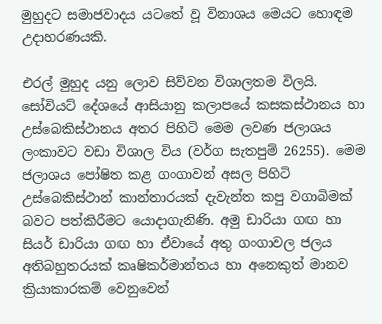මුහුදට සමාජවාදය යටතේ වූ විනාශය මෙයට හොඳම උදාහරණයකි.

එරල් මුහුද යනු ලොව සිව්වන විශාලතම විලයි. සෝවියට් දේශයේ ආසියානු කලාපයේ කසකස්ථානය හා උස්බෙකිස්ථානය අතර පිහිටි මෙම ලවණ ජලාශය ලංකාවට වඩා විශාල විය (වර්ග සැතපුම් 26255). මෙම ජලාශය පෝෂිත කළ ගංගාවන් අසල පිහිටි උස්බෙකිස්ථාන් කාන්තාරයක් දැවැන්ත කපු වගාබිමක් බවට පත්කිරීමට යොදාගැනිණි. අමු ඩාරියා ගඟ හා සියර් ඩාරියා ගඟ හා ඒවායේ අතු ගංගාවල ජලය අතිබහුතරයක් කෘෂිකර්මාන්තය හා අනෙකුත් මානව ක්‍රියාකාරකම් වෙනුවෙන්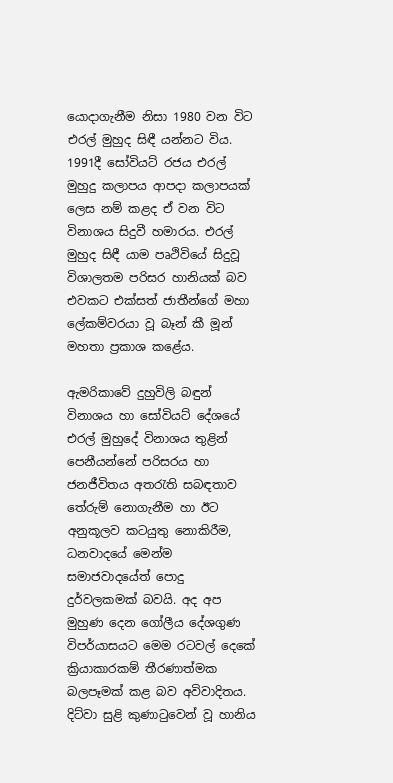යොදාගැනීම නිසා 1980 වන විට එරල් මුහුද සිඳී යන්නට විය. 1991දී සෝවියට් රජය එරල් මුහුදු කලාපය ආපදා කලාපයක් ලෙස නම් කළද ඒ වන විට විනාශය සිදුවී හමාරය. එරල් මුහුද සිඳී යාම පෘථිවියේ සිදුවූ විශාලතම පරිසර හානියක් බව එවකට එක්සත් ජාතීන්ගේ මහා ලේකම්වරයා වූ බෑන් කී මූන් මහතා ප්‍රකාශ කළේය.

ඇමරිකාවේ දුහුවිලි බඳුන් විනාශය හා සෝවියට් දේශයේ එරල් මුහුදේ විනාශය තුළින් පෙනීයන්නේ පරිසරය හා ජනජීවිතය අතරැති සබඳතාව තේරුම් නොගැනීම හා ඊට අනුකූලව කටයුතු නොකිරීම, ධනවාදයේ මෙන්ම සමාජවාදයේත් පොදු දුර්වලකමක් බවයි. අද අප මුහුණ දෙන ගෝලීය දේශගුණ විපර්යාසයට මෙම රටවල් දෙකේ ක්‍රියාකාරකම් තීරණාත්මක බලපෑමක් කළ බව අවිවාදිතය. දිට්වා සුළි කුණාටුවෙන් වූ හානිය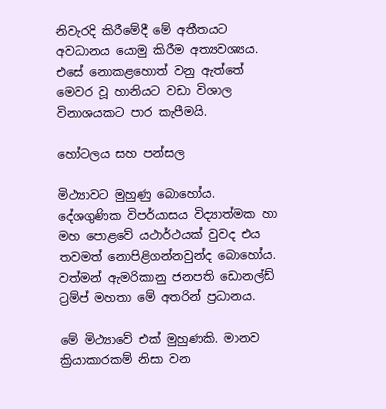නිවැරදි කිරීමේදී මේ අතීතයට අවධානය යොමු කිරීම අත්‍යවශ්‍යය. එසේ නොකළහොත් වනු ඇත්තේ මෙවර වූ හානියට වඩා විශාල විනාශයකට පාර කැපීමයි.

හෝටලය සහ පන්සල

මිථ්‍යාවට මුහුණු බොහෝය. දේශගුණික විපර්යාසය විද්‍යාත්මක හා මහ පොළවේ යථාර්ථයක් වුවද එය තවමත් නොපිළිගන්නවුන්ද බොහෝය. වත්මන් ඇමරිකානු ජනපති ඩොනල්ඩ් ට්‍රම්ප් මහතා මේ අතරින් ප්‍රධානය.

මේ මිථ්‍යාවේ එක් මුහුණකි. මානව ක්‍රියාකාරකම් නිසා වන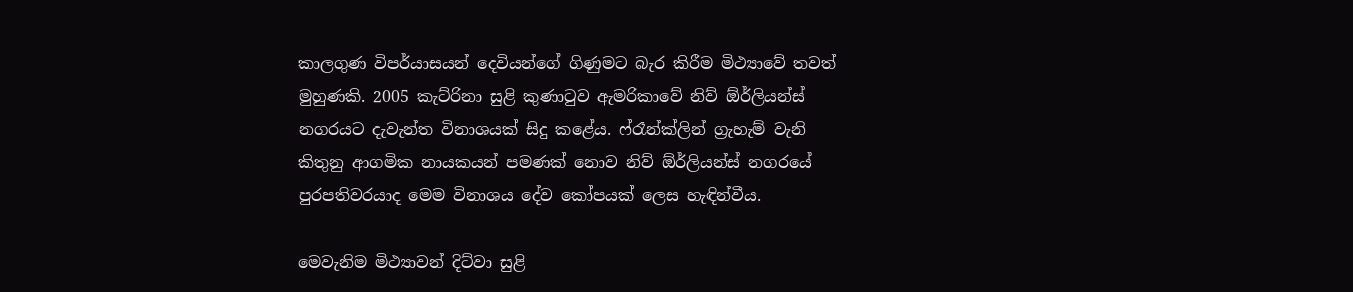කාලගුණ විපර්යාසයන් දෙවියන්ගේ ගිණුමට බැර කිරීම මිථ්‍යාවේ තවත් මුහුණකි. 2005 කැට්රිනා සුළි කුණාටුව ඇමරිකාවේ නිව් ඕර්ලියන්ස් නගරයට දැවැන්ත විනාශයක් සිදු කළේය. ෆ්රෑන්ක්ලින් ග්‍රැහැම් වැනි කිතුනු ආගමික නායකයන් පමණක් නොව නිව් ඕර්ලියන්ස් නගරයේ පුරපතිවරයාද මෙම විනාශය දේව කෝපයක් ලෙස හැඳින්වීය.

මෙවැනිම මිථ්‍යාවන් දිට්වා සුළි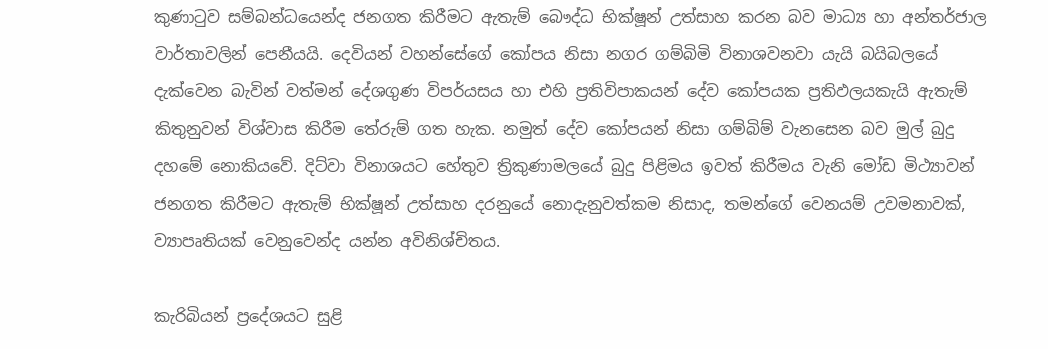කුණාටුව සම්බන්ධයෙන්ද ජනගත කිරීමට ඇතැම් බෞද්ධ භික්ෂූන් උත්සාහ කරන බව මාධ්‍ය හා අන්තර්ජාල වාර්තාවලින් පෙනීයයි. දෙවියන් වහන්සේගේ කෝපය නිසා නගර ගම්බිමි විනාශවනවා යැයි බයිබලයේ දැක්වෙන බැවින් වත්මන් දේශගුණ විපර්යසය හා එහි ප්‍රතිවිපාකයන් දේව කෝපයක ප්‍රතිඵලයකැයි ඇතැම් කිතුනුවන් විශ්වාස කිරීම තේරුම් ගත හැක. නමුත් දේව කෝපයන් නිසා ගම්බිම් වැනසෙන බව මුල් බුදු දහමේ නොකියවේ. දිට්වා විනාශයට හේතුව ත්‍රිකුණාමලයේ බුදු පිළිමය ඉවත් කිරීමය වැනි මෝඩ මිථ්‍යාවන් ජනගත කිරීමට ඇතැම් භික්ෂූන් උත්සාහ දරනුයේ නොදැනුවත්කම නිසාද, තමන්ගේ වෙනයම් උවමනාවක්, ව්‍යාපෘතියක් වෙනුවෙන්ද යන්න අවිනිශ්චිතය.

කැරිබියන් ප්‍රදේශයට සුළි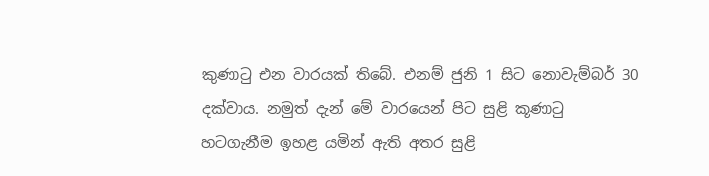කුණාටු එන වාරයක් තිබේ. එනම් ජුනි 1 සිට නොවැම්බර් 30 දක්වාය. නමුත් දැන් මේ වාරයෙන් පිට සුළි කූණාටු හටගැනීම ඉහළ යමින් ඇති අතර සුළි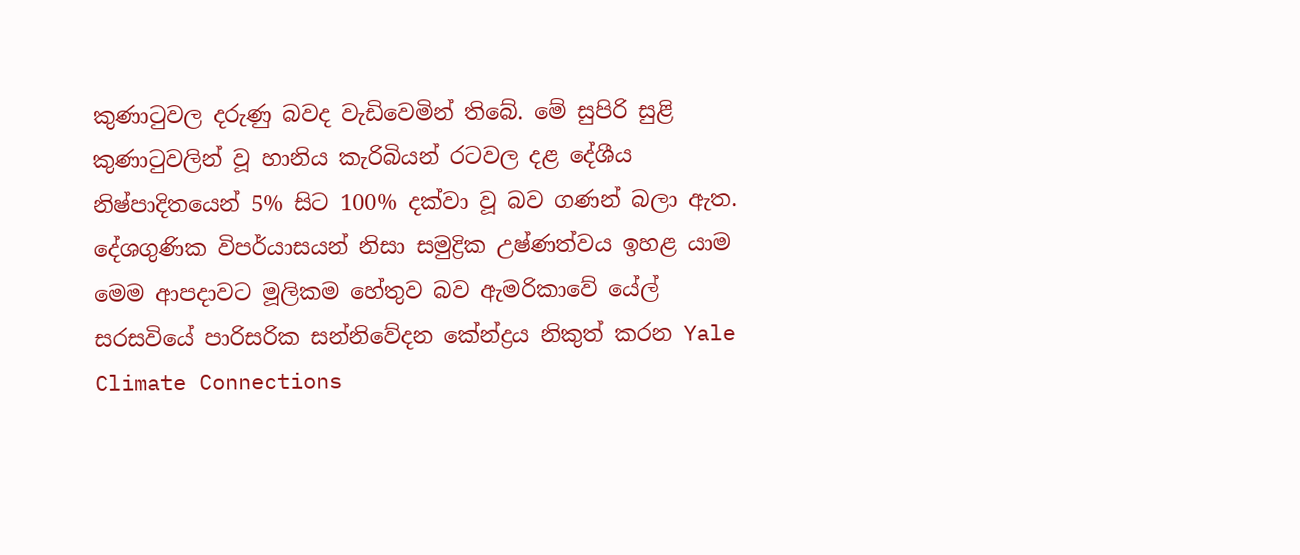කුණාටුවල දරුණු බවද වැඩිවෙමින් තිබේ. මේ සුපිරි සුළි කුණාටුවලින් වූ හානිය කැරිබියන් රටවල දළ දේශීය නිෂ්පාදිතයෙන් 5% සිට 100% දක්වා වූ බව ගණන් බලා ඇත. දේශගුණික විපර්යාසයන් නිසා සමුද්‍රික උෂ්ණත්වය ඉහළ යාම මෙම ආපදාවට මූලිකම හේතුව බව ඇමරිකාවේ යේල්  සරසවියේ පාරිසරික සන්නිවේදන කේන්ද්‍රය නිකුත් කරන Yale Climate Connections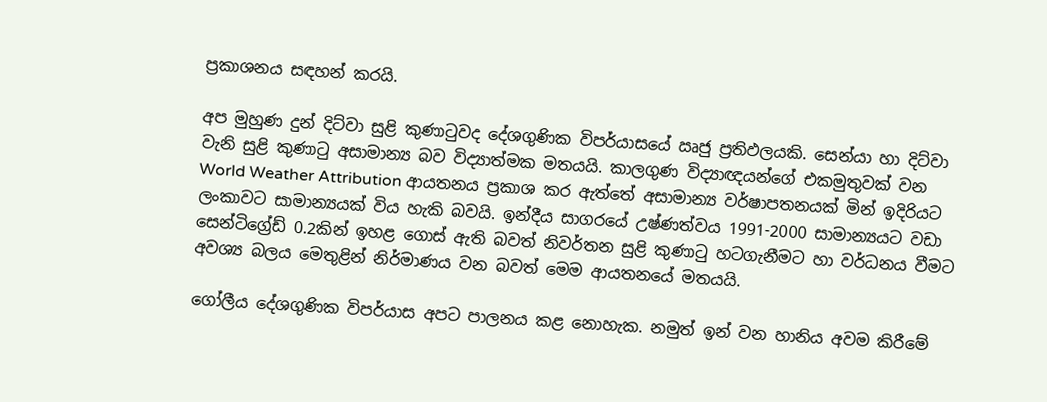ප්‍රකාශනය සඳහන් කරයි.

අප මුහුණ දුන් දිට්වා සුළි කුණාටුවද දේශගුණික විපර්යාසයේ ඍජු ප්‍රතිඵලයකි. සෙන්යා හා දිට්වා වැනි සුළි කුණාටු අසාමාන්‍ය බව විද්‍යාත්මක මතයයි. කාලගුණ විද්‍යාඥයන්ගේ එකමුතුවක් වන World Weather Attribution ආයතනය ප්‍රකාශ කර ඇත්තේ අසාමාන්‍ය වර්ෂාපතනයක් මින් ඉදිරියට ලංකාවට සාමාන්‍යයක් විය හැකි බවයි. ඉන්දීය සාගරයේ උෂ්ණත්වය 1991-2000 සාමාන්‍යයට වඩා සෙන්ටිග්‍රේඩ් 0.2කින් ඉහළ ගොස් ඇති බවත් නිවර්තන සුළි කුණාටු හටගැනීමට හා වර්ධනය වීමට අවශ්‍ය බලය මෙතුළින් නිර්මාණය වන බවත් මෙම ආයතනයේ මතයයි.

ගෝලීය දේශගුණික විපර්යාස අපට පාලනය කළ නොහැක. නමුත් ඉන් වන හානිය අවම කිරීමේ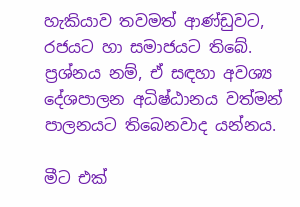හැකියාව තවමත් ආණ්ඩුවට, රජයට හා සමාජයට තිබේ. ප්‍රශ්නය නම්, ඒ සඳහා අවශ්‍ය දේශපාලන අධිෂ්ඨානය වත්මන් පාලනයට තිබෙනවාද යන්නය.

මීට එක්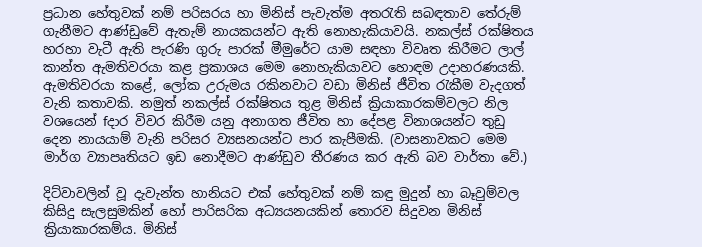ප්‍රධාන හේතුවක් නම් පරිසරය හා මිනිස් පැවැත්ම අතරැති සබඳතාව තේරුම් ගැනීමට ආණ්ඩුවේ ඇතැම් නායකයන්ට ඇති නොහැකියාවයි. නකල්ස් රක්ෂිතය හරහා වැටී ඇති පැරණි ගුරු පාරක් මීමුරේට යාම සඳහා විවෘත කිරීමට ලාල් කාන්ත ඇමතිවරයා කළ ප්‍රකාශය මෙම නොහැකියාවට හොඳම උදාහරණයකි. ඇමතිවරයා කළේ, ලෝක උරුමය රකිනවාට වඩා මිනිස් ජීවිත රැකීම වැදගත් වැනි කතාවකි. නමුත් නකල්ස් රක්ෂිතය තුළ මිනිස් ක්‍රියාකාරකම්වලට නිල වශයෙන් fදාර විවර කිරීම යනු අනාගත ජීවිත හා දේපළ විනාශයන්ට තුඩු දෙන නායයාම් වැනි පරිසර ව්‍යසනයන්ට පාර කැපීමකි. (වාසනාවකට මෙම මාර්ග ව්‍යාපෘතියට ඉඩ නොදීමට ආණ්ඩුව තීරණය කර ඇති බව වාර්තා වේ.)

දිට්වාවලින් වූ දැවැන්ත හානියට එක් හේතුවක් නම් කඳු මුදුන් හා බෑවුම්වල කිසිදු සැලසුමකින් හෝ පාරිසරික අධ්‍යයනයකින් තොරව සිදුවන මිනිස් ක්‍රියාකාරකම්ය. මිනිස්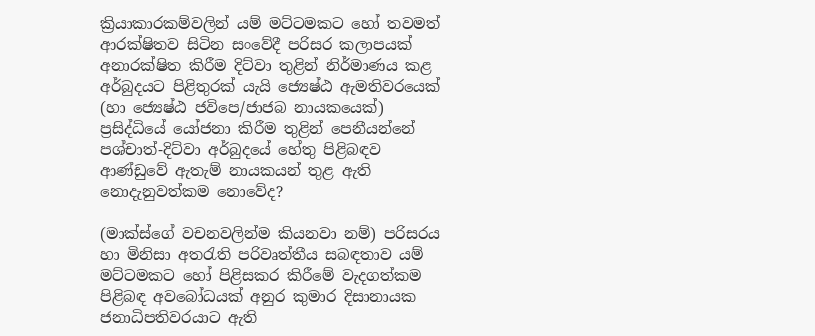ක්‍රියාකාරකම්වලින් යම් මට්ටමකට හෝ තවමත් ආරක්ෂිතව සිටින සංවේදී පරිසර කලාපයක් අනාරක්ෂිත කිරීම දිට්වා තුළින් නිර්මාණය කළ අර්බුදයට පිළිතුරක් යැයි ජ්‍යෙෂ්ඨ ඇමතිවරයෙක් (හා ජ්‍යෙෂ්ඨ ජවිපෙ/ජාජබ නායකයෙක්) ප්‍රසිද්ධියේ යෝජනා කිරීම තුළින් පෙනීයන්නේ පශ්චාත්-දිට්වා අර්බුදයේ හේතු පිළිබඳව ආණ්ඩුවේ ඇතැම් නායකයන් තුළ ඇති නොදැනුවත්කම නොවේද?

(මාක්ස්ගේ වචනවලින්ම කියනවා නම්) පරිසරය හා මිනිසා අතරැති පරිවෘත්තීය සබඳතාව යම් මට්ටමකට හෝ පිළිසකර කිරීමේ වැදගත්කම පිළිබඳ අවබෝධයක් අනුර කුමාර දිසානායක ජනාධිපතිවරයාට ඇති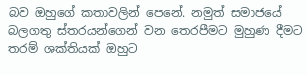බව ඔහුගේ කතාවලින් පෙනේ. නමුත් සමාජයේ බලගතු ස්තරයන්ගෙන් වන තෙරපීමට මුහුණ දීමට තරම් ශක්තියක් ඔහුට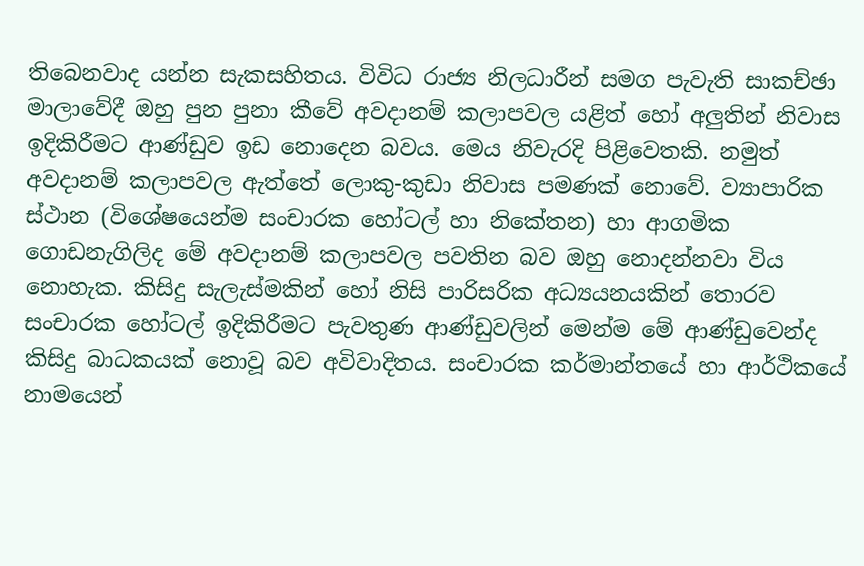තිබෙනවාද යන්න සැකසහිතය. විවිධ රාජ්‍ය නිලධාරීන් සමග පැවැති සාකච්ඡා මාලාවේදී ඔහු පුන පුනා කීවේ අවදානම් කලාපවල යළිත් හෝ අලුතින් නිවාස ඉදිකිරීමට ආණ්ඩුව ඉඩ නොදෙන බවය. මෙය නිවැරදි පිළිවෙතකි. නමුත් අවදානම් කලාපවල ඇත්තේ ලොකු-කුඩා නිවාස පමණක් නොවේ. ව්‍යාපාරික ස්ථාන (විශේෂයෙන්ම සංචාරක හෝටල් හා නිකේතන) හා ආගමික ගොඩනැගිලිද මේ අවදානම් කලාපවල පවතින බව ඔහු නොදන්නවා විය නොහැක. කිසිදු සැලැස්මකින් හෝ නිසි පාරිසරික අධ්‍යයනයකින් තොරව සංචාරක හෝටල් ඉදිකිරීමට පැවතුණ ආණ්ඩුවලින් මෙන්ම මේ ආණ්ඩුවෙන්ද කිසිදු බාධකයක් නොවූ බව අවිවාදිතය. සංචාරක කර්මාන්තයේ හා ආර්ථිකයේ නාමයෙන්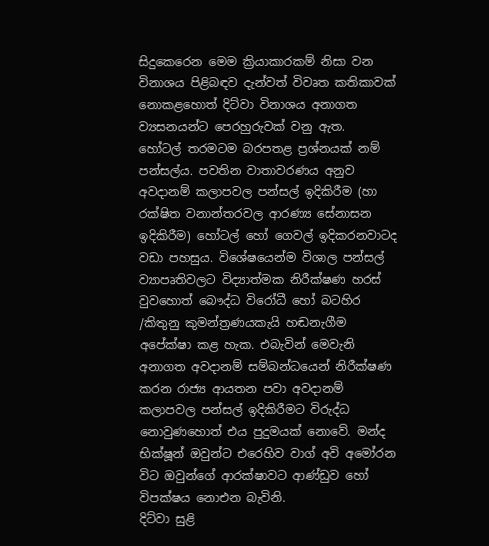සිදුකෙරෙන මෙම ක්‍රියාකාරකම් නිසා වන විනාශය පිළිබඳව දැන්වත් විවෘත කතිකාවක් නොකළහොත් දිට්වා විනාශය අනාගත ව්‍යසනයන්ට පෙරහුරුවක් වනු ඇත.
හෝටල් තරමටම බරපතළ ප්‍රශ්නයක් නම් පන්සල්ය. පවතින වාතාවරණය අනුව අවදානම් කලාපවල පන්සල් ඉදිකිරීම (හා රක්ෂිත වනාන්තරවල ආරණ්‍ය සේනාසන ඉදිකිරීම) හෝටල් හෝ ගෙවල් ඉදිකරනවාටද වඩා පහසුය. විශේෂයෙන්ම විශාල පන්සල් ව්‍යාපෘතිවලට විද්‍යාත්මක නිරීක්ෂණ හරස් වුවහොත් බෞද්ධ විරෝධී හෝ බටහිර /කිතුනු කුමන්ත්‍රණයකැයි හඬනැගීම අපේක්ෂා කළ හැක. එබැවින් මෙවැනි අනාගත අවදානම් සම්බන්ධයෙන් නිරීක්ෂණ කරන රාජ්‍ය ආයතන පවා අවදානම් කලාපවල පන්සල් ඉදිකිරීමට විරුද්ධ නොවුණහොත් එය පුදුමයක් නොවේ. මන්ද භික්ෂූන් ඔවුන්ට එරෙහිව වාග් අවි අමෝරන විට ඔවුන්ගේ ආරක්ෂාවට ආණ්ඩුව හෝ විපක්ෂය නොඑන බැවිනි.
දිට්වා සුළි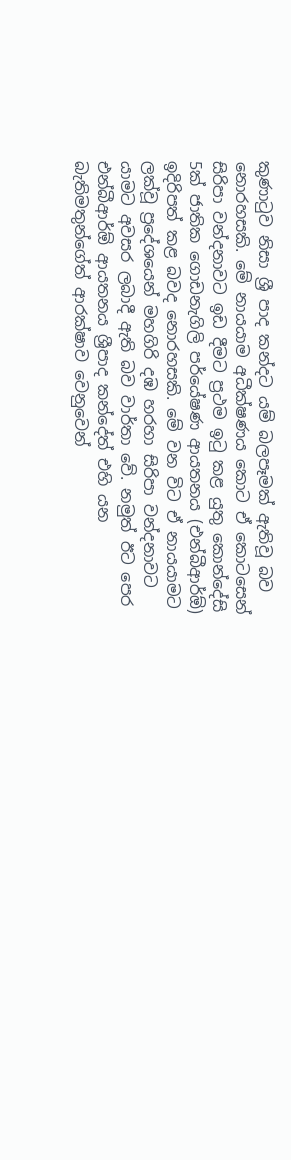කුණාටුව නිසා ශ්‍රී පාද කන්දට යම් බලපෑමක් ඇතිවූ බව නොරහසකි. මේ නායයාම අධීක්ෂණය කොට ඒ කොටසෙන් සිරිපා වන්දනාවට ඉඩ දීමට ප්‍රථම ඉටු කළ යුතු කොන්දේසි 5ක් ජාතික ගොඩනැගිලි පර්යේෂණ ආයතනය (එන්බීආර්ඕ) ඉදිරිපත් කළ බවද නොරහසකි. මේ වන විට ඒ නායයාමට ලක්වූ ප්‍රදේශයෙන් මහගිරි දඹ හරහා සිරිපා වන්දනාවට යාමට අවසර ලබාදී ඇති බව වාර්තා වේ. නමුත් ඊට පෙර එන්බීආර්ඕ ආයතනය ශ්‍රීපාද කන්දේත් එහි යන බැතිමතුන්ගේත් ආරක්ෂාව වෙනුවෙන්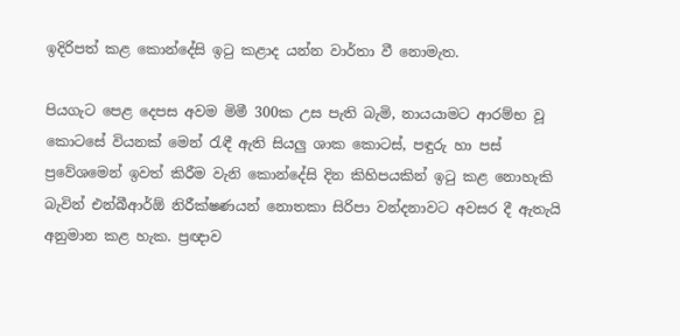ඉදිරිපත් කළ කොන්දේසි ඉටු කළාද යන්න වාර්තා වී නොමැත.

පියගැට පෙළ දෙපස අවම මිමී 300ක උස පැති බැමි, නායයාමට ආරම්භ වූ කොටසේ වියනක් මෙන් රැඳී ඇති සියලු ශාක කොටස්, පඳුරු හා පස් ප්‍රවේශමෙන් ඉවත් කිරීම වැනි කොන්දේසි දින කිහිපයකින් ඉටු කළ නොහැකි බැවින් එන්බීආර්ඕ නිරීක්ෂණයන් නොතකා සිරිපා වන්දනාවට අවසර දී ඇතැයි අනුමාන කළ හැක. ප්‍රඥාව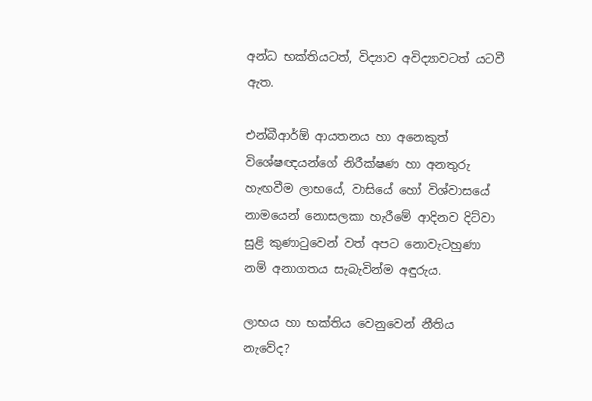අන්ධ භක්තියටත්, විද්‍යාව අවිද්‍යාවටත් යටවී ඇත.

එන්බීආර්ඕ ආයතනය හා අනෙකුත් විශේෂඥයන්ගේ නිරීක්ෂණ හා අනතුරු හැඟවීම ලාභයේ, වාසියේ හෝ විශ්වාසයේ නාමයෙන් නොසලකා හැරීමේ ආදිනව දිට්වා සුළි කුණාටුවෙන් වත් අපට නොවැටහුණා නම් අනාගතය සැබැවින්ම අඳුරුය.

ලාභය හා භක්තිය වෙනුවෙන් නීතිය නැවේද?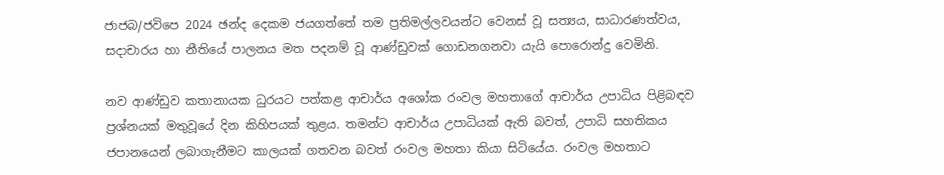ජාජබ/ජවිපෙ 2024 ඡන්ද දෙකම ජයගත්තේ තම ප්‍රතිමල්ලවයන්ට වෙනස් වූ සත්‍යය, සාධාරණත්වය, සදාචාරය හා නීතියේ පාලනය මත පදනම් වූ ආණ්ඩුවක් ගොඩනගනවා යැයි පොරොන්දු වෙමිනි.

නව ආණ්ඩුව කතානායක ධුරයට පත්කළ ආචාර්ය අශෝක රංවල මහතාගේ ආචාර්ය උපාධිය පිළිබඳව ප්‍රශ්නයක් මතුවූයේ දින කිහිපයක් තුළය. තමන්ට ආචාර්ය උපාධියක් ඇති බවත්, උපාධි සහතිකය ජපානයෙන් ලබාගැනීමට කාලයක් ගතවන බවත් රංවල මහතා කියා සිටියේය. රංවල මහතාට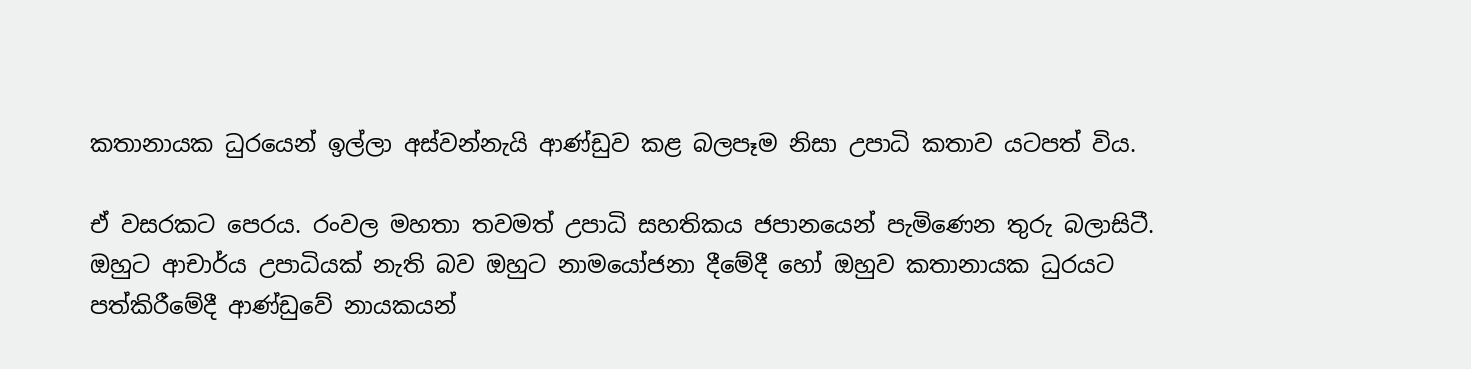කතානායක ධුරයෙන් ඉල්ලා අස්වන්නැයි ආණ්ඩුව කළ බලපෑම නිසා උපාධි කතාව යටපත් විය.

ඒ වසරකට පෙරය. රංවල මහතා තවමත් උපාධි සහතිකය ජපානයෙන් පැමිණෙන තුරු බලාසිටී. ඔහුට ආචාර්ය උපාධියක් නැති බව ඔහුට නාමයෝජනා දීමේදී හෝ ඔහුව කතානායක ධුරයට පත්කිරීමේදී ආණ්ඩුවේ නායකයන්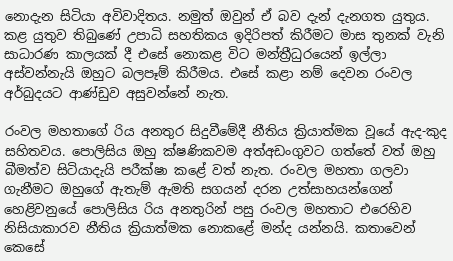නොදැන සිටියා අවිවාදිතය. නමුත් ඔවුන් ඒ බව දැන් දැනගත යුතුය. කළ යුතුව තිබුණේ උපාධි සහතිකය ඉදිරිපත් කිරීමට මාස තුනක් වැනි සාධාරණ කාලයක් දී එසේ නොකළ විට මන්ත්‍රීධුරයෙන් ඉල්ලා අස්වන්නැයි ඔහුට බලපෑම් කිරීමය. එසේ කළා නම් දෙවන රංවල අර්බුදයට ආණ්ඩුව අසුවන්නේ නැත.

රංවල මහතාගේ රිය අනතුර සිදුවීමේදී නීතිය ක්‍රියාත්මක වූයේ ඇද-කුද සහිතවය. පොලිසිය ඔහු ක්ෂණිකවම අත්අඩංගුවට ගත්තේ වත් ඔහු බීමත්ව සිටියාදැයි පරීක්ෂා කළේ වත් නැත. රංවල මහතා ගලවා ගැනීමට ඔහුගේ ඇතැම් ඇමති සගයන් දරන උත්සාහයන්ගෙන් හෙළිවනුයේ පොලිසිය රිය අනතුරින් පසු රංවල මහතාට එරෙහිව නිසියාකාරව නීතිය ක්‍රියාත්මක නොකළේ මන්ද යන්නයි. කතාවෙන් කෙසේ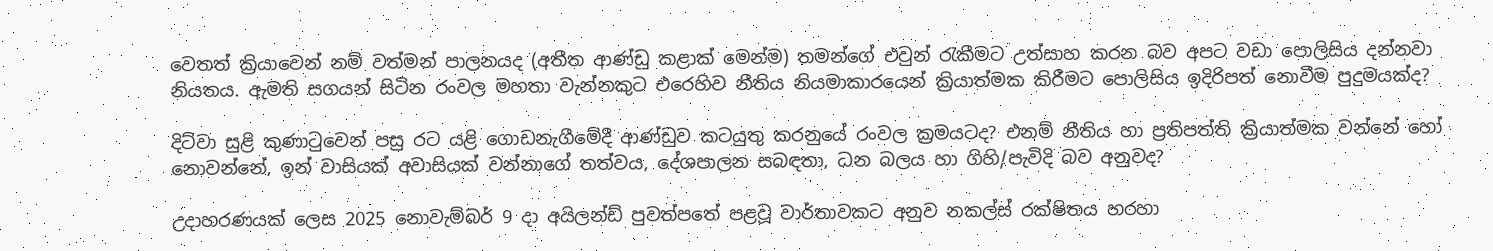වෙතත් ක්‍රියාවෙන් නම් වත්මන් පාලනයද (අතීත ආණ්ඩු කළාක් මෙන්ම) තමන්ගේ එවුන් රැකීමට උත්සාහ කරන බව අපට වඩා පොලිසිය දන්නවා නියතය. ඇමති සගයන් සිටින රංවල මහතා වැන්නකුට එරෙහිව නීතිය නියමාකාරයෙන් ක්‍රියාත්මක කිරීමට පොලිසිය ඉදිරිපත් නොවීම පුදුමයක්ද?

දිට්වා සුළි කුණාටුවෙන් පසු රට යළි ගොඩනැගීමේදී ආණ්ඩුව කටයුතු කරනුයේ රංවල ක්‍රමයටද? එනම් නීතිය හා ප්‍රතිපත්ති ක්‍රියාත්මක වන්නේ හෝ නොවන්නේ, ඉන් වාසියක් අවාසියක් වන්නාගේ තත්වය, දේශපාලන සබඳතා, ධන බලය හා ගිහි/පැවිදි බව අනුවද?

උදාහරණයක් ලෙස 2025 නොවැම්බර් 9 දා අයිලන්ඩ් පුවත්පතේ පළවූ වාර්තාවකට අනුව නකල්ස් රක්ෂිතය හරහා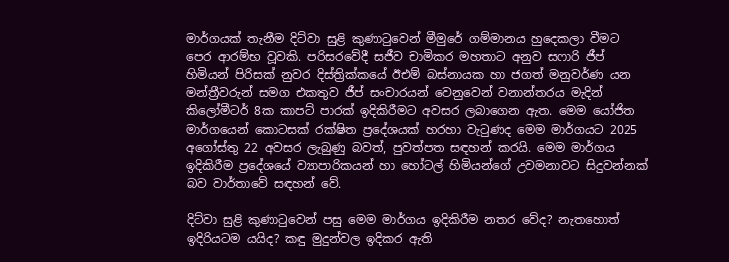මාර්ගයක් තැනීම දිට්වා සුළි කුණාටුවෙන් මීමුරේ ගම්මානය හුදෙකලා වීමට පෙර ආරම්භ වූවකි. පරිසරවේදී සජීව චාමිකර මහතාට අනුව සෆාරි ජීප් හිමියන් පිරිසක් නුවර දිස්ත්‍රික්කයේ ඊඑම් බස්නායක හා ජගත් මනුවර්ණ යන මන්ත්‍රීවරුන් සමග එකතුව ජීප් සංචාරයන් වෙනුවෙන් වනාන්තරය මැදින් කිලෝමීටර් 8ක කාපට් පාරක් ඉදිකිරීමට අවසර ලබාගෙන ඇත. මෙම යෝජිත මාර්ගයෙන් කොටසක් රක්ෂිත ප්‍රදේශයක් හරහා වැටුණද මෙම මාර්ගයට 2025 අගෝස්තු 22 අවසර ලැබුණු බවත්, පුවත්පත සඳහන් කරයි. මෙම මාර්ගය ඉදිකිරීම ප්‍රදේශයේ ව්‍යාපාරිකයන් හා හෝටල් හිමියන්ගේ උවමනාවට සිදුවන්නක් බව වාර්තාවේ සඳහන් වේ.

දිට්වා සුළි කුණාටුවෙන් පසු මෙම මාර්ගය ඉදිකිරීම නතර වේද? නැතහොත් ඉදිරියටම යයිද? කඳු මුදුන්වල ඉදිකර ඇති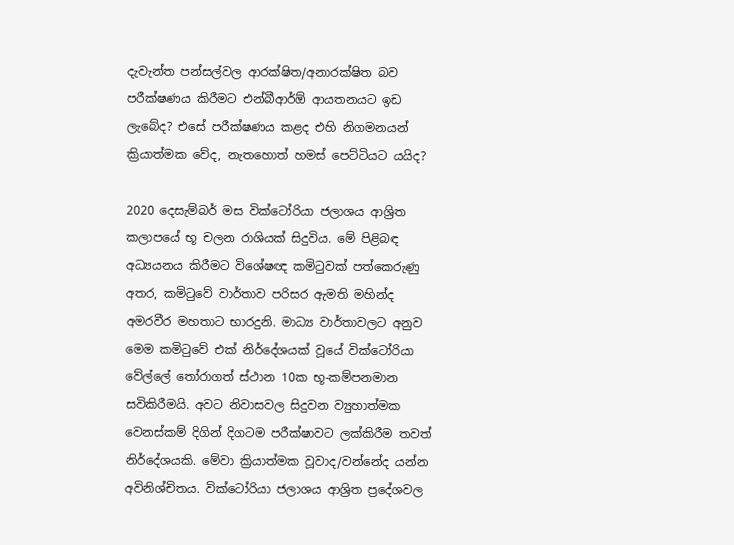දැවැන්ත පන්සල්වල ආරක්ෂිත/අනාරක්ෂිත බව පරීක්ෂණය කිරීමට එන්බීආර්ඕ ආයතනයට ඉඩ ලැබේද? එසේ පරීක්ෂණය කළද එහි නිගමනයන් ක්‍රියාත්මක වේද, නැතහොත් හමස් පෙට්ටියට යයිද?

2020 දෙසැම්බර් මස වික්ටෝරියා ජලාශය ආශ්‍රිත කලාපයේ භූ චලන රාශියක් සිදුවිය. මේ පිළිබඳ අධ්‍යයනය කිරීමට විශේෂඥ කමිටුවක් පත්කෙරුණු අතර, කමිටුවේ වාර්තාව පරිසර ඇමති මහින්ද අමරවීර මහතාට භාරදුනි. මාධ්‍ය වාර්තාවලට අනුව මෙම කමිටුවේ එක් නිර්දේශයක් වූයේ වික්ටෝරියා වේල්ලේ තෝරාගත් ස්ථාන 10ක භූ-කම්පනමාන සවිකිරීමයි. අවට නිවාසවල සිදුවන ව්‍යුහාත්මක වෙනස්කම් දිගින් දිගටම පරීක්ෂාවට ලක්කිරීම තවත් නිර්දේශයකි. මේවා ක්‍රියාත්මක වූවාද/වන්නේද යන්න අවිනිශ්චිතය. වික්ටෝරියා ජලාශය ආශ්‍රිත ප්‍රදේශවල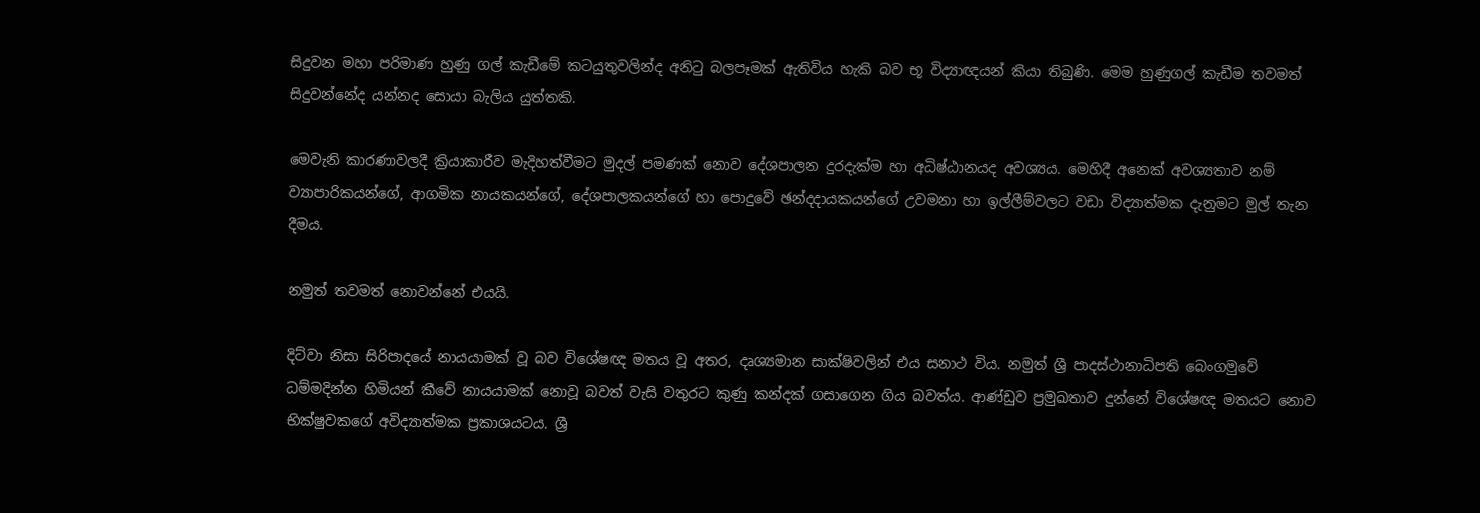සිදුවන මහා පරිමාණ හුණු ගල් කැඩීමේ කටයුතුවලින්ද අනිටු බලපෑමක් ඇතිවිය හැකි බව භූ විද්‍යාඥයන් කියා තිබුණි. මෙම හුණුගල් කැඩීම තවමත් සිදුවන්නේද යන්නද සොයා බැලිය යුත්තකි.

මෙවැනි කාරණාවලදී ක්‍රියාකාරීව මැදිහත්වීමට මුදල් පමණක් නොව දේශපාලන දුරදැක්ම හා අධිෂ්ඨානයද අවශ්‍යය. මෙහිදී අනෙක් අවශ්‍යතාව නම් ව්‍යාපාරිකයන්ගේ, ආගමික නායකයන්ගේ, දේශපාලකයන්ගේ හා පොදුවේ ඡන්දදායකයන්ගේ උවමනා හා ඉල්ලීම්වලට වඩා විද්‍යාත්මක දැනුමට මුල් තැන දීමය.

නමුත් තවමත් නොවන්නේ එයයි.

දිට්වා නිසා සිරිපාදයේ නායයාමක් වූ බව විශේෂඥ මතය වූ අතර, දෘශ්‍යමාන සාක්ෂිවලින් එය සනාථ විය. නමුත් ශ්‍රී පාදස්ථානාධිපති බෙංගමුවේ ධම්මදින්න හිමියන් කීවේ නායයාමක් නොවූ බවත් වැසි වතුරට කුණු කන්දක් ගසාගෙන ගිය බවත්ය. ආණ්ඩුව ප්‍රමුඛතාව දුන්නේ විශේෂඥ මතයට නොව භික්ෂුවකගේ අවිද්‍යාත්මක ප්‍රකාශයටය. ශ්‍රී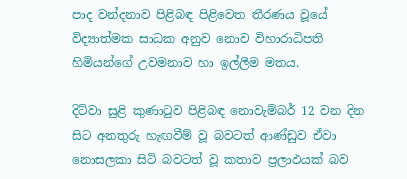පාද වන්දනාව පිළිබඳ පිළිවෙත තීරණය වූයේ විද්‍යාත්මක සාධක අනුව නොව විහාරාධිපති හිමියන්ගේ උවමනාව හා ඉල්ලීම මතය.

දිට්වා සුළි කුණාටුව පිළිබඳ නොවැම්බර් 12 වන දින සිට අනතුරු හැඟවීම් වූ බවටත් ආණ්ඩුව ඒවා නොසලකා සිටි බවටත් වූ කතාව ප්‍රලාඵයක් බව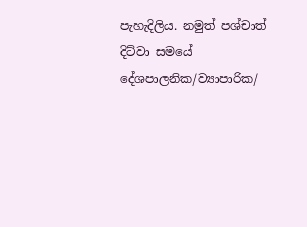පැහැදිලිය. නමුත් පශ්චාත් දිට්වා සමයේ දේශපාලනික/ව්‍යාපාරික/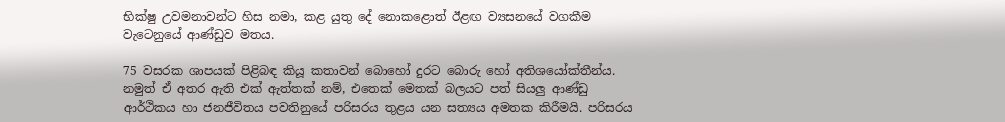භික්ෂු උවමනාවන්ට හිස නමා, කළ යුතු දේ නොකළොත් ඊළඟ ව්‍යසනයේ වගකීම වැටෙනුයේ ආණ්ඩුව මතය.

75 වසරක ශාපයක් පිළිබඳ කියූ කතාවන් බොහෝ දුරට බොරු හෝ අතිශයෝක්තීන්ය. නමුත් ඒ අතර ඇති එක් ඇත්තක් නම්, එතෙක් මෙතක් බලයට පත් සියලු ආණ්ඩු ආර්ථිකය හා ජනජීවිතය පවතිනුයේ පරිසරය තුළය යන සත්‍යය අමතක කිරීමයි. පරිසරය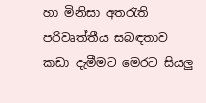හා මිනිසා අතරැති පරිවෘත්තීය සබඳතාව කඩා දැමීමට මෙරට සියලු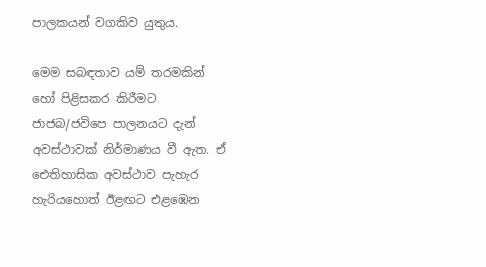පාලකයන් වගකිව යුතුය.

මෙම සබඳතාව යම් තරමකින් හෝ පිළිසකර කිරීමට ජාජබ/ජවිපෙ පාලනයට දැන් අවස්ථාවක් නිර්මාණය වී ඇත. ඒ ඓතිහාසික අවස්ථාව පැහැර හැරියහොත් ඊළඟට එළඹෙන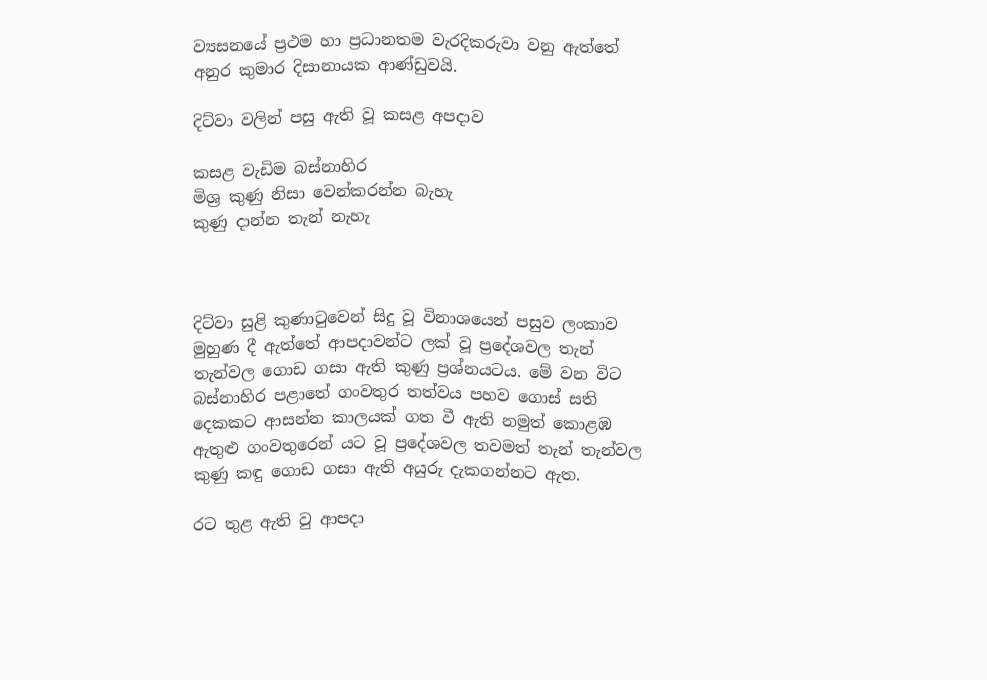ව්‍යසනයේ ප්‍රථම හා ප්‍රධානතම වැරදිකරුවා වනු ඇත්තේ අනුර කුමාර දිසානායක ආණ්ඩුවයි.

දිට්වා වලින් පසු ඇති වූ කසළ අපදාව

කසළ වැඩිම බස්නාහිර
මිශ්‍ර කුණු නිසා වෙන්කරන්න බැහැ
කුණු දාන්න තැන් නැහැ



දිට්වා සුළි කුණාටුවෙන් සිදු වූ විනාශයෙන් පසුව ලංකාව මුහුණ දී ඇත්තේ ආපදාවන්ට ලක් වූ ප්‍රදේශවල තැන් තැන්වල ගොඩ ගසා ඇති කුණු ප්‍රශ්නයටය. මේ වන විට බස්නාහිර පළාතේ ගංවතුර තත්වය පහව ගොස් සති දෙකකට ආසන්න කාලයක් ගත වී ඇති නමුත් කොළඹ ඇතුළු ගංවතුරෙන් යට වූ ප්‍රදේශවල තවමත් තැන් තැන්වල කුණු කඳු ගොඩ ගසා ඇති අයුරු දැකගන්නට ඇත.

රට තුළ ඇති වු ආපදා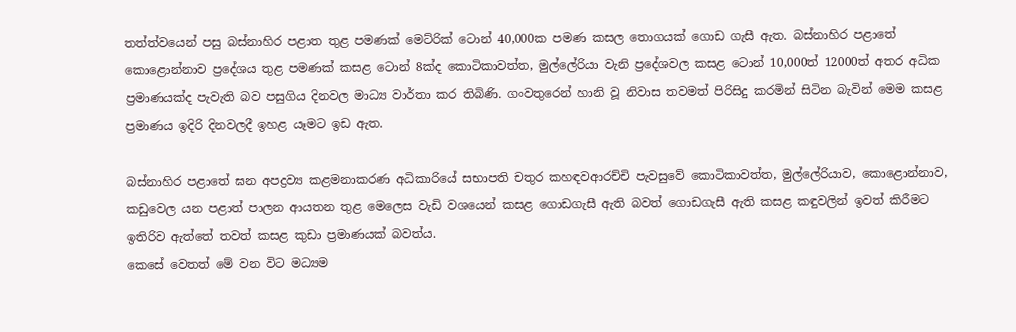තත්ත්වයෙන් පසු බස්නාහිර පළාත තුළ පමණක් මෙට්රික් ටොන් 40,000ක පමණ කසල තොගයක් ගොඩ ගැසී ඇත. බස්නාහිර පළාතේ කොළොන්නාව ප්‍රදේශය තුළ පමණක් කසළ ටොන් 8ක්ද කොටිකාවත්ත, මුල්ලේරියා වැනි ප්‍රදේශවල කසළ ටොන් 10,000ත් 12000ත් අතර අධික ප්‍රමාණයක්ද පැවැති බව පසුගිය දිනවල මාධ්‍ය වාර්තා කර තිබිණි. ගංවතුරෙන් හානි වූ නිවාස තවමත් පිරිසිදු කරමින් සිටින බැවින් මෙම කසළ ප්‍රමාණය ඉදිරි දිනවලදී ඉහළ යෑමට ඉඩ ඇත.

බස්නාහිර පළාතේ ඝන අපද්‍රව්‍ය කළමනාකරණ අධිකාරියේ සභාපති චතුර කහඳවආරච්චි පැවසුවේ කොටිකාවත්ත, මුල්ලේරියාව, කොළොන්නාව, කඩුවෙල යන පළාත් පාලන ආයතන තුළ මෙලෙස වැඩි වශයෙන් කසළ ගොඩගැසී ඇති බවත් ගොඩගැසී ඇති කසළ කඳුවලින් ඉවත් කිරීමට ඉතිරිව ඇත්තේ තවත් කසළ කුඩා ප්‍රමාණයක් බවත්ය.
කෙසේ වෙතත් මේ වන විට මධ්‍යම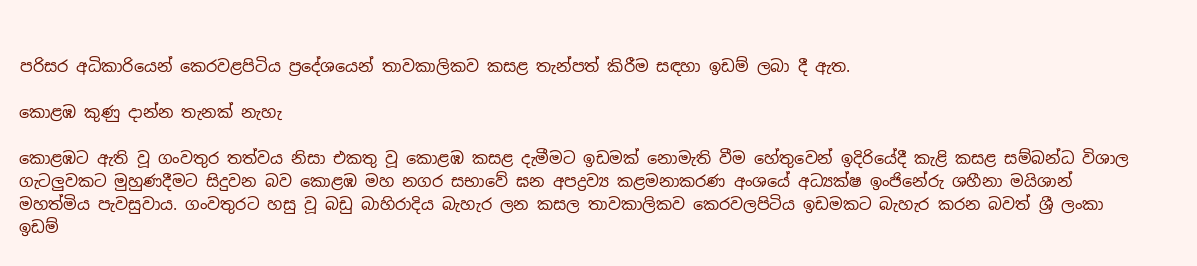පරිසර අධිකාරියෙන් කෙරවළපිටිය ප්‍රදේශයෙන් තාවකාලිකව කසළ තැන්පත් කිරීම සඳහා ඉඩම් ලබා දී ඇත.

කොළඹ කුණු දාන්න තැනක් නැහැ

කොළඹට ඇති වූ ගංවතුර තත්වය නිසා එකතු වූ කොළඹ කසළ දැමීමට ඉඩමක් නොමැති වීම හේතුවෙන් ඉදිරියේදී කැළි කසළ සම්බන්ධ විශාල ගැටලු‍වකට මුහුණදීමට සිදුවන බව කොළඹ මහ නගර සභාවේ ඝන අපද්‍රව්‍ය කළමනාකරණ අංශයේ අධ්‍යක්ෂ ඉංජිනේරු ශහීනා මයිශාන් මහත්මිය පැවසුවාය. ගංවතුරට හසු වූ බඩු බාහිරාදිය බැහැර ලන කසල තාවකාලිකව කෙරවලපිටිය ඉඩමකට බැහැර කරන බවත් ශ්‍රී ලංකා ඉඩම්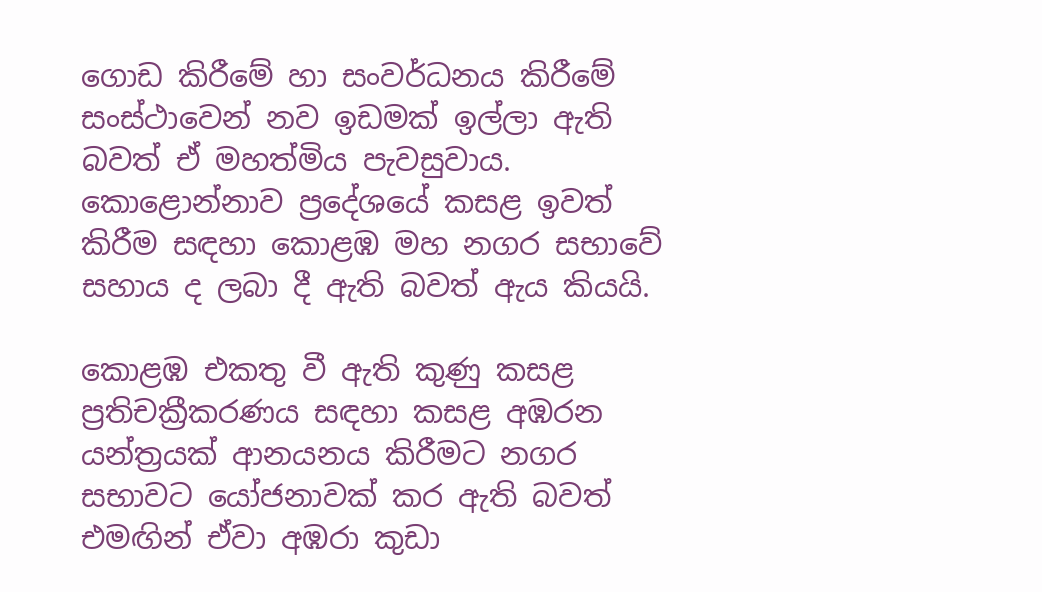ගොඩ කිරීමේ හා සංවර්ධනය කිරීමේ සංස්ථාවෙන් නව ඉඩමක් ඉල්ලා ඇති බවත් ඒ මහත්මිය පැවසුවාය. කොළොන්නාව ප්‍රදේශයේ කසළ ඉවත් කිරීම සඳහා කොළඹ මහ නගර සභාවේ සහාය ද ලබා දී ඇති බවත් ඇය කියයි.

කොළඹ එකතු වී ඇති කුණු කසළ ප්‍රතිචක්‍රීකරණය සඳහා කසළ අඹරන යන්ත්‍රයක් ආනයනය කිරීමට නගර සභාවට යෝජනාවක් කර ඇති බවත් එමඟින් ඒවා අඹරා කුඩා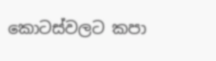කොටස්වලට කපා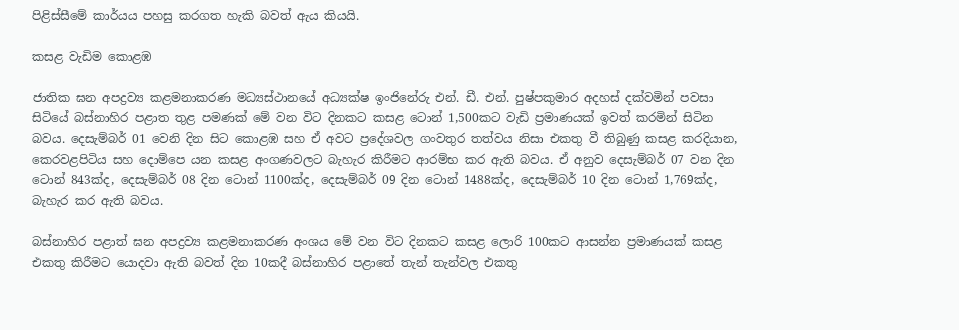පිළිස්සීමේ කාර්යය පහසු කරගත හැකි බවත් ඇය කියයි.

කසළ වැඩිම කොළඹ

ජාතික ඝන අපද්‍රව්‍ය කළමනාකරණ මධ්‍යස්ථානයේ අධ්‍යක්ෂ ඉංජිනේරු එන්. ඩී. එන්. පුෂ්පකුමාර අදහස් දක්වමින් පවසා සිටියේ බස්නාහිර පළාත තුළ පමණක් මේ වන විට දිනකට කසළ ටොන් 1,500කට වැඩි ප්‍රමාණයක් ඉවත් කරමින් සිටින බවය. දෙසැම්බර් 01 වෙනි දින සිට කොළඹ සහ ඒ අවට ප්‍රදේශවල ගංවතුර තත්වය නිසා එකතු වී තිබුණු කසළ කරදියාන, කෙරවළපිටිය සහ දොම්පෙ යන කසළ අංගණවලට බැහැර කිරීමට ආරම්භ කර ඇති බවය. ඒ අනුව දෙසැම්බර් 07 වන දින ටොන් 843ක්ද, දෙසැම්බර් 08 දින ටොන් 1100ක්ද, දෙසැම්බර් 09 දින ටොන් 1488ක්ද, දෙසැම්බර් 10 දින ටොන් 1,769ක්ද, බැහැර කර ඇති බවය.

බස්නාහිර පළාත් ඝන අපද්‍රව්‍ය කළමනාකරණ අංශය මේ වන විට දිනකට කසළ ලොරි 100කට ආසන්න ප්‍රමාණයක් කසළ එකතු කිරීමට යොදවා ඇති බවත් දින 10කදී බස්නාහිර පළාතේ තැන් තැන්වල එකතු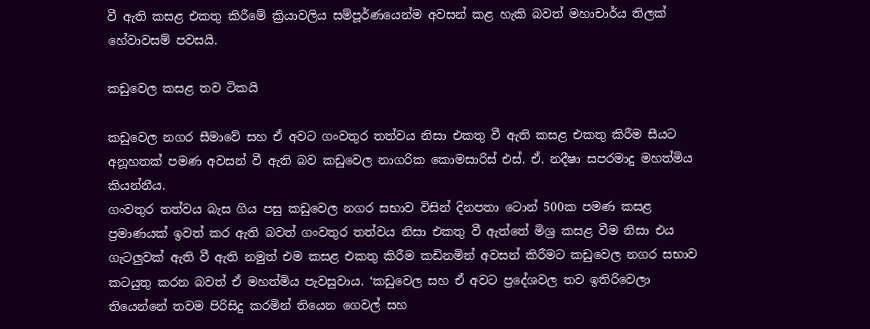වී ඇති කසළ එකතු කිරීමේ ක්‍රියාවලිය සම්පූර්ණයෙන්ම අවසන් කළ හැකි බවත් මහාචාර්ය තිලක් හේවාවසම් පවසයි.

කඩුවෙල කසළ තව ටිකයි

කඩුවෙල නගර සීමාවේ සහ ඒ අවට ගංවතුර තත්වය නිසා එකතු වී ඇති කසළ එකතු කිරීම සීයට අනූහතක් පමණ අවසන් වී ඇති බව කඩුවෙල නාගරික කොමසාරිස් එස්. ඒ. නදීෂා සපරමාදු මහත්මිය කියන්නීය.
ගංවතුර තත්වය බැස ගිය පසු කඩුවෙල නගර සභාව විසින් දිනපතා ටොන් 500ක පමණ කසළ ප්‍රමාණයක් ඉවත් කර ඇති බවත් ගංවතුර තත්වය නිසා එකතු වී ඇත්තේ මිශ්‍ර කසළ වීම නිසා එය ගැටලුවක් ඇති වී ඇති නමුත් එම කසළ එකතු කිරීම කඩිනමින් අවසන් කිරීමට කඩුවෙල නගර සභාව කටයුතු කරන බවත් ඒ මහත්මිය පැවසුවාය. ‘කඩුවෙල සහ ඒ අවට ප්‍රදේශවල තව ඉතිරිවෙලා තියෙන්නේ තවම පිරිසිදු කරමින් තියෙන ගෙවල් සහ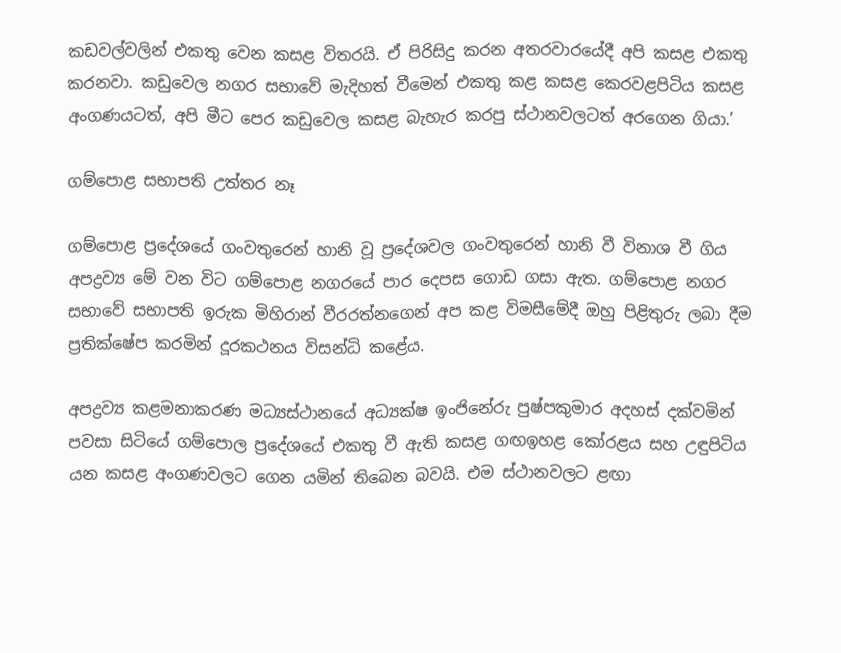කඩවල්වලින් එකතු වෙන කසළ විතරයි. ඒ පිරිසිදු කරන අතරවාරයේදී අපි කසළ එකතු කරනවා. කඩුවෙල නගර සභාවේ මැදිහත් වීමෙන් එකතු කළ කසළ කෙරවළපිටිය කසළ අංගණයටත්, අපි මීට පෙර කඩුවෙල කසළ බැහැර කරපු ස්ථානවලටත් අරගෙන ගියා.’

ගම්පොළ සභාපති උත්තර නෑ

ගම්පොළ ප්‍රදේශයේ ගංවතුරෙන් හානි වූ ප්‍රදේශවල ගංවතුරෙන් හානි වී විනාශ වී ගිය අපද්‍රව්‍ය මේ වන විට ගම්පොළ නගරයේ පාර දෙපස ගොඩ ගසා ඇත. ගම්පොළ නගර සභාවේ සභාපති ඉරුක මිහිරාන් වීරරත්නගෙන් අප කළ විමසීමේදී ඔහු පිළිතුරු ලබා දීම ප්‍රතික්ෂේප කරමින් දූරකථනය විසන්ධි කළේය.

අපද්‍රව්‍ය කළමනාකරණ මධ්‍යස්ථානයේ අධ්‍යක්ෂ ඉංජිනේරු පුෂ්පකුමාර අදහස් දක්වමින් පවසා සිටියේ ගම්පොල ප්‍රදේශයේ එකතු වී ඇති කසළ ගඟඉහළ කෝරළය සහ උඳුපිටිය යන කසළ අංගණවලට ගෙන යමින් තිබෙන බවයි. එම ස්ථානවලට ළඟා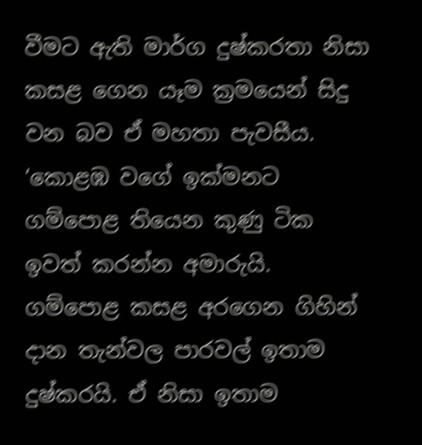වීමට ඇති මාර්ග දුෂ්කරතා නිසා කසළ ගෙන යෑම ක්‍රමයෙන් සිදු වන බව ඒ මහතා පැවසීය. ‘කොළඹ වගේ ඉක්මනට ගම්පොළ තියෙන කුණු ටික ඉවත් කරන්න අමාරුයි. ගම්පොළ කසළ අරගෙන ගිහින් දාන තැන්වල පාරවල් ඉතාම දුෂ්කරයි. ඒ නිසා ඉතාම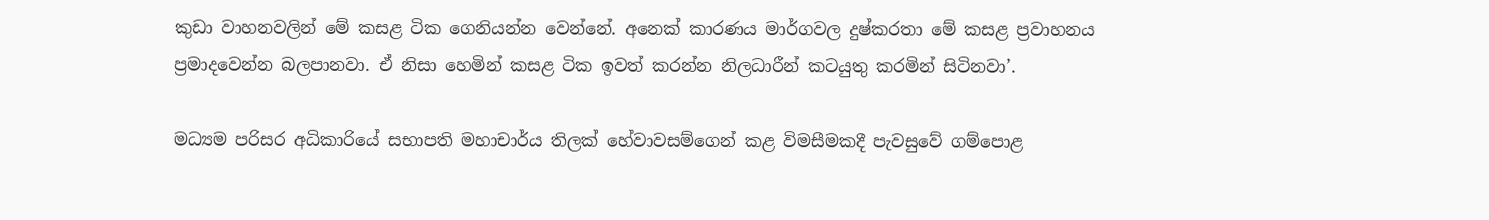කුඩා වාහනවලින් මේ කසළ ටික ගෙනියන්න වෙන්නේ. අනෙක් කාරණය මාර්ගවල දුෂ්කරතා මේ කසළ ප්‍රවාහනය ප්‍රමාදවෙන්න බලපානවා. ඒ නිසා හෙමින් කසළ ටික ඉවත් කරන්න නිලධාරීන් කටයුතු කරමින් සිටිනවා’.

මධ්‍යම පරිසර අධිකාරියේ සභාපති මහාචාර්ය තිලක් හේවාවසම්ගෙන් කළ විමසීමකදී පැවසුවේ ගම්පොළ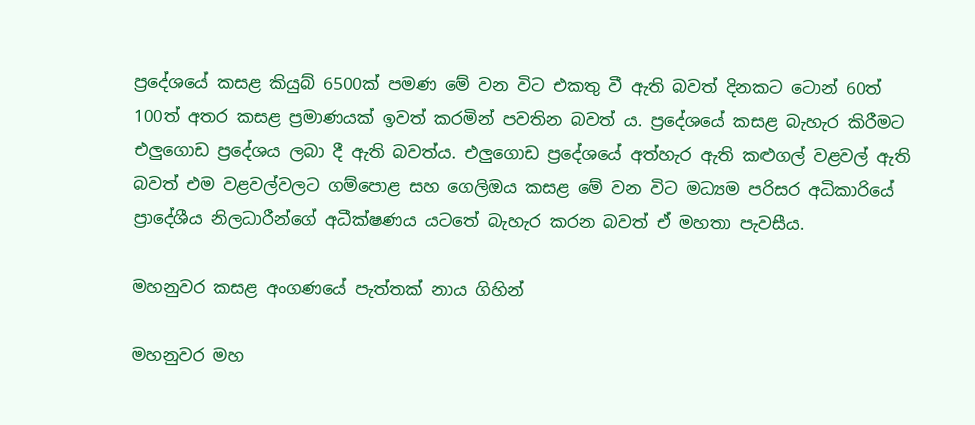ප්‍රදේශයේ කසළ කියුබ් 6500ක් පමණ මේ වන විට එකතු වී ඇති බවත් දිනකට ටොන් 60ත් 100ත් අතර කසළ ප්‍රමාණයක් ඉවත් කරමින් පවතින බවත් ය. ප්‍රදේශයේ කසළ බැහැර කිරීමට එලු‍ගොඩ ප්‍රදේශය ලබා දී ඇති බවත්ය. එලු‍ගොඩ ප්‍රදේශයේ අත්හැර ඇති කළුගල් වළවල් ඇති බවත් එම වළවල්වලට ගම්පොළ සහ ගෙලිඔය කසළ මේ වන විට මධ්‍යම පරිසර අධිකාරියේ ප්‍රාදේශීය නිලධාරීන්ගේ අධීක්ෂණය යටතේ බැහැර කරන බවත් ඒ මහතා පැවසීය.

මහනුවර කසළ අංගණයේ පැත්තක් නාය ගිහින්

මහනුවර මහ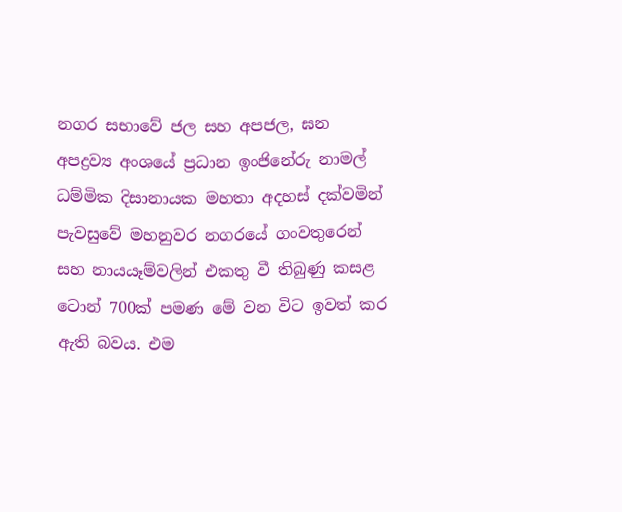නගර සභාවේ ජල සහ අපජල, ඝන අපද්‍රව්‍ය අංශයේ ප්‍රධාන ඉංජිනේරු නාමල් ධම්මික දිසානායක මහතා අදහස් දක්වමින් පැවසුවේ මහනුවර නගරයේ ගංවතුරෙන් සහ නායයෑම්වලින් එකතු වී තිබුණු කසළ ටොන් 700ක් පමණ මේ වන විට ඉවත් කර ඇති බවය. එම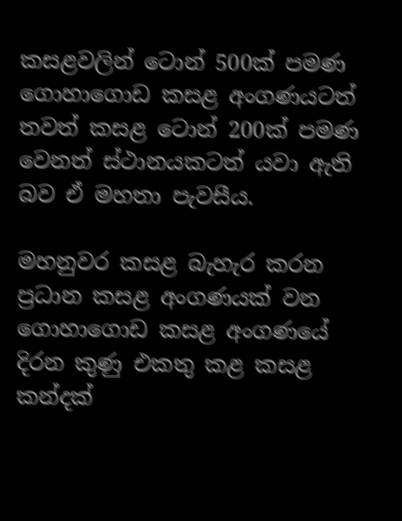කසළවලින් ටොන් 500ක් පමණ ගොහාගොඩ කසළ අංගණයටත් තවත් කසළ ටොන් 200ක් පමණ වෙනත් ස්ථානයකටත් යවා ඇති බව ඒ මහතා පැවසීය.

මහනුවර කසළ බැහැර කරන ප්‍රධාන කසළ අංගණයක් වන ගොහාගොඩ කසළ අංගණයේ දිරන කුණු එකතු කළ කසළ කන්දක්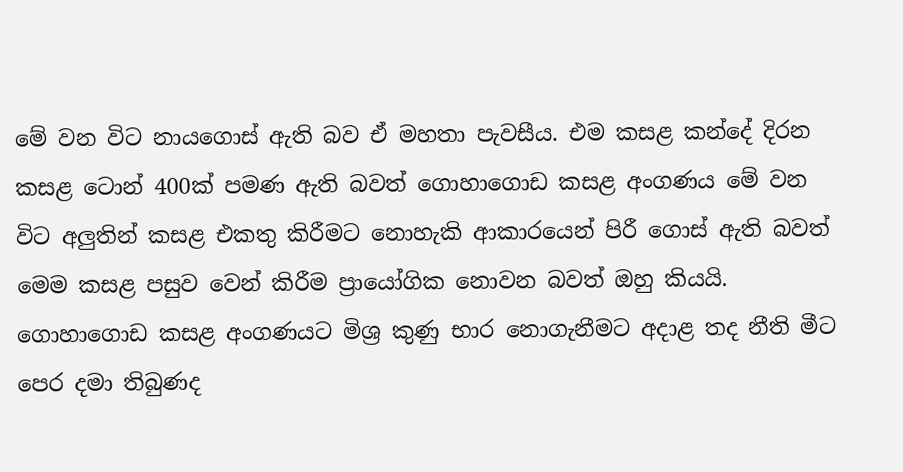මේ වන විට නායගොස් ඇති බව ඒ මහතා පැවසීය. එම කසළ කන්දේ දිරන කසළ ටොන් 400ක් පමණ ඇති බවත් ගොහාගොඩ කසළ අංගණය මේ වන විට අලු‍තින් කසළ එකතු කිරීමට නොහැකි ආකාරයෙන් පිරී ගොස් ඇති බවත් මෙම කසළ පසුව වෙන් කිරීම ප්‍රායෝගික නොවන බවත් ඔහු කියයි. ගොහාගොඩ කසළ අංගණයට මිශ්‍ර කුණු භාර නොගැනීමට අදාළ තද නීති මීට පෙර දමා තිබුණද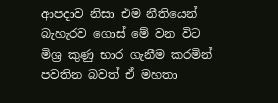ආපදාව නිසා එම නීතියෙන් බැහැරව ගොස් මේ වන විට මිශ්‍ර කුණු භාර ගැනීම කරමින් පවතින බවත් ඒ මහතා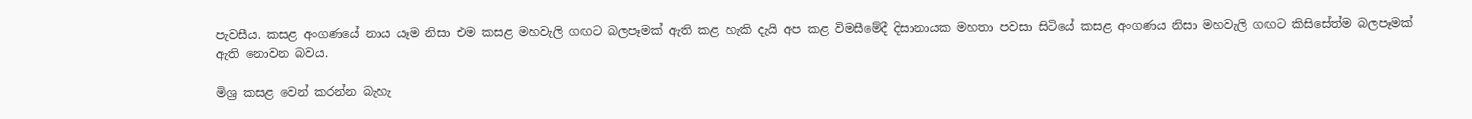පැවසීය. කසළ අංගණයේ නාය යෑම නිසා එම කසළ මහවැලි ගඟට බලපෑමක් ඇති කළ හැකි දැයි අප කළ විමසීමේදී දිසානායක මහතා පවසා සිටියේ කසළ අංගණය නිසා මහවැලි ගඟට කිසිසේත්ම බලපෑමක් ඇති නොවන බවය.

මිශ්‍ර කසළ වෙන් කරන්න බැහැ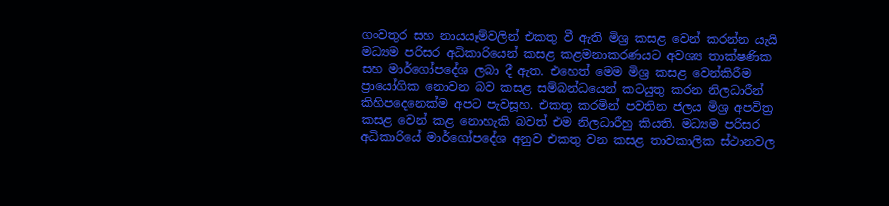ගංවතුර සහ නායයෑම්වලින් එකතු වී ඇති මිශ්‍ර කසළ වෙන් කරන්න යැයි මධ්‍යම පරිසර අධිකාරියෙන් කසළ කළමනාකරණයට අවශ්‍ය තාක්ෂණික සහ මාර්ගෝපදේශ ලබා දී ඇත. එහෙත් මෙම මිශ්‍ර කසළ වෙන්කිරීම ප්‍රායෝගික නොවන බව කසළ සම්බන්ධයෙන් කටයුතු කරන නිලධාරීන් කිහිපදෙනෙක්ම අපට පැවසූහ. එකතු කරමින් පවතින ජලය මිශ්‍ර අපවිත්‍ර කසළ වෙන් කළ නොහැකි බවත් එම නිලධාරීහු කියති. මධ්‍යම පරිසර අධිකාරියේ මාර්ගෝපදේශ අනුව එකතු වන කසළ තාවකාලික ස්ථානවල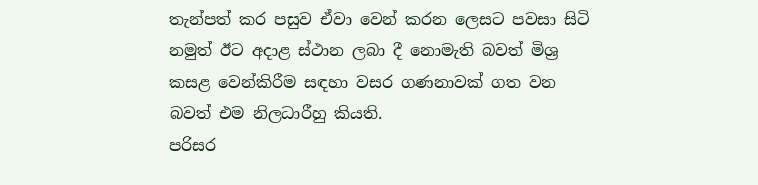තැන්පත් කර පසුව ඒවා වෙන් කරන ලෙසට පවසා සිටි නමුත් ඊට අදාළ ස්ථාන ලබා දී නොමැති බවත් මිශ්‍ර කසළ වෙන්කිරීම සඳහා වසර ගණනාවක් ගත වන බවත් එම නිලධාරීහු කියති.
පරිසර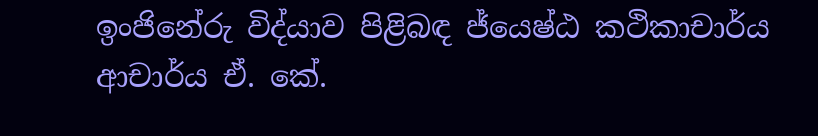ඉංජිනේරු විද්යාව පිළිබඳ ජ්යෙෂ්ඨ කථිකාචාර්ය ආචාර්ය ඒ. කේ.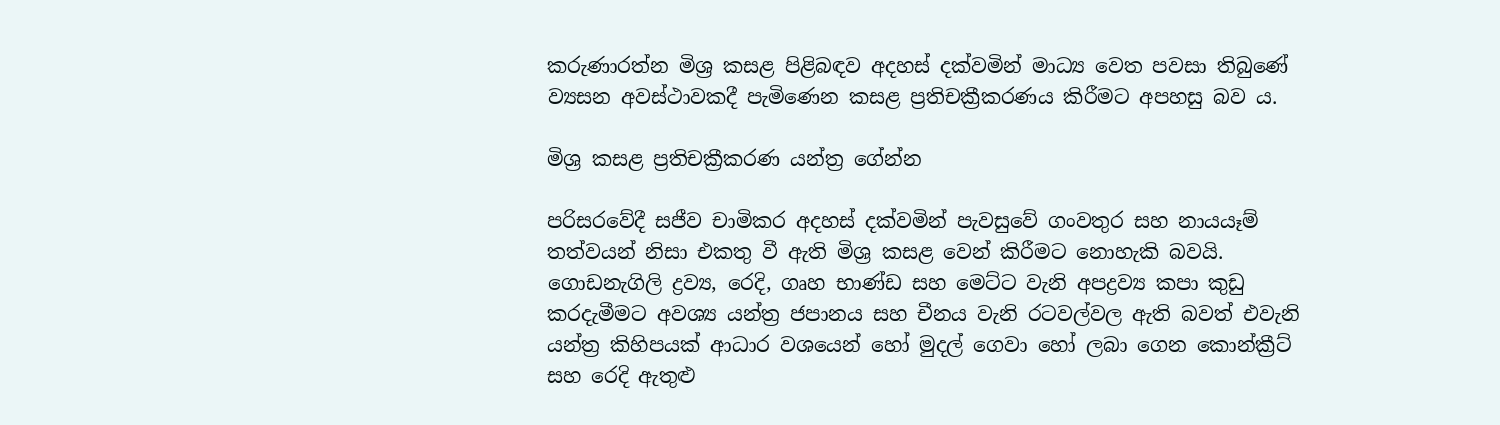කරුණාරත්න මිශ්‍ර කසළ පිළිබඳව අදහස් දක්වමින් මාධ්‍ය වෙත පවසා තිබුණේ ව්‍යසන අවස්ථාවකදී පැමිණෙන කසළ ප්‍රතිචක්‍රීකරණය කිරීමට අපහසු බව ය.

මිශ්‍ර කසළ ප්‍රතිචක්‍රීකරණ යන්ත්‍ර ගේන්න

පරිසරවේදී සජීව චාමිකර අදහස් දක්වමින් පැවසුවේ ගංවතුර සහ නායයෑම් තත්වයන් නිසා එකතු වී ඇති මිශ්‍ර කසළ වෙන් කිරීමට නොහැකි බවයි. ගොඩනැගිලි ද්‍රව්‍ය, රෙදි, ගෘහ භාණ්ඩ සහ මෙට්ට වැනි අපද්‍රව්‍ය කපා කුඩු කරදැමීමට අවශ්‍ය යන්ත්‍ර ජපානය සහ චීනය වැනි රටවල්වල ඇති බවත් එවැනි යන්ත්‍ර කිහිපයක් ආධාර වශයෙන් හෝ මුදල් ගෙවා හෝ ලබා ගෙන කොන්ක්‍රීට් සහ රෙදි ඇතුළු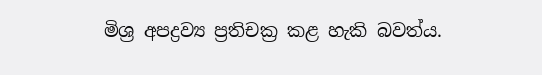මිශ්‍ර අපද්‍රව්‍ය ප්‍රතිචක්‍ර කළ හැකි බවත්ය.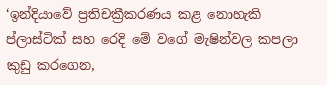‘ඉන්දියාවේ ප්‍රතිචක්‍රීකරණය කළ නොහැකි ප්ලාස්ටික් සහ රෙදි මේ වගේ මැෂින්වල කපලා කුඩු කරගෙන,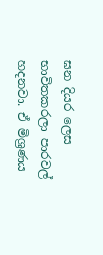ඝන දියර ලෙස භාවිතකරලා පාරවල් හදනවා. ඒ මිශ්‍රණය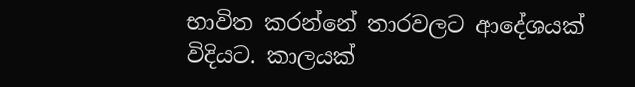භාවිත කරන්නේ තාරවලට ආදේශයක් විදියට. කාලයක්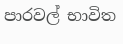පාරවල් භාවිත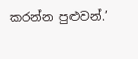කරන්න පුළුවන්.’